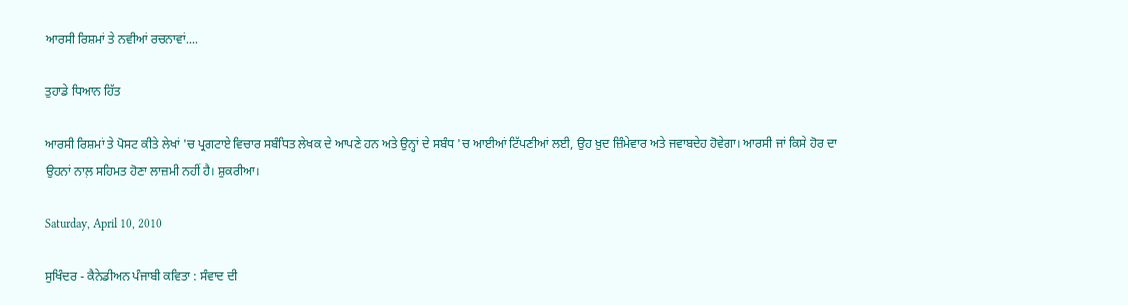ਆਰਸੀ ਰਿਸ਼ਮਾਂ ਤੇ ਨਵੀਆਂ ਰਚਨਾਵਾਂ....

ਤੁਹਾਡੇ ਧਿਆਨ ਹਿੱਤ

ਆਰਸੀ ਰਿਸ਼ਮਾਂ ਤੇ ਪੋਸਟ ਕੀਤੇ ਲੇਖਾਂ 'ਚ ਪ੍ਰਗਟਾਏ ਵਿਚਾਰ ਸਬੰਧਿਤ ਲੇਖਕ ਦੇ ਆਪਣੇ ਹਨ ਅਤੇ ਉਨ੍ਹਾਂ ਦੇ ਸਬੰਧ 'ਚ ਆਈਆਂ ਟਿੱਪਣੀਆਂ ਲਈ, ਉਹ ਖ਼ੁਦ ਜ਼ਿੰਮੇਵਾਰ ਅਤੇ ਜਵਾਬਦੇਹ ਹੋਵੇਗਾ। ਆਰਸੀ ਜਾਂ ਕਿਸੇ ਹੋਰ ਦਾ ਉਹਨਾਂ ਨਾਲ਼ ਸਹਿਮਤ ਹੋਣਾ ਲਾਜ਼ਮੀ ਨਹੀਂ ਹੈ। ਸ਼ੁਕਰੀਆ।

Saturday, April 10, 2010

ਸੁਖਿੰਦਰ - ਕੈਨੇਡੀਅਨ ਪੰਜਾਬੀ ਕਵਿਤਾ : ਸੰਵਾਦ ਦੀ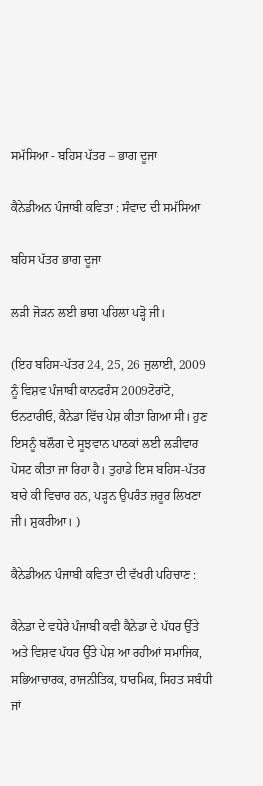ਸਮੱਸਿਆ - ਬਹਿਸ ਪੱਤਰ – ਭਾਗ ਦੂਜਾ

ਕੈਨੇਡੀਅਨ ਪੰਜਾਬੀ ਕਵਿਤਾ : ਸੰਵਾਦ ਦੀ ਸਮੱਸਿਆ

ਬਹਿਸ ਪੱਤਰ ਭਾਗ ਦੂਜਾ

ਲੜੀ ਜੋੜਨ ਲਈ ਭਾਗ ਪਹਿਲਾ ਪੜ੍ਹੋ ਜੀ।

(ਇਹ ਬਹਿਸ-ਪੱਤਰ 24, 25, 26 ਜੁਲਾਈ, 2009 ਨੂੰ ਵਿਸ਼ਵ ਪੰਜਾਬੀ ਕਾਨਫਰੰਸ 2009ਟੋਰਾਂਟੋ, ਓਨਟਾਰੀਓ, ਕੈਨੇਡਾ ਵਿੱਚ ਪੇਸ਼ ਕੀਤਾ ਗਿਆ ਸੀ। ਹੁਣ ਇਸਨੂੰ ਬਲੌਗ ਦੇ ਸੂਝਵਾਨ ਪਾਠਕਾਂ ਲਈ ਲੜੀਵਾਰ ਪੋਸਟ ਕੀਤਾ ਜਾ ਰਿਹਾ ਹੈ। ਤੁਹਾਡੇ ਇਸ ਬਹਿਸ-ਪੱਤਰ ਬਾਰੇ ਕੀ ਵਿਚਾਰ ਹਨ, ਪੜ੍ਹਨ ਉਪਰੰਤ ਜ਼ਰੂਰ ਲਿਖਣਾ ਜੀ। ਸ਼ੁਕਰੀਆ। )

ਕੈਨੇਡੀਅਨ ਪੰਜਾਬੀ ਕਵਿਤਾ ਦੀ ਵੱਖਰੀ ਪਹਿਚਾਣ :

ਕੈਨੇਡਾ ਦੇ ਵਧੇਰੇ ਪੰਜਾਬੀ ਕਵੀ ਕੈਨੇਡਾ ਦੇ ਪੱਧਰ ਉੱਤੇ ਅਤੇ ਵਿਸ਼ਵ ਪੱਧਰ ਉੱਤੇ ਪੇਸ਼ ਆ ਰਹੀਆਂ ਸਮਾਜਿਕ, ਸਭਿਆਚਾਰਕ, ਰਾਜਨੀਤਿਕ, ਧਾਰਮਿਕ, ਸਿਹਤ ਸਬੰਧੀ ਜਾਂ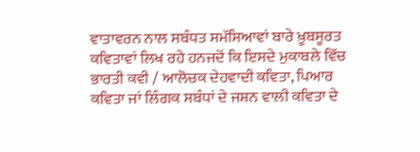ਵਾਤਾਵਰਨ ਨਾਲ ਸਬੰਧਤ ਸਮੱਸਿਆਵਾਂ ਬਾਰੇ ਖ਼ੂਬਸੂਰਤ ਕਵਿਤਾਵਾਂ ਲਿਖ ਰਹੇ ਹਨਜਦੋਂ ਕਿ ਇਸਦੇ ਮੁਕਾਬਲੇ ਵਿੱਚ ਭਾਰਤੀ ਕਵੀ / ਆਲੋਚਕ ਦੇਹਵਾਦੀ ਕਵਿਤਾ, ਪਿਆਰ ਕਵਿਤਾ ਜਾਂ ਲਿੰਗਕ ਸਬੰਧਾਂ ਦੇ ਜਸ਼ਨ ਵਾਲੀ ਕਵਿਤਾ ਦੇ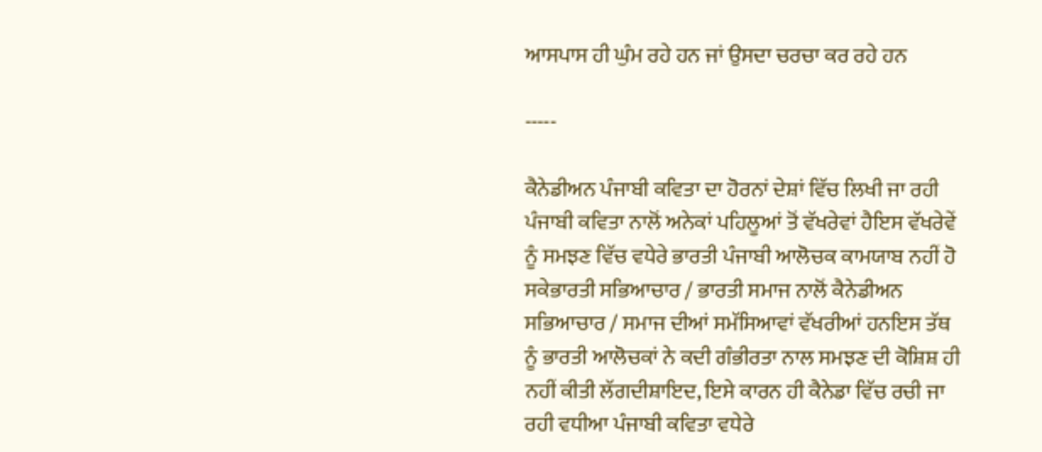ਆਸਪਾਸ ਹੀ ਘੁੰਮ ਰਹੇ ਹਨ ਜਾਂ ਉਸਦਾ ਚਰਚਾ ਕਰ ਰਹੇ ਹਨ

-----

ਕੈਨੇਡੀਅਨ ਪੰਜਾਬੀ ਕਵਿਤਾ ਦਾ ਹੋਰਨਾਂ ਦੇਸ਼ਾਂ ਵਿੱਚ ਲਿਖੀ ਜਾ ਰਹੀ ਪੰਜਾਬੀ ਕਵਿਤਾ ਨਾਲੋਂ ਅਨੇਕਾਂ ਪਹਿਲੂਆਂ ਤੋਂ ਵੱਖਰੇਵਾਂ ਹੈਇਸ ਵੱਖਰੇਵੇਂ ਨੂੰ ਸਮਝਣ ਵਿੱਚ ਵਧੇਰੇ ਭਾਰਤੀ ਪੰਜਾਬੀ ਆਲੋਚਕ ਕਾਮਯਾਬ ਨਹੀਂ ਹੋ ਸਕੇਭਾਰਤੀ ਸਭਿਆਚਾਰ / ਭਾਰਤੀ ਸਮਾਜ ਨਾਲੋਂ ਕੈਨੇਡੀਅਨ ਸਭਿਆਚਾਰ / ਸਮਾਜ ਦੀਆਂ ਸਮੱਸਿਆਵਾਂ ਵੱਖਰੀਆਂ ਹਨਇਸ ਤੱਥ ਨੂੰ ਭਾਰਤੀ ਆਲੋਚਕਾਂ ਨੇ ਕਦੀ ਗੰਭੀਰਤਾ ਨਾਲ ਸਮਝਣ ਦੀ ਕੋਸ਼ਿਸ਼ ਹੀ ਨਹੀਂ ਕੀਤੀ ਲੱਗਦੀਸ਼ਾਇਦ, ਇਸੇ ਕਾਰਨ ਹੀ ਕੈਨੇਡਾ ਵਿੱਚ ਰਚੀ ਜਾ ਰਹੀ ਵਧੀਆ ਪੰਜਾਬੀ ਕਵਿਤਾ ਵਧੇਰੇ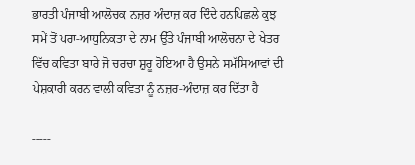ਭਾਰਤੀ ਪੰਜਾਬੀ ਆਲੋਚਕ ਨਜ਼ਰ ਅੰਦਾਜ਼ ਕਰ ਦਿੰਦੇ ਹਨਪਿਛਲੇ ਕੁਝ ਸਮੇਂ ਤੋਂ ਪਰਾ-ਆਧੁਨਿਕਤਾ ਦੇ ਨਾਮ ਉੱਤੇ ਪੰਜਾਬੀ ਆਲੋਚਨਾ ਦੇ ਖੇਤਰ ਵਿੱਚ ਕਵਿਤਾ ਬਾਰੇ ਜੋ ਚਰਚਾ ਸ਼ੁਰੂ ਹੋਇਆ ਹੈ ਉਸਨੇ ਸਮੱਸਿਆਵਾਂ ਦੀ ਪੇਸ਼ਕਾਰੀ ਕਰਨ ਵਾਲੀ ਕਵਿਤਾ ਨੂੰ ਨਜ਼ਰ-ਅੰਦਾਜ਼ ਕਰ ਦਿੱਤਾ ਹੈ

-----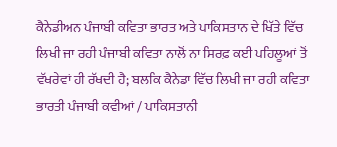ਕੈਨੇਡੀਅਨ ਪੰਜਾਬੀ ਕਵਿਤਾ ਭਾਰਤ ਅਤੇ ਪਾਕਿਸਤਾਨ ਦੇ ਖਿੱਤੇ ਵਿੱਚ ਲਿਖੀ ਜਾ ਰਹੀ ਪੰਜਾਬੀ ਕਵਿਤਾ ਨਾਲੋਂ ਨਾ ਸਿਰਫ਼ ਕਈ ਪਹਿਲੂਆਂ ਤੋਂ ਵੱਖਰੇਵਾਂ ਹੀ ਰੱਖਦੀ ਹੈ; ਬਲਕਿ ਕੈਨੇਡਾ ਵਿੱਚ ਲਿਖੀ ਜਾ ਰਹੀ ਕਵਿਤਾ ਭਾਰਤੀ ਪੰਜਾਬੀ ਕਵੀਆਂ / ਪਾਕਿਸਤਾਨੀ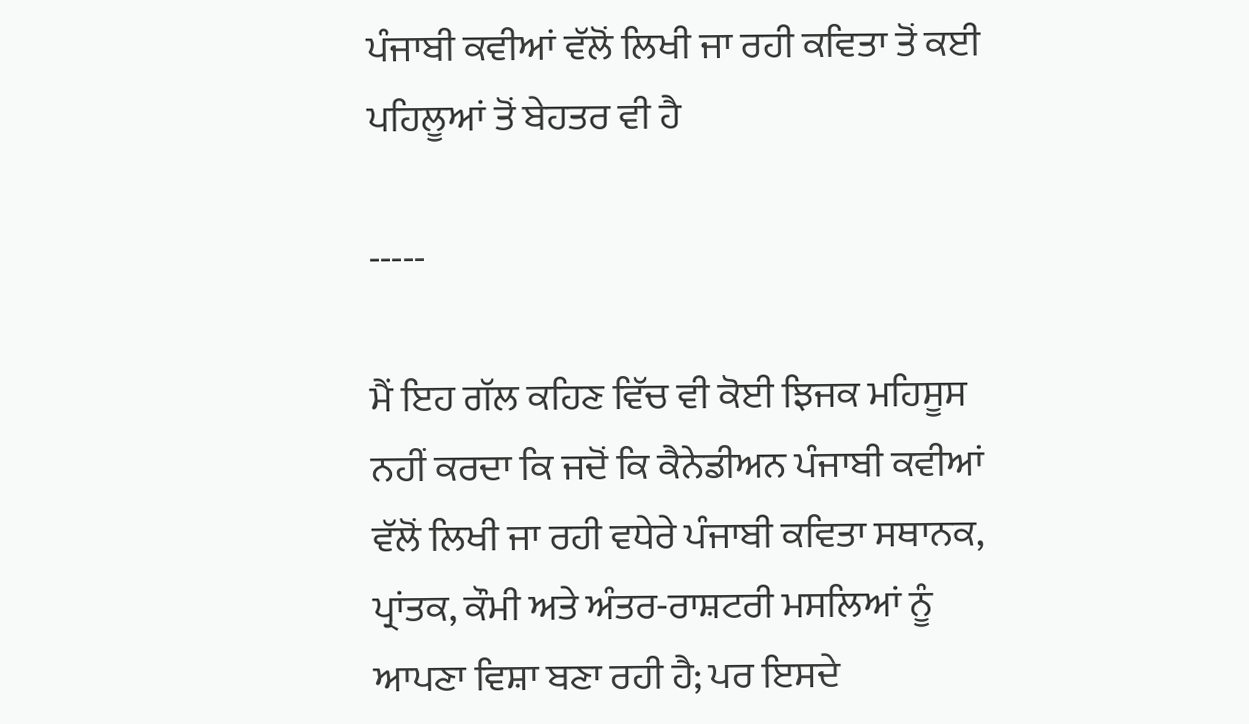ਪੰਜਾਬੀ ਕਵੀਆਂ ਵੱਲੋਂ ਲਿਖੀ ਜਾ ਰਹੀ ਕਵਿਤਾ ਤੋਂ ਕਈ ਪਹਿਲੂਆਂ ਤੋਂ ਬੇਹਤਰ ਵੀ ਹੈ

-----

ਮੈਂ ਇਹ ਗੱਲ ਕਹਿਣ ਵਿੱਚ ਵੀ ਕੋਈ ਝਿਜਕ ਮਹਿਸੂਸ ਨਹੀਂ ਕਰਦਾ ਕਿ ਜਦੋਂ ਕਿ ਕੈਨੇਡੀਅਨ ਪੰਜਾਬੀ ਕਵੀਆਂ ਵੱਲੋਂ ਲਿਖੀ ਜਾ ਰਹੀ ਵਧੇਰੇ ਪੰਜਾਬੀ ਕਵਿਤਾ ਸਥਾਨਕ, ਪ੍ਰਾਂਤਕ, ਕੌਮੀ ਅਤੇ ਅੰਤਰ-ਰਾਸ਼ਟਰੀ ਮਸਲਿਆਂ ਨੂੰ ਆਪਣਾ ਵਿਸ਼ਾ ਬਣਾ ਰਹੀ ਹੈ; ਪਰ ਇਸਦੇ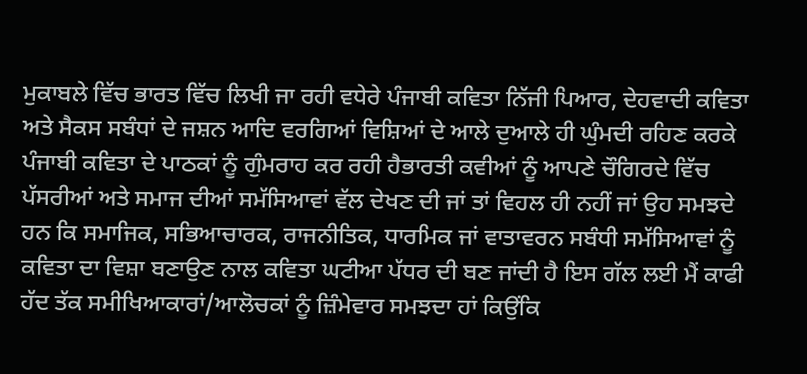ਮੁਕਾਬਲੇ ਵਿੱਚ ਭਾਰਤ ਵਿੱਚ ਲਿਖੀ ਜਾ ਰਹੀ ਵਧੇਰੇ ਪੰਜਾਬੀ ਕਵਿਤਾ ਨਿੱਜੀ ਪਿਆਰ, ਦੇਹਵਾਦੀ ਕਵਿਤਾ ਅਤੇ ਸੈਕਸ ਸਬੰਧਾਂ ਦੇ ਜਸ਼ਨ ਆਦਿ ਵਰਗਿਆਂ ਵਿਸ਼ਿਆਂ ਦੇ ਆਲੇ ਦੁਆਲੇ ਹੀ ਘੁੰਮਦੀ ਰਹਿਣ ਕਰਕੇ ਪੰਜਾਬੀ ਕਵਿਤਾ ਦੇ ਪਾਠਕਾਂ ਨੂੰ ਗੁੰਮਰਾਹ ਕਰ ਰਹੀ ਹੈਭਾਰਤੀ ਕਵੀਆਂ ਨੂੰ ਆਪਣੇ ਚੌਗਿਰਦੇ ਵਿੱਚ ਪੱਸਰੀਆਂ ਅਤੇ ਸਮਾਜ ਦੀਆਂ ਸਮੱਸਿਆਵਾਂ ਵੱਲ ਦੇਖਣ ਦੀ ਜਾਂ ਤਾਂ ਵਿਹਲ ਹੀ ਨਹੀਂ ਜਾਂ ਉਹ ਸਮਝਦੇ ਹਨ ਕਿ ਸਮਾਜਿਕ, ਸਭਿਆਚਾਰਕ, ਰਾਜਨੀਤਿਕ, ਧਾਰਮਿਕ ਜਾਂ ਵਾਤਾਵਰਨ ਸਬੰਧੀ ਸਮੱਸਿਆਵਾਂ ਨੂੰ ਕਵਿਤਾ ਦਾ ਵਿਸ਼ਾ ਬਣਾਉਣ ਨਾਲ ਕਵਿਤਾ ਘਟੀਆ ਪੱਧਰ ਦੀ ਬਣ ਜਾਂਦੀ ਹੈ ਇਸ ਗੱਲ ਲਈ ਮੈਂ ਕਾਫੀ ਹੱਦ ਤੱਕ ਸਮੀਖਿਆਕਾਰਾਂ/ਆਲੋਚਕਾਂ ਨੂੰ ਜ਼ਿੰਮੇਵਾਰ ਸਮਝਦਾ ਹਾਂ ਕਿਉਂਕਿ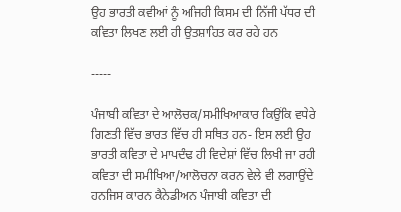ਉਹ ਭਾਰਤੀ ਕਵੀਆਂ ਨੂੰ ਅਜਿਹੀ ਕਿਸਮ ਦੀ ਨਿੱਜੀ ਪੱਧਰ ਦੀ ਕਵਿਤਾ ਲਿਖਣ ਲਈ ਹੀ ਉਤਸ਼ਾਹਿਤ ਕਰ ਰਹੇ ਹਨ

-----

ਪੰਜਾਬੀ ਕਵਿਤਾ ਦੇ ਆਲੋਚਕ/ਸਮੀਖਿਆਕਾਰ ਕਿਉਂਕਿ ਵਧੇਰੇ ਗਿਣਤੀ ਵਿੱਚ ਭਾਰਤ ਵਿੱਚ ਹੀ ਸਥਿਤ ਹਨ- ਇਸ ਲਈ ਉਹ ਭਾਰਤੀ ਕਵਿਤਾ ਦੇ ਮਾਪਦੰਢ ਹੀ ਵਿਦੇਸ਼ਾਂ ਵਿੱਚ ਲਿਖੀ ਜਾ ਰਹੀ ਕਵਿਤਾ ਦੀ ਸਮੀਖਿਆ/ਆਲੋਚਨਾ ਕਰਨ ਵੇਲੇ ਵੀ ਲਗਾਉਂਦੇ ਹਨਜਿਸ ਕਾਰਨ ਕੈਨੇਡੀਅਨ ਪੰਜਾਬੀ ਕਵਿਤਾ ਦੀ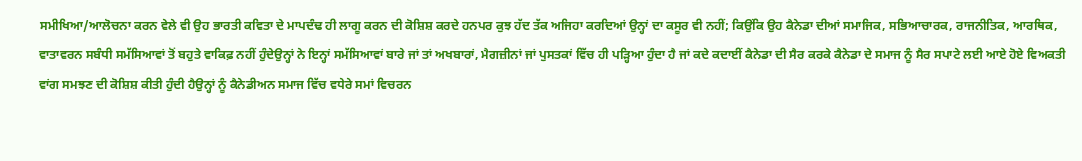ਸਮੀਖਿਆ/ਆਲੋਚਨਾ ਕਰਨ ਵੇਲੇ ਵੀ ਉਹ ਭਾਰਤੀ ਕਵਿਤਾ ਦੇ ਮਾਪਦੰਢ ਹੀ ਲਾਗੂ ਕਰਨ ਦੀ ਕੋਸ਼ਿਸ਼ ਕਰਦੇ ਹਨਪਰ ਕੁਝ ਹੱਦ ਤੱਕ ਅਜਿਹਾ ਕਰਦਿਆਂ ਉਨ੍ਹਾਂ ਦਾ ਕਸੂਰ ਵੀ ਨਹੀਂ; ਕਿਉਂਕਿ ਉਹ ਕੈਨੇਡਾ ਦੀਆਂ ਸਮਾਜਿਕ, ਸਭਿਆਚਾਰਕ, ਰਾਜਨੀਤਿਕ, ਆਰਥਿਕ, ਵਾਤਾਵਰਨ ਸਬੰਧੀ ਸਮੱਸਿਆਵਾਂ ਤੋਂ ਬਹੁਤੇ ਵਾਕਿਫ਼ ਨਹੀਂ ਹੁੰਦੇਉਨ੍ਹਾਂ ਨੇ ਇਨ੍ਹਾਂ ਸਮੱਸਿਆਵਾਂ ਬਾਰੇ ਜਾਂ ਤਾਂ ਅਖਬਾਰਾਂ, ਮੈਗਜ਼ੀਨਾਂ ਜਾਂ ਪੁਸਤਕਾਂ ਵਿੱਚ ਹੀ ਪੜ੍ਹਿਆ ਹੁੰਦਾ ਹੈ ਜਾਂ ਕਦੇ ਕਦਾਈਂ ਕੈਨੇਡਾ ਦੀ ਸੈਰ ਕਰਕੇ ਕੈਨੇਡਾ ਦੇ ਸਮਾਜ ਨੂੰ ਸੈਰ ਸਪਾਟੇ ਲਈ ਆਏ ਹੋਏ ਵਿਅਕਤੀ ਵਾਂਗ ਸਮਝਣ ਦੀ ਕੋਸ਼ਿਸ਼ ਕੀਤੀ ਹੁੰਦੀ ਹੈਉਨ੍ਹਾਂ ਨੂੰ ਕੈਨੇਡੀਅਨ ਸਮਾਜ ਵਿੱਚ ਵਧੇਰੇ ਸਮਾਂ ਵਿਚਰਨ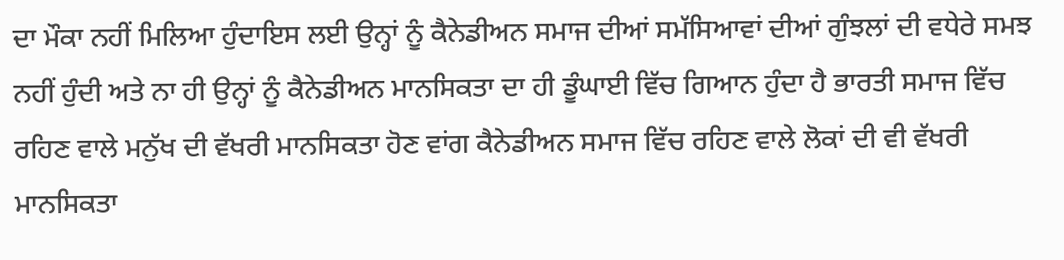ਦਾ ਮੌਕਾ ਨਹੀਂ ਮਿਲਿਆ ਹੁੰਦਾਇਸ ਲਈ ਉਨ੍ਹਾਂ ਨੂੰ ਕੈਨੇਡੀਅਨ ਸਮਾਜ ਦੀਆਂ ਸਮੱਸਿਆਵਾਂ ਦੀਆਂ ਗੁੰਝਲਾਂ ਦੀ ਵਧੇਰੇ ਸਮਝ ਨਹੀਂ ਹੁੰਦੀ ਅਤੇ ਨਾ ਹੀ ਉਨ੍ਹਾਂ ਨੂੰ ਕੈਨੇਡੀਅਨ ਮਾਨਸਿਕਤਾ ਦਾ ਹੀ ਡੂੰਘਾਈ ਵਿੱਚ ਗਿਆਨ ਹੁੰਦਾ ਹੈ ਭਾਰਤੀ ਸਮਾਜ ਵਿੱਚ ਰਹਿਣ ਵਾਲੇ ਮਨੁੱਖ ਦੀ ਵੱਖਰੀ ਮਾਨਸਿਕਤਾ ਹੋਣ ਵਾਂਗ ਕੈਨੇਡੀਅਨ ਸਮਾਜ ਵਿੱਚ ਰਹਿਣ ਵਾਲੇ ਲੋਕਾਂ ਦੀ ਵੀ ਵੱਖਰੀ ਮਾਨਸਿਕਤਾ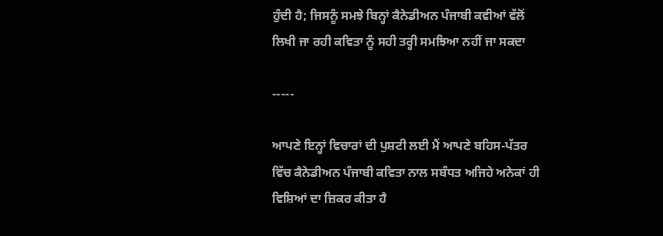ਹੁੰਦੀ ਹੈ; ਜਿਸਨੂੰ ਸਮਝੇ ਬਿਨ੍ਹਾਂ ਕੈਨੇਡੀਅਨ ਪੰਜਾਬੀ ਕਵੀਆਂ ਵੱਲੋਂ ਲਿਖੀ ਜਾ ਰਹੀ ਕਵਿਤਾ ਨੂੰ ਸਹੀ ਤਰ੍ਹੀ ਸਮਝਿਆ ਨਹੀਂ ਜਾ ਸਕਦਾ

-----

ਆਪਣੇ ਇਨ੍ਹਾਂ ਵਿਚਾਰਾਂ ਦੀ ਪੁਸ਼ਟੀ ਲਈ ਮੈਂ ਆਪਣੇ ਬਹਿਸ-ਪੱਤਰ ਵਿੱਚ ਕੈਨੇਡੀਅਨ ਪੰਜਾਬੀ ਕਵਿਤਾ ਨਾਲ ਸਬੰਧਤ ਅਜਿਹੇ ਅਨੇਕਾਂ ਹੀ ਵਿਸ਼ਿਆਂ ਦਾ ਜ਼ਿਕਰ ਕੀਤਾ ਹੈ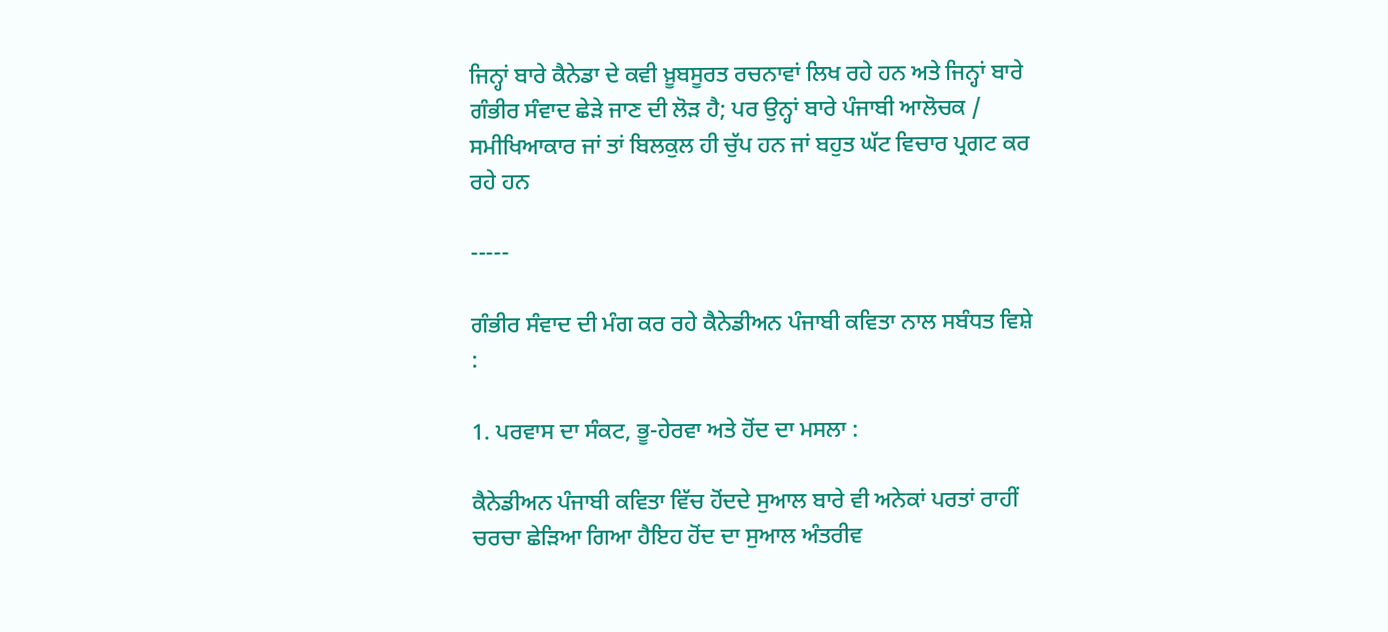ਜਿਨ੍ਹਾਂ ਬਾਰੇ ਕੈਨੇਡਾ ਦੇ ਕਵੀ ਖ਼ੂਬਸੂਰਤ ਰਚਨਾਵਾਂ ਲਿਖ ਰਹੇ ਹਨ ਅਤੇ ਜਿਨ੍ਹਾਂ ਬਾਰੇ ਗੰਭੀਰ ਸੰਵਾਦ ਛੇੜੇ ਜਾਣ ਦੀ ਲੋੜ ਹੈ; ਪਰ ਉਨ੍ਹਾਂ ਬਾਰੇ ਪੰਜਾਬੀ ਆਲੋਚਕ / ਸਮੀਖਿਆਕਾਰ ਜਾਂ ਤਾਂ ਬਿਲਕੁਲ ਹੀ ਚੁੱਪ ਹਨ ਜਾਂ ਬਹੁਤ ਘੱਟ ਵਿਚਾਰ ਪ੍ਰਗਟ ਕਰ ਰਹੇ ਹਨ

-----

ਗੰਭੀਰ ਸੰਵਾਦ ਦੀ ਮੰਗ ਕਰ ਰਹੇ ਕੈਨੇਡੀਅਨ ਪੰਜਾਬੀ ਕਵਿਤਾ ਨਾਲ ਸਬੰਧਤ ਵਿਸ਼ੇ :

1. ਪਰਵਾਸ ਦਾ ਸੰਕਟ, ਭੂ-ਹੇਰਵਾ ਅਤੇ ਹੋਂਦ ਦਾ ਮਸਲਾ :

ਕੈਨੇਡੀਅਨ ਪੰਜਾਬੀ ਕਵਿਤਾ ਵਿੱਚ ਹੋਂਦਦੇ ਸੁਆਲ ਬਾਰੇ ਵੀ ਅਨੇਕਾਂ ਪਰਤਾਂ ਰਾਹੀਂ ਚਰਚਾ ਛੇੜਿਆ ਗਿਆ ਹੈਇਹ ਹੋਂਦ ਦਾ ਸੁਆਲ ਅੰਤਰੀਵ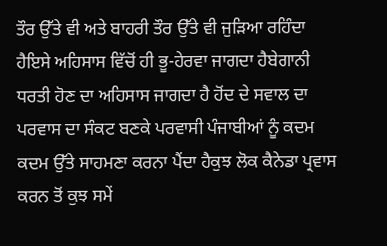ਤੌਰ ਉੱਤੇ ਵੀ ਅਤੇ ਬਾਹਰੀ ਤੌਰ ਉੱਤੇ ਵੀ ਜੁੜਿਆ ਰਹਿੰਦਾ ਹੈਇਸੇ ਅਹਿਸਾਸ ਵਿੱਚੋਂ ਹੀ ਭੂ-ਹੇਰਵਾ ਜਾਗਦਾ ਹੈਬੇਗਾਨੀ ਧਰਤੀ ਹੋਣ ਦਾ ਅਹਿਸਾਸ ਜਾਗਦਾ ਹੈ ਹੋਂਦ ਦੇ ਸਵਾਲ ਦਾ ਪਰਵਾਸ ਦਾ ਸੰਕਟ ਬਣਕੇ ਪਰਵਾਸੀ ਪੰਜਾਬੀਆਂ ਨੂੰ ਕਦਮ ਕਦਮ ਉੱਤੇ ਸਾਹਮਣਾ ਕਰਨਾ ਪੈਂਦਾ ਹੈਕੁਝ ਲੋਕ ਕੈਨੇਡਾ ਪ੍ਰਵਾਸ ਕਰਨ ਤੋਂ ਕੁਝ ਸਮੇਂ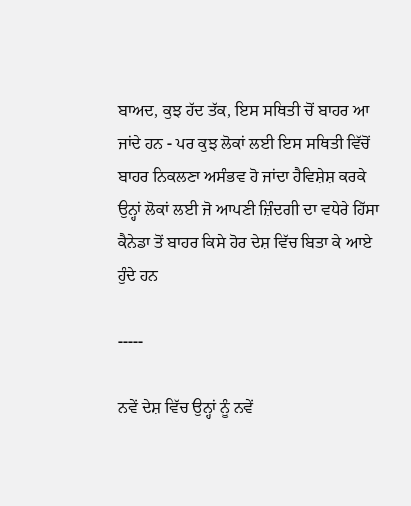ਬਾਅਦ, ਕੁਝ ਹੱਦ ਤੱਕ, ਇਸ ਸਥਿਤੀ ਚੋਂ ਬਾਹਰ ਆ ਜਾਂਦੇ ਹਨ - ਪਰ ਕੁਝ ਲੋਕਾਂ ਲਈ ਇਸ ਸਥਿਤੀ ਵਿੱਚੋਂ ਬਾਹਰ ਨਿਕਲਣਾ ਅਸੰਭਵ ਹੋ ਜਾਂਦਾ ਹੈਵਿਸ਼ੇਸ਼ ਕਰਕੇ ਉਨ੍ਹਾਂ ਲੋਕਾਂ ਲਈ ਜੋ ਆਪਣੀ ਜ਼ਿੰਦਗੀ ਦਾ ਵਧੇਰੇ ਹਿੱਸਾ ਕੈਨੇਡਾ ਤੋਂ ਬਾਹਰ ਕਿਸੇ ਹੋਰ ਦੇਸ਼ ਵਿੱਚ ਬਿਤਾ ਕੇ ਆਏ ਹੁੰਦੇ ਹਨ

-----

ਨਵੇਂ ਦੇਸ਼ ਵਿੱਚ ਉਨ੍ਹਾਂ ਨੂੰ ਨਵੇਂ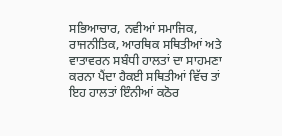ਸਭਿਆਚਾਰ, ਨਵੀਆਂ ਸਮਾਜਿਕ, ਰਾਜਨੀਤਿਕ, ਆਰਥਿਕ ਸਥਿਤੀਆਂ ਅਤੇ ਵਾਤਾਵਰਨ ਸਬੰਧੀ ਹਾਲਤਾਂ ਦਾ ਸਾਹਮਣਾ ਕਰਨਾ ਪੈਂਦਾ ਹੈਕਈ ਸਥਿਤੀਆਂ ਵਿੱਚ ਤਾਂ ਇਹ ਹਾਲਤਾਂ ਇੰਨੀਆਂ ਕਠੋਰ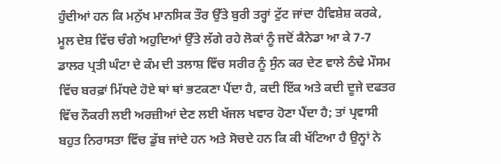ਹੁੰਦੀਆਂ ਹਨ ਕਿ ਮਨੁੱਖ ਮਾਨਸਿਕ ਤੌਰ ਉੱਤੇ ਬੁਰੀ ਤਰ੍ਹਾਂ ਟੁੱਟ ਜਾਂਦਾ ਹੈਵਿਸ਼ੇਸ਼ ਕਰਕੇ, ਮੂਲ ਦੇਸ਼ ਵਿੱਚ ਚੰਗੇ ਅਹੁਦਿਆਂ ਉੱਤੇ ਲੱਗੇ ਰਹੇ ਲੋਕਾਂ ਨੂੰ ਜਦੋਂ ਕੈਨੇਡਾ ਆ ਕੇ 7-7 ਡਾਲਰ ਪ੍ਰਤੀ ਘੰਟਾ ਦੇ ਕੰਮ ਦੀ ਤਲਾਸ਼ ਵਿੱਚ ਸਰੀਰ ਨੂੰ ਸੁੰਨ ਕਰ ਦੇਣ ਵਾਲੇ ਠੰਢੇ ਮੌਸਮ ਵਿੱਚ ਬਰਫ਼ਾਂ ਮਿੱਧਦੇ ਹੋਏ ਥਾਂ ਥਾਂ ਭਟਕਣਾ ਪੈਂਦਾ ਹੈ, ਕਦੀ ਇੱਕ ਅਤੇ ਕਦੀ ਦੂਜੇ ਦਫਤਰ ਵਿੱਚ ਨੌਕਰੀ ਲਈ ਅਰਜ਼ੀਆਂ ਦੇਣ ਲਈ ਖੱਜਲ ਖਵਾਰ ਹੋਣਾ ਪੈਂਦਾ ਹੈ; ਤਾਂ ਪ੍ਰਵਾਸੀ ਬਹੁਤ ਨਿਰਾਸਤਾ ਵਿੱਚ ਡੁੱਬ ਜਾਂਦੇ ਹਨ ਅਤੇ ਸੋਚਦੇ ਹਨ ਕਿ ਕੀ ਖੱਟਿਆ ਹੈ ਉਨ੍ਹਾਂ ਨੇ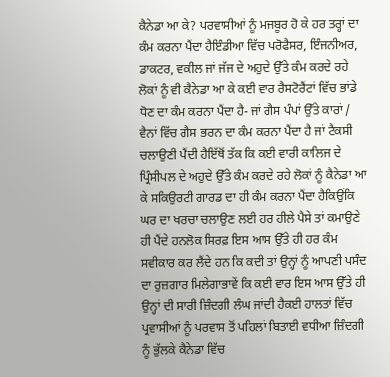ਕੈਨੇਡਾ ਆ ਕੇ? ਪਰਵਾਸੀਆਂ ਨੂੰ ਮਜਬੂਰ ਹੋ ਕੇ ਹਰ ਤਰ੍ਹਾਂ ਦਾ ਕੰਮ ਕਰਨਾ ਪੈਂਦਾ ਹੈਇੰਡੀਆ ਵਿੱਚ ਪਰੋਫੈਸਰ, ਇੰਜਨੀਅਰ, ਡਾਕਟਰ, ਵਕੀਲ ਜਾਂ ਜੱਜ ਦੇ ਅਹੁਦੇ ਉੱਤੇ ਕੰਮ ਕਰਦੇ ਰਹੇ ਲੋਕਾਂ ਨੂੰ ਵੀ ਕੈਨੇਡਾ ਆ ਕੇ ਕਈ ਵਾਰ ਰੈਸਟੋਰੈਂਟਾਂ ਵਿੱਚ ਭਾਂਡੇ ਧੋਣ ਦਾ ਕੰਮ ਕਰਨਾ ਪੈਂਦਾ ਹੈ- ਜਾਂ ਗੈਸ ਪੰਪਾਂ ਉੱਤੇ ਕਾਰਾਂ / ਵੈਨਾਂ ਵਿੱਚ ਗੈਸ ਭਰਨ ਦਾ ਕੰਮ ਕਰਨਾ ਪੈਂਦਾ ਹੈ ਜਾਂ ਟੈਕਸੀ ਚਲਾਉਣੀ ਪੈਂਦੀ ਹੈਇੱਥੋਂ ਤੱਕ ਕਿ ਕਈ ਵਾਰੀ ਕਾਲਿਜ ਦੇ ਪ੍ਰਿੰਸੀਪਲ ਦੇ ਅਹੁਦੇ ਉੱਤੇ ਕੰਮ ਕਰਦੇ ਰਹੇ ਲੋਕਾਂ ਨੂੰ ਕੈਨੇਡਾ ਆ ਕੇ ਸਕਿਉਰਟੀ ਗਾਰਡ ਦਾ ਹੀ ਕੰਮ ਕਰਨਾ ਪੈਂਦਾ ਹੈਕਿਉਂਕਿ ਘਰ ਦਾ ਖਰਚਾ ਚਲਾਉਣ ਲਈ ਹਰ ਹੀਲੇ ਪੈਸੇ ਤਾਂ ਕਮਾਉਣੇ ਹੀ ਪੈਂਦੇ ਹਨਲੋਕ ਸਿਰਫ਼ ਇਸ ਆਸ ਉੱਤੇ ਹੀ ਹਰ ਕੰਮ ਸਵੀਕਾਰ ਕਰ ਲੈਂਦੇ ਹਨ ਕਿ ਕਦੀ ਤਾਂ ਉਨ੍ਹਾਂ ਨੂੰ ਆਪਣੀ ਪਸੰਦ ਦਾ ਰੁਜ਼ਗਾਰ ਮਿਲੇਗਾਭਾਵੇਂ ਕਿ ਕਈ ਵਾਰ ਇਸ ਆਸ ਉੱਤੇ ਹੀ ਉਨ੍ਹਾਂ ਦੀ ਸਾਰੀ ਜ਼ਿੰਦਗੀ ਲੰਘ ਜਾਂਦੀ ਹੈਕਈ ਹਾਲਤਾਂ ਵਿੱਚ ਪ੍ਰਵਾਸੀਆਂ ਨੂੰ ਪਰਵਾਸ ਤੋਂ ਪਹਿਲਾਂ ਬਿਤਾਈ ਵਧੀਆ ਜ਼ਿੰਦਗੀ ਨੂੰ ਭੁੱਲਕੇ ਕੈਨੇਡਾ ਵਿੱਚ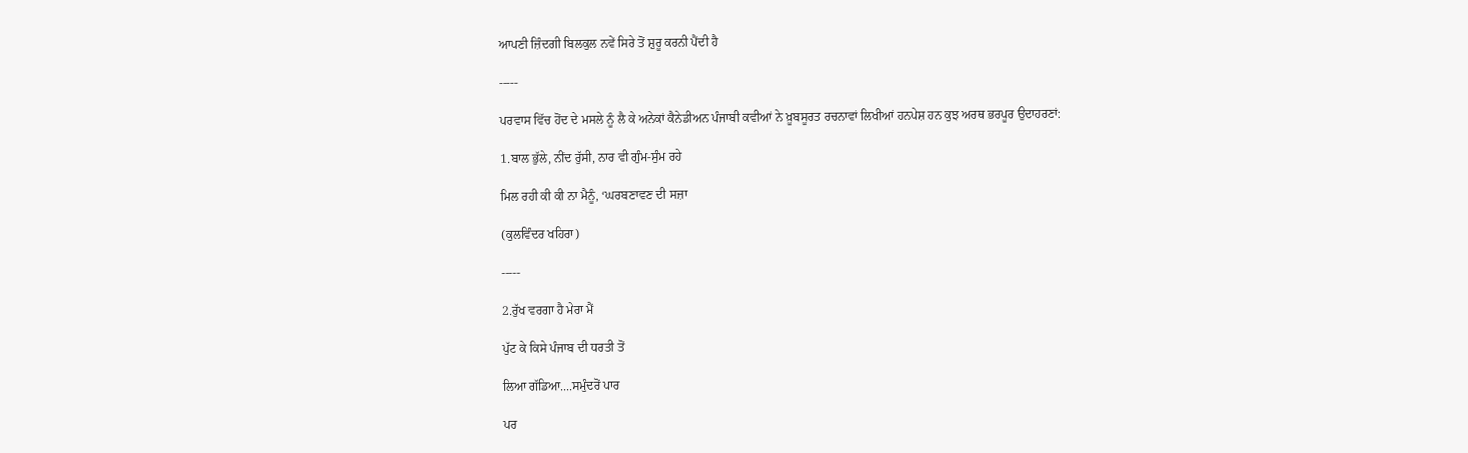ਆਪਣੀ ਜ਼ਿੰਦਗੀ ਬਿਲਕੁਲ ਨਵੇਂ ਸਿਰੇ ਤੋਂ ਸ਼ੁਰੂ ਕਰਨੀ ਪੈਂਦੀ ਹੈ

-----

ਪਰਵਾਸ ਵਿੱਚ ਹੋਂਦ ਦੇ ਮਸਲੇ ਨੂੰ ਲੈ ਕੇ ਅਨੇਕਾਂ ਕੈਨੇਡੀਅਨ ਪੰਜਾਬੀ ਕਵੀਆਂ ਨੇ ਖ਼ੂਬਸੂਰਤ ਰਚਨਾਵਾਂ ਲਿਖੀਆਂ ਹਨਪੇਸ਼ ਹਨ ਕੁਝ ਅਰਥ ਭਰਪੂਰ ਉਦਾਹਰਣਾਂ:

1.ਬਾਲ ਭੁੱਲੇ, ਨੀਂਦ ਰੁੱਸੀ, ਨਾਰ ਵੀ ਗੁੰਮ-ਸੁੰਮ ਰਹੇ

ਮਿਲ ਰਹੀ ਕੀ ਕੀ ਨਾ ਮੈਨੂੰ, ‘ਘਰਬਣਾਵਣ ਦੀ ਸਜ਼ਾ

(ਕੁਲਵਿੰਦਰ ਖਹਿਰਾ)

-----

2.ਰੁੱਖ ਵਰਗਾ ਹੈ ਮੇਰਾ ਮੈਂ

ਪੁੱਟ ਕੇ ਕਿਸੇ ਪੰਜਾਬ ਦੀ ਧਰਤੀ ਤੋਂ

ਲਿਆ ਗੱਡਿਆ....ਸਮੁੰਦਰੋਂ ਪਾਰ

ਪਰ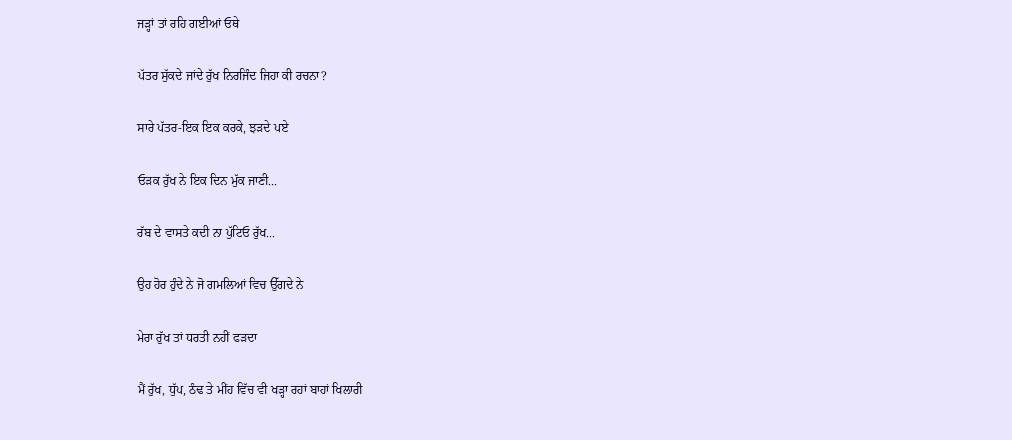ਜੜ੍ਹਾਂ ਤਾਂ ਰਹਿ ਗਈਆਂ ਓਥੇ

ਪੱਤਰ ਸੁੱਕਦੇ ਜਾਂਦੇ ਰੁੱਖ ਨਿਰਜਿੰਦ ਜਿਹਾ ਕੀ ਰਚਨਾ?

ਸਾਰੇ ਪੱਤਰ-ਇਕ ਇਕ ਕਰਕੇ, ਝੜਦੇ ਪਏ

ਓੜਕ ਰੁੱਖ ਨੇ ਇਕ ਦਿਨ ਮੁੱਕ ਜਾਣੀ...

ਰੱਬ ਦੇ ਵਾਸਤੇ ਕਦੀ ਨਾ ਪੁੱਟਿਓ ਰੁੱਖ...

ਉਹ ਹੋਰ ਹੁੰਦੇ ਨੇ ਜੋ ਗਮਲਿਆਂ ਵਿਚ ਉੱਗਦੇ ਨੇ

ਮੇਰਾ ਰੁੱਖ ਤਾਂ ਧਰਤੀ ਨਹੀਂ ਫੜਦਾ

ਮੈਂ ਰੁੱਖ, ਧੁੱਪ, ਠੰਢ ਤੇ ਮੀਂਹ ਵਿੱਚ ਵੀ ਖੜ੍ਹਾ ਰਹਾਂ ਬਾਹਾਂ ਖਿਲਾਰੀ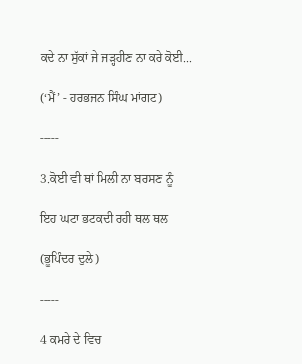ਕਦੇ ਨਾ ਸੁੱਕਾਂ ਜੇ ਜੜ੍ਹਹੀਣ ਨਾ ਕਰੇ ਕੋਈ...

(‘ਮੈਂ’ - ਹਰਭਜਨ ਸਿੰਘ ਮਾਂਗਟ)

-----

3.ਕੋਈ ਵੀ ਥਾਂ ਮਿਲੀ ਨਾ ਬਰਸਣ ਨੂੰ

ਇਹ ਘਟਾ ਭਟਕਦੀ ਰਹੀ ਥਲ ਥਲ

(ਭੂਪਿੰਦਰ ਦੁਲੇ)

-----

4 ਕਮਰੇ ਦੇ ਵਿਚ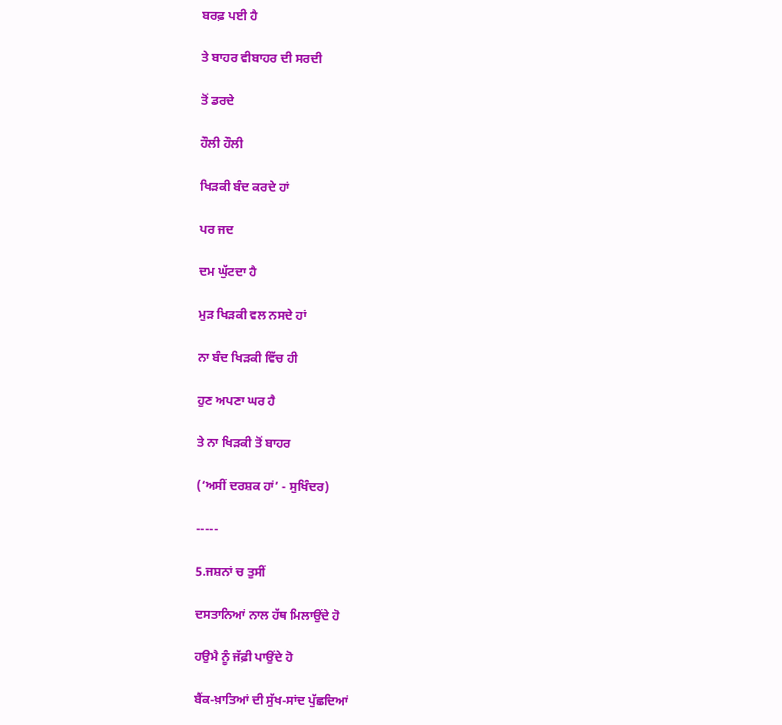ਬਰਫ਼ ਪਈ ਹੈ

ਤੇ ਬਾਹਰ ਵੀਬਾਹਰ ਦੀ ਸਰਦੀ

ਤੋਂ ਡਰਦੇ

ਹੌਲੀ ਹੌਲੀ

ਖਿੜਕੀ ਬੰਦ ਕਰਦੇ ਹਾਂ

ਪਰ ਜਦ

ਦਮ ਘੁੱਟਦਾ ਹੈ

ਮੁੜ ਖਿੜਕੀ ਵਲ ਨਸਦੇ ਹਾਂ

ਨਾ ਬੰਦ ਖਿੜਕੀ ਵਿੱਚ ਹੀ

ਹੁਣ ਅਪਣਾ ਘਰ ਹੈ

ਤੇ ਨਾ ਖਿੜਕੀ ਤੋਂ ਬਾਹਰ

(‘ਅਸੀਂ ਦਰਸ਼ਕ ਹਾਂ’ - ਸੁਖਿੰਦਰ)

-----

5.ਜਸ਼ਨਾਂ ਚ ਤੁਸੀਂ

ਦਸਤਾਨਿਆਂ ਨਾਲ ਹੱਥ ਮਿਲਾਉਂਦੇ ਹੋ

ਹਉਮੈ ਨੂੰ ਜੱਫ਼ੀ ਪਾਉਂਦੇ ਹੋ

ਬੈਂਕ-ਖ਼ਾਤਿਆਂ ਦੀ ਸੁੱਖ-ਸਾਂਦ ਪੁੱਛਦਿਆਂ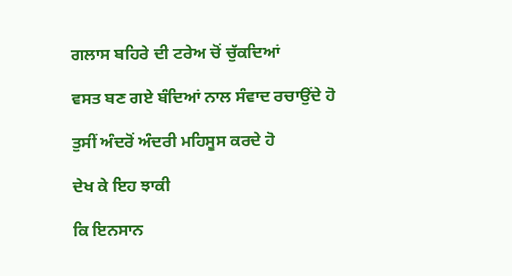ਗਲਾਸ ਬਹਿਰੇ ਦੀ ਟਰੇਅ ਚੋਂ ਚੁੱਕਦਿਆਂ

ਵਸਤ ਬਣ ਗਏ ਬੰਦਿਆਂ ਨਾਲ ਸੰਵਾਦ ਰਚਾਉਂਦੇ ਹੋ

ਤੁਸੀਂ ਅੰਦਰੋਂ ਅੰਦਰੀ ਮਹਿਸੂਸ ਕਰਦੇ ਹੋ

ਦੇਖ ਕੇ ਇਹ ਝਾਕੀ

ਕਿ ਇਨਸਾਨ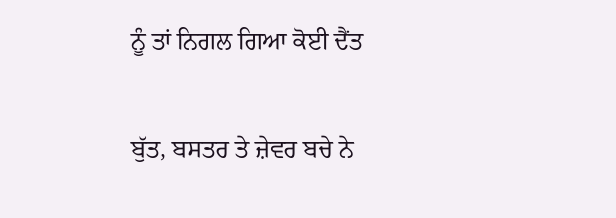ਨੂੰ ਤਾਂ ਨਿਗਲ ਗਿਆ ਕੋਈ ਦੈਂਤ

ਬੁੱਤ, ਬਸਤਰ ਤੇ ਜ਼ੇਵਰ ਬਚੇ ਨੇ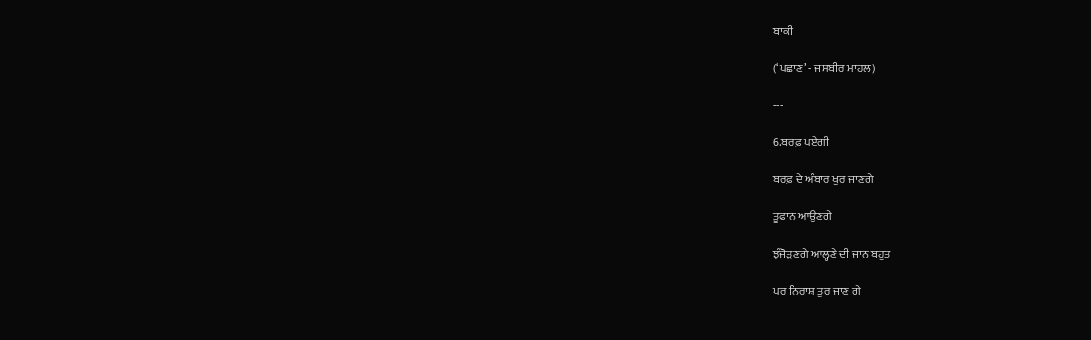ਬਾਕੀ

(‘ਪਛਾਣ’ - ਜਸਬੀਰ ਮਾਹਲ)

---

6.ਬਰਫ਼ ਪਏਗੀ

ਬਰਫ਼ ਦੇ ਅੰਬਾਰ ਖੁਰ ਜਾਣਗੇ

ਤੂਫਾਨ ਆਉਣਗੇ

ਝੰਜੋੜਣਗੇ ਆਲ੍ਹਣੇ ਦੀ ਜਾਨ ਬਹੁਤ

ਪਰ ਨਿਰਾਸ਼ ਤੁਰ ਜਾਣ ਗੇ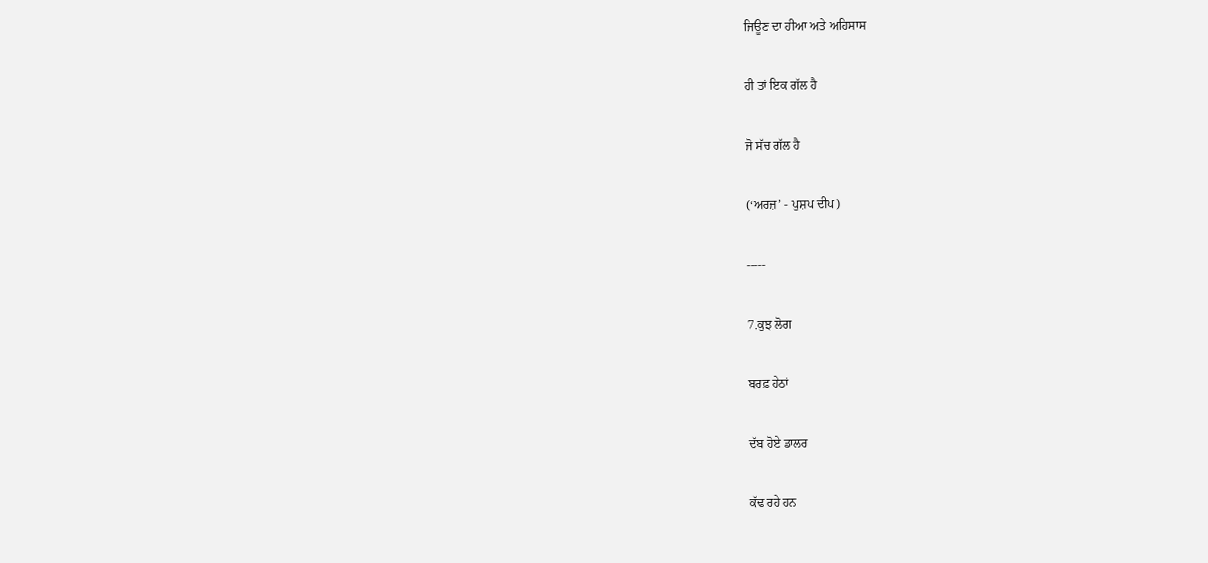ਜਿਊਣ ਦਾ ਹੀਆ ਅਤੇ ਅਹਿਸਾਸ

ਹੀ ਤਾਂ ਇਕ ਗੱਲ ਹੈ

ਜੋ ਸੱਚ ਗੱਲ ਹੈ

(‘ਅਰਜ਼’ - ਪੁਸ਼ਪ ਦੀਪ)

-----

7.ਕੁਝ ਲੋਗ

ਬਰਫ਼ ਹੇਠਾਂ

ਦੱਬ ਹੋਏ ਡਾਲਰ

ਕੱਢ ਰਹੇ ਹਨ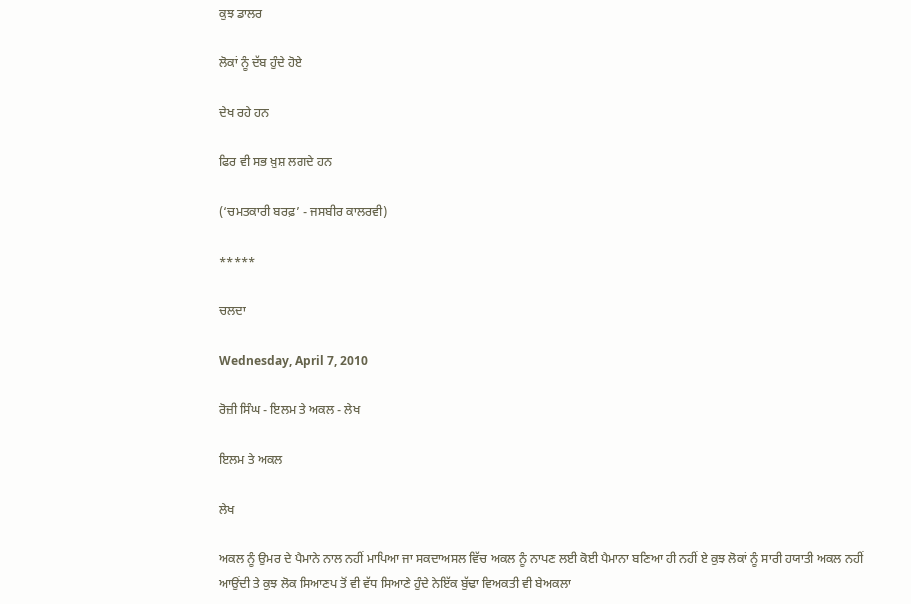ਕੁਝ ਡਾਲਰ

ਲੋਕਾਂ ਨੂੰ ਦੱਬ ਹੁੰਦੇ ਹੋਏ

ਦੇਖ ਰਹੇ ਹਨ

ਫਿਰ ਵੀ ਸਭ ਖ਼ੁਸ਼ ਲਗਦੇ ਹਨ

(‘ਚਮਤਕਾਰੀ ਬਰਫ਼’ - ਜਸਬੀਰ ਕਾਲਰਵੀ)

*****

ਚਲਦਾ

Wednesday, April 7, 2010

ਰੋਜ਼ੀ ਸਿੰਘ - ਇਲਮ ਤੇ ਅਕਲ - ਲੇਖ

ਇਲਮ ਤੇ ਅਕਲ

ਲੇਖ

ਅਕਲ ਨੂੰ ਉਮਰ ਦੇ ਪੈਮਾਨੇ ਨਾਲ ਨਹੀਂ ਮਾਪਿਆ ਜਾ ਸਕਦਾਅਸਲ ਵਿੱਚ ਅਕਲ ਨੂੰ ਨਾਪਣ ਲਈ ਕੋਈ ਪੈਮਾਨਾ ਬਣਿਆ ਹੀ ਨਹੀਂ ਏ ਕੁਝ ਲੋਕਾਂ ਨੂੰ ਸਾਰੀ ਹਯਾਤੀ ਅਕਲ ਨਹੀਂ ਆਉਂਦੀ ਤੇ ਕੁਝ ਲੋਕ ਸਿਆਣਪ ਤੋਂ ਵੀ ਵੱਧ ਸਿਆਣੇ ਹੁੰਦੇ ਨੇਇੱਕ ਬੁੱਢਾ ਵਿਅਕਤੀ ਵੀ ਬੇਅਕਲਾ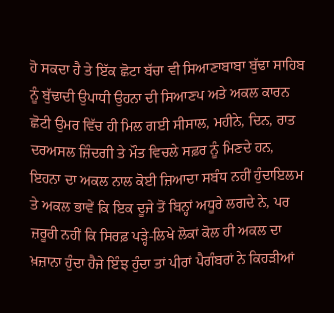ਹੋ ਸਕਦਾ ਹੈ ਤੇ ਇੱਕ ਛੋਟਾ ਬੱਚਾ ਵੀ ਸਿਆਣਾਬਾਬਾ ਬੁੱਢਾ ਸਾਹਿਬ ਨੂੰ ਬੁੱਢਾਦੀ ਉਪਾਧੀ ਉਹਨਾ ਦੀ ਸਿਆਣਪ ਅਤੇ ਅਕਲ ਕਾਰਨ ਛੋਟੀ ਉਮਰ ਵਿੱਚ ਹੀ ਮਿਲ ਗਈ ਸੀਸਾਲ, ਮਹੀਨੇ, ਦਿਨ, ਰਾਤ ਦਰਅਸਲ ਜ਼ਿੰਦਗੀ ਤੇ ਮੌਤ ਵਿਚਲੇ ਸਫ਼ਰ ਨੂੰ ਮਿਣਦੇ ਹਨ, ਇਹਨਾ ਦਾ ਅਕਲ ਨਾਲ ਕੋਈ ਜ਼ਿਆਦਾ ਸਬੰਧ ਨਹੀਂ ਹੁੰਦਾਇਲਮ ਤੇ ਅਕਲ ਭਾਵੇਂ ਕਿ ਇਕ ਦੂਜੇ ਤੋਂ ਬਿਨ੍ਹਾਂ ਅਧੂਰੇ ਲਗਦੇ ਨੇ, ਪਰ ਜ਼ਰੂਰੀ ਨਹੀਂ ਕਿ ਸਿਰਫ਼ ਪੜ੍ਹੇ-ਲਿਖੇ ਲੋਕਾਂ ਕੋਲ ਹੀ ਅਕਲ ਦਾ ਖ਼ਜ਼ਾਨਾ ਹੁੰਦਾ ਹੈਜੇ ਇੰਝ ਹੁੰਦਾ ਤਾਂ ਪੀਰਾਂ ਪੈਗੰਬਰਾਂ ਨੇ ਕਿਹੜੀਆਂ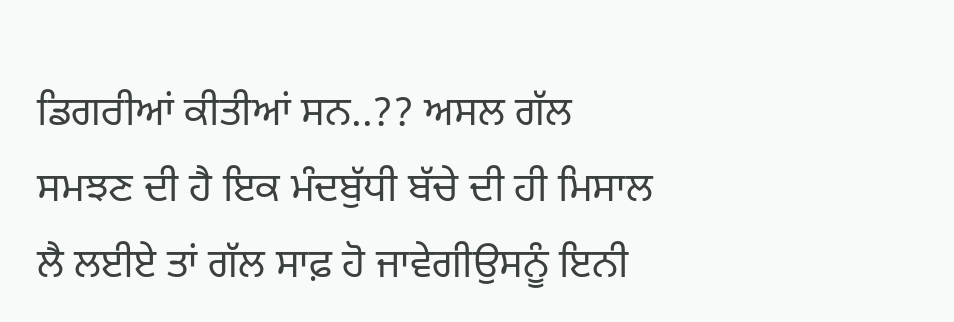ਡਿਗਰੀਆਂ ਕੀਤੀਆਂ ਸਨ..?? ਅਸਲ ਗੱਲ ਸਮਝਣ ਦੀ ਹੈ ਇਕ ਮੰਦਬੁੱਧੀ ਬੱਚੇ ਦੀ ਹੀ ਮਿਸਾਲ ਲੈ ਲਈਏ ਤਾਂ ਗੱਲ ਸਾਫ਼ ਹੋ ਜਾਵੇਗੀਉਸਨੂੰ ਇਨੀ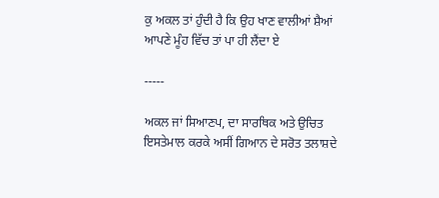ਕੁ ਅਕਲ ਤਾਂ ਹੁੰਦੀ ਹੈ ਕਿ ਉਹ ਖਾਣ ਵਾਲੀਆਂ ਸ਼ੈਆਂ ਆਪਣੇ ਮੂੰਹ ਵਿੱਚ ਤਾਂ ਪਾ ਹੀ ਲੈਂਦਾ ਏ

-----

ਅਕਲ ਜਾਂ ਸਿਆਣਪ, ਦਾ ਸਾਰਥਿਕ ਅਤੇ ਉਚਿਤ ਇਸਤੇਮਾਲ ਕਰਕੇ ਅਸੀਂ ਗਿਆਨ ਦੇ ਸਰੋਤ ਤਲਾਸ਼ਦੇ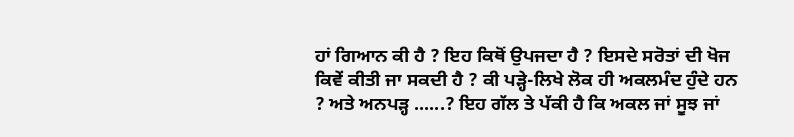ਹਾਂ ਗਿਆਨ ਕੀ ਹੈ ? ਇਹ ਕਿਥੋਂ ਉਪਜਦਾ ਹੈ ? ਇਸਦੇ ਸਰੋਤਾਂ ਦੀ ਖੋਜ ਕਿਵੇਂ ਕੀਤੀ ਜਾ ਸਕਦੀ ਹੈ ? ਕੀ ਪੜ੍ਹੇ-ਲਿਖੇ ਲੋਕ ਹੀ ਅਕਲਮੰਦ ਹੁੰਦੇ ਹਨ ? ਅਤੇ ਅਨਪੜ੍ਹ ......? ਇਹ ਗੱਲ ਤੇ ਪੱਕੀ ਹੈ ਕਿ ਅਕਲ ਜਾਂ ਸੂਝ ਜਾਂ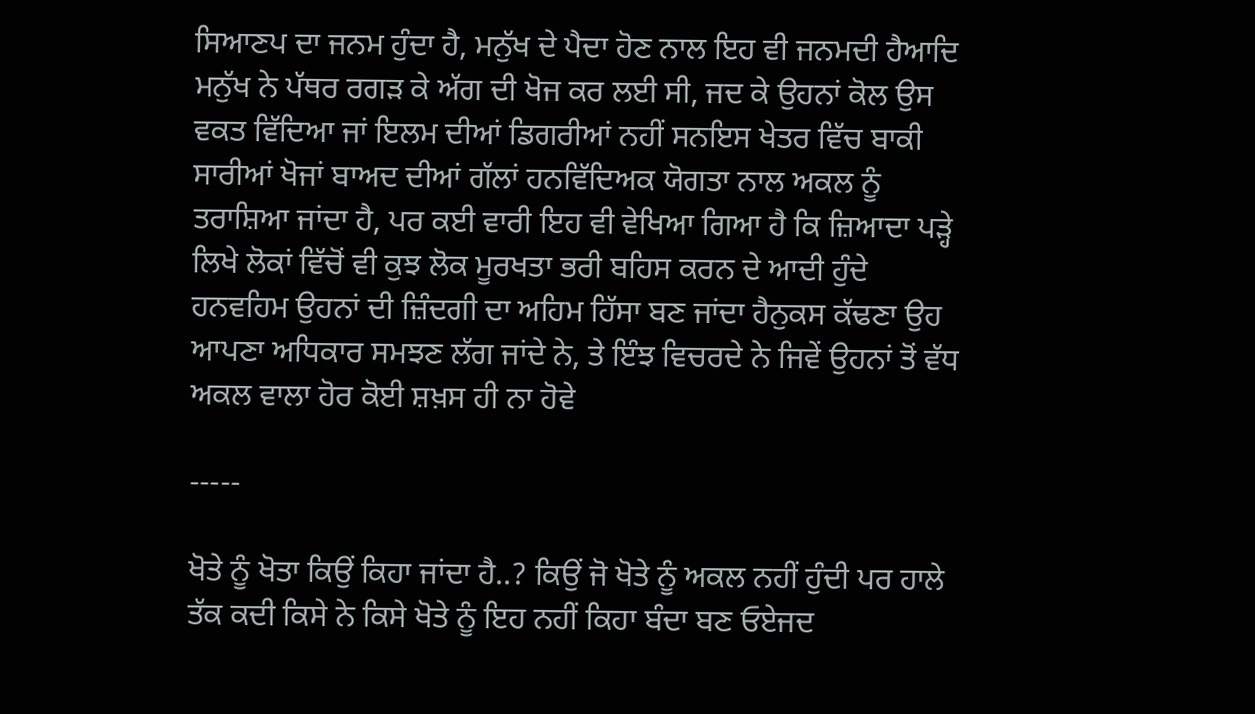ਸਿਆਣਪ ਦਾ ਜਨਮ ਹੁੰਦਾ ਹੈ, ਮਨੁੱਖ ਦੇ ਪੈਦਾ ਹੋਣ ਨਾਲ ਇਹ ਵੀ ਜਨਮਦੀ ਹੈਆਦਿ ਮਨੁੱਖ ਨੇ ਪੱਥਰ ਰਗੜ ਕੇ ਅੱਗ ਦੀ ਖੋਜ ਕਰ ਲਈ ਸੀ, ਜਦ ਕੇ ਉਹਨਾਂ ਕੋਲ ਉਸ ਵਕਤ ਵਿੱਦਿਆ ਜਾਂ ਇਲਮ ਦੀਆਂ ਡਿਗਰੀਆਂ ਨਹੀਂ ਸਨਇਸ ਖੇਤਰ ਵਿੱਚ ਬਾਕੀ ਸਾਰੀਆਂ ਖੋਜਾਂ ਬਾਅਦ ਦੀਆਂ ਗੱਲਾਂ ਹਨਵਿੱਦਿਅਕ ਯੋਗਤਾ ਨਾਲ ਅਕਲ ਨੂੰ ਤਰਾਸ਼ਿਆ ਜਾਂਦਾ ਹੈ, ਪਰ ਕਈ ਵਾਰੀ ਇਹ ਵੀ ਵੇਖਿਆ ਗਿਆ ਹੈ ਕਿ ਜ਼ਿਆਦਾ ਪੜ੍ਹੇ ਲਿਖੇ ਲੋਕਾਂ ਵਿੱਚੋਂ ਵੀ ਕੁਝ ਲੋਕ ਮੂਰਖਤਾ ਭਰੀ ਬਹਿਸ ਕਰਨ ਦੇ ਆਦੀ ਹੁੰਦੇ ਹਨਵਹਿਮ ਉਹਨਾਂ ਦੀ ਜ਼ਿੰਦਗੀ ਦਾ ਅਹਿਮ ਹਿੱਸਾ ਬਣ ਜਾਂਦਾ ਹੈਨੁਕਸ ਕੱਢਣਾ ਉਹ ਆਪਣਾ ਅਧਿਕਾਰ ਸਮਝਣ ਲੱਗ ਜਾਂਦੇ ਨੇ, ਤੇ ਇੰਝ ਵਿਚਰਦੇ ਨੇ ਜਿਵੇਂ ਉਹਨਾਂ ਤੋਂ ਵੱਧ ਅਕਲ ਵਾਲਾ ਹੋਰ ਕੋਈ ਸ਼ਖ਼ਸ ਹੀ ਨਾ ਹੋਵੇ

-----

ਖੋਤੇ ਨੂੰ ਖੋਤਾ ਕਿਉਂ ਕਿਹਾ ਜਾਂਦਾ ਹੈ..? ਕਿਉਂ ਜੋ ਖੋਤੇ ਨੂੰ ਅਕਲ ਨਹੀਂ ਹੁੰਦੀ ਪਰ ਹਾਲੇ ਤੱਕ ਕਦੀ ਕਿਸੇ ਨੇ ਕਿਸੇ ਖੋਤੇ ਨੂੰ ਇਹ ਨਹੀਂ ਕਿਹਾ ਬੰਦਾ ਬਣ ਓਏਜਦ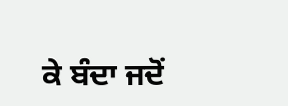ਕੇ ਬੰਦਾ ਜਦੋਂ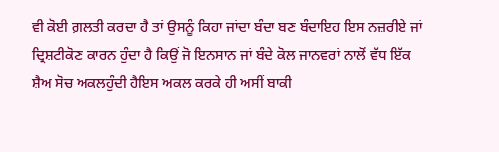ਵੀ ਕੋਈ ਗ਼ਲਤੀ ਕਰਦਾ ਹੈ ਤਾਂ ਉਸਨੂੰ ਕਿਹਾ ਜਾਂਦਾ ਬੰਦਾ ਬਣ ਬੰਦਾਇਹ ਇਸ ਨਜ਼ਰੀਏ ਜਾਂ ਦ੍ਰਿਸ਼ਟੀਕੋਣ ਕਾਰਨ ਹੁੰਦਾ ਹੈ ਕਿਉਂ ਜੋ ਇਨਸਾਨ ਜਾਂ ਬੰਦੇ ਕੋਲ ਜਾਨਵਰਾਂ ਨਾਲੋਂ ਵੱਧ ਇੱਕ ਸ਼ੈਅ ਸੋਚ ਅਕਲਹੁੰਦੀ ਹੈਇਸ ਅਕਲ ਕਰਕੇ ਹੀ ਅਸੀਂ ਬਾਕੀ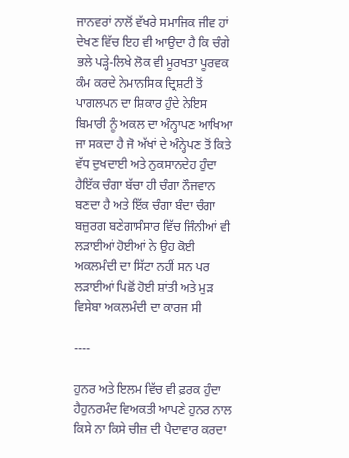ਜਾਨਵਰਾਂ ਨਾਲੋਂ ਵੱਖਰੇ ਸਮਾਜਿਕ ਜੀਵ ਹਾਂ ਦੇਖਣ ਵਿੱਚ ਇਹ ਵੀ ਆਉਦਾ ਹੈ ਕਿ ਚੰਗੇ ਭਲੇ ਪੜ੍ਹੇ-ਲਿਖੇ ਲੋਕ ਵੀ ਮੂਰਖਤਾ ਪੂਰਵਕ ਕੰਮ ਕਰਦੇ ਨੇਮਾਨਸਿਕ ਦ੍ਰਿਸ਼ਟੀ ਤੋਂ ਪਾਗਲਪਨ ਦਾ ਸ਼ਿਕਾਰ ਹੁੰਦੇ ਨੇਇਸ ਬਿਮਾਰੀ ਨੂੰ ਅਕਲ ਦਾ ਅੰਨ੍ਹਾਪਣ ਆਖਿਆ ਜਾ ਸਕਦਾ ਹੈ ਜੋ ਅੱਖਾਂ ਦੇ ਅੰਨ੍ਹੇਪਣ ਤੋਂ ਕਿਤੇ ਵੱਧ ਦੁਖਦਾਈ ਅਤੇ ਨੁਕਸਾਨਦੇਹ ਹੁੰਦਾ ਹੈਇੱਕ ਚੰਗਾ ਬੱਚਾ ਹੀ ਚੰਗਾ ਨੌਜਵਾਨ ਬਣਦਾ ਹੈ ਅਤੇ ਇੱਕ ਚੰਗਾ ਬੰਦਾ ਚੰਗਾ ਬਜ਼ੁਰਗ ਬਣੇਗਾਸੰਸਾਰ ਵਿੱਚ ਜਿੰਨੀਆਂ ਵੀ ਲੜਾਈਆਂ ਹੋਈਆਂ ਨੇ ਉਹ ਕੋਈ ਅਕਲਮੰਦੀ ਦਾ ਸਿੱਟਾ ਨਹੀਂ ਸਨ ਪਰ ਲੜਾਈਆਂ ਪਿਛੋਂ ਹੋਈ ਸ਼ਾਂਤੀ ਅਤੇ ਮੁੜ ਵਿਸੇਬਾ ਅਕਲਮੰਦੀ ਦਾ ਕਾਰਜ ਸੀ

----

ਹੁਨਰ ਅਤੇ ਇਲਮ ਵਿੱਚ ਵੀ ਫ਼ਰਕ ਹੁੰਦਾ ਹੈਹੁਨਰਮੰਦ ਵਿਅਕਤੀ ਆਪਣੇ ਹੁਨਰ ਨਾਲ ਕਿਸੇ ਨਾ ਕਿਸੇ ਚੀਜ਼ ਦੀ ਪੈਦਾਵਾਰ ਕਰਦਾ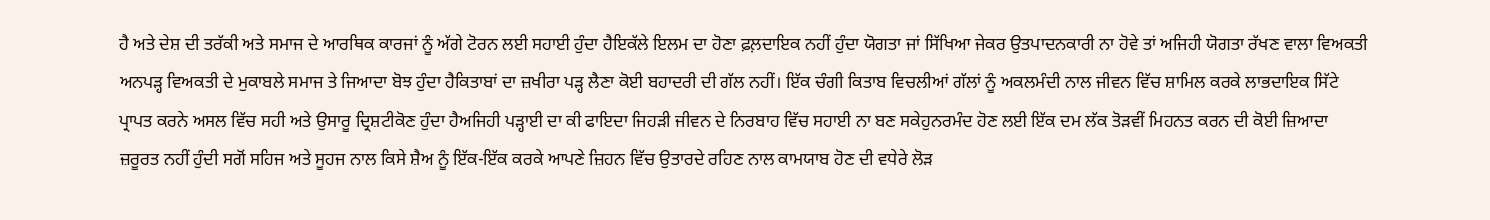ਹੈ ਅਤੇ ਦੇਸ਼ ਦੀ ਤਰੱਕੀ ਅਤੇ ਸਮਾਜ ਦੇ ਆਰਥਿਕ ਕਾਰਜਾਂ ਨੂੰ ਅੱਗੇ ਟੋਰਨ ਲਈ ਸਹਾਈ ਹੁੰਦਾ ਹੈਇਕੱਲੇ ਇਲਮ ਦਾ ਹੋਣਾ ਫ਼ਲ਼ਦਾਇਕ ਨਹੀਂ ਹੁੰਦਾ ਯੋਗਤਾ ਜਾਂ ਸਿੱਖਿਆ ਜੇਕਰ ਉਤਪਾਦਨਕਾਰੀ ਨਾ ਹੋਵੇ ਤਾਂ ਅਜਿਹੀ ਯੋਗਤਾ ਰੱਖਣ ਵਾਲਾ ਵਿਅਕਤੀ ਅਨਪੜ੍ਹ ਵਿਅਕਤੀ ਦੇ ਮੁਕਾਬਲੇ ਸਮਾਜ ਤੇ ਜਿਆਦਾ ਬੋਝ ਹੁੰਦਾ ਹੈਕਿਤਾਬਾਂ ਦਾ ਜ਼ਖੀਰਾ ਪੜ੍ਹ ਲੈਣਾ ਕੋਈ ਬਹਾਦਰੀ ਦੀ ਗੱਲ ਨਹੀਂ। ਇੱਕ ਚੰਗੀ ਕਿਤਾਬ ਵਿਚਲੀਆਂ ਗੱਲਾਂ ਨੂੰ ਅਕਲਮੰਦੀ ਨਾਲ ਜੀਵਨ ਵਿੱਚ ਸ਼ਾਮਿਲ ਕਰਕੇ ਲਾਭਦਾਇਕ ਸਿੱਟੇ ਪ੍ਰਾਪਤ ਕਰਨੇ ਅਸਲ ਵਿੱਚ ਸਹੀ ਅਤੇ ਉਸਾਰੂ ਦ੍ਰਿਸ਼ਟੀਕੋਣ ਹੁੰਦਾ ਹੈਅਜਿਹੀ ਪੜ੍ਹਾਈ ਦਾ ਕੀ ਫਾਇਦਾ ਜਿਹੜੀ ਜੀਵਨ ਦੇ ਨਿਰਬਾਹ ਵਿੱਚ ਸਹਾਈ ਨਾ ਬਣ ਸਕੇਹੁਨਰਮੰਦ ਹੋਣ ਲਈ ਇੱਕ ਦਮ ਲੱਕ ਤੋੜਵੀਂ ਮਿਹਨਤ ਕਰਨ ਦੀ ਕੋਈ ਜ਼ਿਆਦਾ ਜ਼ਰੂਰਤ ਨਹੀਂ ਹੁੰਦੀ ਸਗੋਂ ਸਹਿਜ ਅਤੇ ਸੂਹਜ ਨਾਲ ਕਿਸੇ ਸ਼ੈਅ ਨੂੰ ਇੱਕ-ਇੱਕ ਕਰਕੇ ਆਪਣੇ ਜ਼ਿਹਨ ਵਿੱਚ ਉਤਾਰਦੇ ਰਹਿਣ ਨਾਲ ਕਾਮਯਾਬ ਹੋਣ ਦੀ ਵਧੇਰੇ ਲੋੜ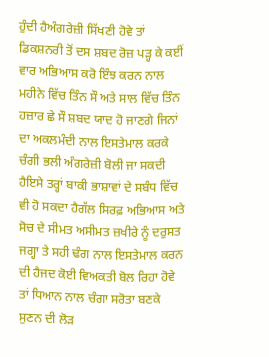ਹੁੰਦੀ ਹੈਅੰਗਰੇਜ਼ੀ ਸਿੱਖਣੀ ਹੋਵੇ ਤਾਂ ਡਿਕਸ਼ਨਰੀ ਤੋਂ ਦਸ ਸ਼ਬਦ ਰੋਜ਼ ਪੜ੍ਹ ਕੇ ਕਈਂ ਵਾਰ ਅਭਿਆਸ ਕਰੋ ਇੰਝ ਕਰਨ ਨਾਲ ਮਹੀਨੇ ਵਿੱਚ ਤਿੰਨ ਸੌ ਅਤੇ ਸਾਲ ਵਿੱਚ ਤਿੰਨ ਹਜ਼ਾਰ ਛੇ ਸੌ ਸ਼ਬਦ ਯਾਦ ਹੋ ਜਾਣਗੇ ਜਿਨਾਂ ਦਾ ਅਕਲਮੰਦੀ ਨਾਲ ਇਸਤੇਮਾਲ ਕਰਕੇ ਚੰਗੀ ਭਲੀ ਅੰਗਰੇਜ਼ੀ ਬੋਲੀ ਜਾ ਸਕਦੀ ਹੈਇਸੇ ਤਰ੍ਹਾਂ ਬਾਕੀ ਭਾਸ਼ਾਵਾਂ ਦੇ ਸਬੰਧ ਵਿੱਚ ਵੀ ਹੋ ਸਕਦਾ ਹੈਗੱਲ ਸਿਰਫ਼ ਅਭਿਆਸ ਅਤੇ ਸੋਚ ਦੇ ਸੀਮਤ ਅਸੀਮਤ ਜ਼ਖੀਰੇ ਨੂੰ ਦਰੁਸਤ ਜਗ੍ਹਾ ਤੇ ਸਹੀ ਢੰਗ ਨਾਲ ਇਸਤੇਮਾਲ ਕਰਨ ਦੀ ਹੈਜਦ ਕੋਈ ਵਿਅਕਤੀ ਬੋਲ ਰਿਹਾ ਹੋਵੇ ਤਾਂ ਧਿਆਨ ਨਾਲ ਚੰਗਾ ਸਰੋਤਾ ਬਣਕੇ ਸੁਣਨ ਦੀ ਲੋੜ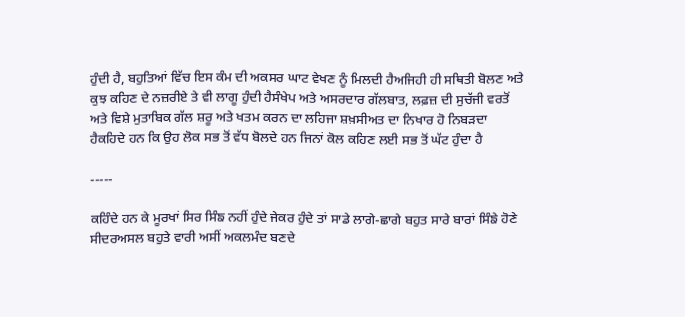ਹੁੰਦੀ ਹੈ, ਬਹੁਤਿਆਂ ਵਿੱਚ ਇਸ ਕੰਮ ਦੀ ਅਕਸਰ ਘਾਟ ਵੇਖਣ ਨੂੰ ਮਿਲਦੀ ਹੈਅਜਿਹੀ ਹੀ ਸਥਿਤੀ ਬੋਲਣ ਅਤੇ ਕੁਝ ਕਹਿਣ ਦੇ ਨਜ਼ਰੀਏ ਤੇ ਵੀ ਲਾਗੂ ਹੁੰਦੀ ਹੈਸੰਖੇਪ ਅਤੇ ਅਸਰਦਾਰ ਗੱਲਬਾਤ, ਲਫ਼ਜ਼ ਦੀ ਸੁਚੱਜੀ ਵਰਤੋਂ ਅਤੇ ਵਿਸ਼ੇ ਮੁਤਾਬਿਕ ਗੱਲ ਸ਼ਰੂ ਅਤੇ ਖਤਮ ਕਰਨ ਦਾ ਲਹਿਜਾ ਸ਼ਖ਼ਸੀਅਤ ਦਾ ਨਿਖਾਰ ਹੋ ਨਿਬੜਦਾ ਹੈਕਹਿਦੇ ਹਨ ਕਿ ਉਹ ਲੋਕ ਸਭ ਤੋਂ ਵੱਧ ਬੋਲਦੇ ਹਨ ਜਿਨਾਂ ਕੋਲ ਕਹਿਣ ਲਈ ਸਭ ਤੋਂ ਘੱਟ ਹੁੰਦਾ ਹੈ

-----

ਕਹਿੰਦੇ ਹਨ ਕੇ ਮੂਰਖਾਂ ਸਿਰ ਸਿੰਙ ਨਹੀਂ ਹੁੰਦੇ ਜੇਕਰ ਹੁੰਦੇ ਤਾਂ ਸਾਡੇ ਲਾਗੇ-ਛਾਗੇ ਬਹੁਤ ਸਾਰੇ ਬਾਰਾਂ ਸਿੰਙੇ ਹੋਣੇ ਸੀਦਰਅਸਲ ਬਹੁਤੇ ਵਾਰੀ ਅਸੀਂ ਅਕਲਮੰਦ ਬਣਦੇ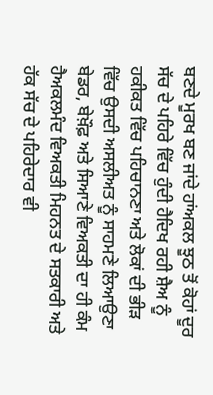ਬਣਦੇ ਮੂਰਖ ਬਣ ਜਾਂਦੇ ਹਾਂਅਕਲ ਝੂਠ ਤੋਂ ਕੋਹਾਂ ਦੂਰ ਸੱਚ ਦੇ ਪਹਿਰੇ ਵਿੱਚ ਹੁੰਦੀ ਹੈਦਿਖ ਰਹੀ ਸ਼ੈਅ ਨੂੰ ਹਕੀਕਤ ਵਿੱਚ ਪਹਿਚਾਨਣਾ ਅਤੇ ਲੋਕਾਂ ਦੀ ਭੀੜ ਵਿੱਚ ਉਸਦੀ ਅਸਲੀਅਤ ਨੂੰ ਸਾਹਮਣੇ ਲਿਆਉਣਾ ਬੇਡਰ, ਬੇਖ਼ੌਫ਼ ਅਤੇ ਸਿਆਣੇ ਵਿਅਕਤੀ ਦਾ ਹੀ ਕੰਮ ਹੈਅਕਲਮੰਦ ਵਿਅਕਤੀ ਮਿਹਨਤ ਦੇ ਸਤਕਾਰੀ ਅਤੇ ਹੱਕ ਸੱਚ ਦੇ ਪਹਿਰੇਦਾਰ ਵੀ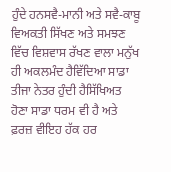ਹੁੰਦੇ ਹਨਸਵੈ-ਮਾਨੀ ਅਤੇ ਸਵੈ-ਕਾਬੂ ਵਿਅਕਤੀ ਸਿੱਖਣ ਅਤੇ ਸਮਝਣ ਵਿੱਚ ਵਿਸ਼ਵਾਸ ਰੱਖਣ ਵਾਲਾ ਮਨੁੱਖ ਹੀ ਅਕਲਮੰਦ ਹੈਵਿੱਦਿਆ ਸਾਡਾ ਤੀਜਾ ਨੇਤਰ ਹੁੰਦੀ ਹੈਸਿੱਖਿਅਤ ਹੋਣਾ ਸਾਡਾ ਧਰਮ ਵੀ ਹੈ ਅਤੇ ਫ਼ਰਜ਼ ਵੀਇਹ ਹੱਕ ਹਰ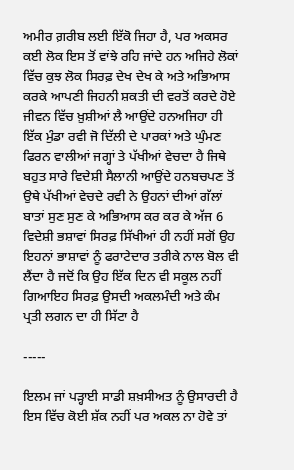ਅਮੀਰ ਗ਼ਰੀਬ ਲਈ ਇੱਕੋ ਜਿਹਾ ਹੈ, ਪਰ ਅਕਸਰ ਕਈ ਲੋਕ ਇਸ ਤੋਂ ਵਾਂਝੇ ਰਹਿ ਜਾਂਦੇ ਹਨ ਅਜਿਹੇ ਲੋਕਾਂ ਵਿੱਚ ਕੁਝ ਲੋਕ ਸਿਰਫ਼ ਦੇਖ ਦੇਖ ਕੇ ਅਤੇ ਅਭਿਆਸ ਕਰਕੇ ਆਪਣੀ ਜਿਹਨੀ ਸ਼ਕਤੀ ਦੀ ਵਰਤੋਂ ਕਰਦੇ ਹੋਏ ਜੀਵਨ ਵਿੱਚ ਖ਼ੁਸ਼ੀਆਂ ਲੈ ਆਉਂਦੇ ਹਨਅਜਿਹਾ ਹੀ ਇੱਕ ਮੁੰਡਾ ਰਵੀ ਜੋ ਦਿੱਲੀ ਦੇ ਪਾਰਕਾਂ ਅਤੇ ਘੁੰਮਣ ਫਿਰਨ ਵਾਲੀਆਂ ਜਗ੍ਹਾਂ ਤੇ ਪੱਖੀਆਂ ਵੇਚਦਾ ਹੈ ਜਿਥੇ ਬਹੁਤ ਸਾਰੇ ਵਿਦੇਸ਼ੀ ਸੈਲਾਨੀ ਆਉਂਦੇ ਹਨਬਚਪਣ ਤੋਂ ਉਥੇ ਪੱਖੀਆਂ ਵੇਚਦੇ ਰਵੀ ਨੇ ਉਹਨਾਂ ਦੀਆਂ ਗੱਲਾਂ ਬਾਤਾਂ ਸੁਣ ਸੁਣ ਕੇ ਅਭਿਆਸ ਕਰ ਕਰ ਕੇ ਅੱਜ 6 ਵਿਦੇਸ਼ੀ ਭਸ਼ਾਵਾਂ ਸਿਰਫ਼ ਸਿੱਖੀਆਂ ਹੀ ਨਹੀਂ ਸਗੋਂ ਉਹ ਇਹਨਾਂ ਭਾਸ਼ਾਵਾਂ ਨੂੰ ਫਰਾਟੇਦਾਰ ਤਰੀਕੇ ਨਾਲ ਬੋਲ ਵੀ ਲੈਂਦਾ ਹੈ ਜਦੋਂ ਕਿ ਉਹ ਇੱਕ ਦਿਨ ਵੀ ਸਕੂਲ ਨਹੀਂ ਗਿਆਇਹ ਸਿਰਫ਼ ਉਸਦੀ ਅਕਲਮੰਦੀ ਅਤੇ ਕੰਮ ਪ੍ਰਤੀ ਲਗਨ ਦਾ ਹੀ ਸਿੱਟਾ ਹੈ

-----

ਇਲਮ ਜਾਂ ਪੜ੍ਹਾਈ ਸਾਡੀ ਸ਼ਖ਼ਸੀਅਤ ਨੂੰ ਉਸਾਰਦੀ ਹੈ ਇਸ ਵਿੱਚ ਕੋਈ ਸ਼ੱਕ ਨਹੀਂ ਪਰ ਅਕਲ ਨਾ ਹੋਵੇ ਤਾਂ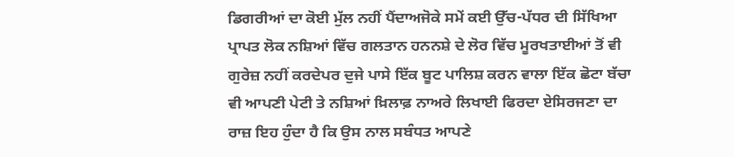ਡਿਗਰੀਆਂ ਦਾ ਕੋਈ ਮੁੱਲ ਨਹੀਂ ਪੈਂਦਾਅਜੋਕੇ ਸਮੇਂ ਕਈ ਉੱਚ-ਪੱਧਰ ਦੀ ਸਿੱਖਿਆ ਪ੍ਰਾਪਤ ਲੋਕ ਨਸ਼ਿਆਂ ਵਿੱਚ ਗਲਤਾਨ ਹਨਨਸ਼ੇ ਦੇ ਲੋਰ ਵਿੱਚ ਮੂਰਖਤਾਈਆਂ ਤੋਂ ਵੀ ਗੁਰੇਜ਼ ਨਹੀਂ ਕਰਦੇਪਰ ਦੁਜੇ ਪਾਸੇ ਇੱਕ ਬੂਟ ਪਾਲਿਸ਼ ਕਰਨ ਵਾਲਾ ਇੱਕ ਛੋਟਾ ਬੱਚਾ ਵੀ ਆਪਣੀ ਪੇਟੀ ਤੇ ਨਸ਼ਿਆਂ ਖ਼ਿਲਾਫ਼ ਨਾਅਰੇ ਲਿਖਾਈ ਫਿਰਦਾ ਏਸਿਰਜਣਾ ਦਾ ਰਾਜ਼ ਇਹ ਹੁੰਦਾ ਹੈ ਕਿ ਉਸ ਨਾਲ ਸਬੰਧਤ ਆਪਣੇ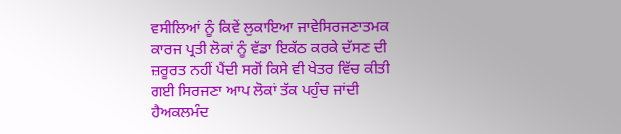ਵਸੀਲਿਆਂ ਨੂੰ ਕਿਵੇਂ ਲੁਕਾਇਆ ਜਾਵੇਸਿਰਜਣਾਤਮਕ ਕਾਰਜ ਪ੍ਰਤੀ ਲੋਕਾਂ ਨੂੰ ਵੱਡਾ ਇਕੱਠ ਕਰਕੇ ਦੱਸਣ ਦੀ ਜ਼ਰੂਰਤ ਨਹੀਂ ਪੈਂਦੀ ਸਗੋਂ ਕਿਸੇ ਵੀ ਖੇਤਰ ਵਿੱਚ ਕੀਤੀ ਗਈ ਸਿਰਜਣਾ ਆਪ ਲੋਕਾਂ ਤੱਕ ਪਹੁੰਚ ਜਾਂਦੀ ਹੈਅਕਲਮੰਦ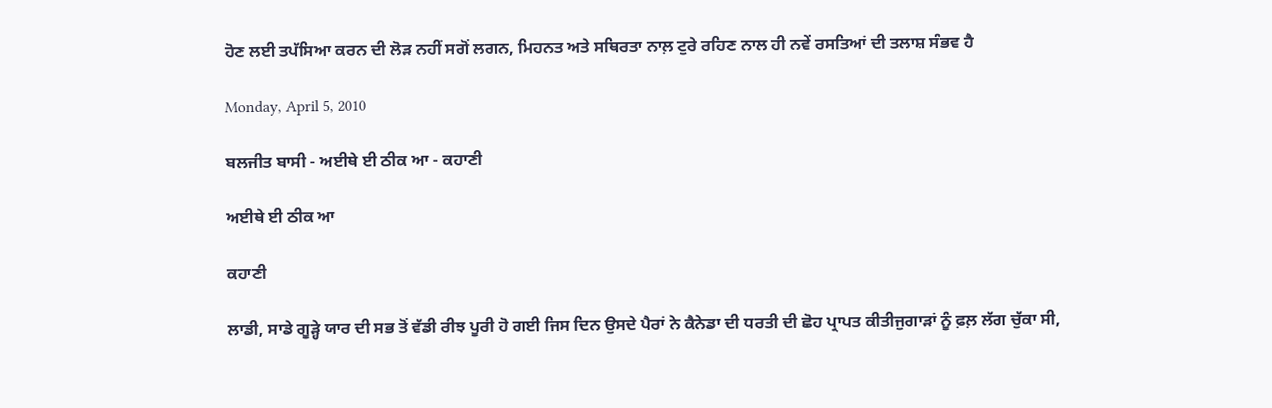ਹੋਣ ਲਈ ਤਪੱਸਿਆ ਕਰਨ ਦੀ ਲੋੜ ਨਹੀਂ ਸਗੋਂ ਲਗਨ, ਮਿਹਨਤ ਅਤੇ ਸਥਿਰਤਾ ਨਾਲ਼ ਟੁਰੇ ਰਹਿਣ ਨਾਲ ਹੀ ਨਵੇਂ ਰਸਤਿਆਂ ਦੀ ਤਲਾਸ਼ ਸੰਭਵ ਹੈ

Monday, April 5, 2010

ਬਲਜੀਤ ਬਾਸੀ - ਅਈਥੇ ਈ ਠੀਕ ਆ - ਕਹਾਣੀ

ਅਈਥੇ ਈ ਠੀਕ ਆ

ਕਹਾਣੀ

ਲਾਡੀ, ਸਾਡੇ ਗੂੜ੍ਹੇ ਯਾਰ ਦੀ ਸਭ ਤੋਂ ਵੱਡੀ ਰੀਝ ਪੂਰੀ ਹੋ ਗਈ ਜਿਸ ਦਿਨ ਉਸਦੇ ਪੈਰਾਂ ਨੇ ਕੈਨੇਡਾ ਦੀ ਧਰਤੀ ਦੀ ਛੋਹ ਪ੍ਰਾਪਤ ਕੀਤੀਜੁਗਾੜਾਂ ਨੂੰ ਫ਼ਲ਼ ਲੱਗ ਚੁੱਕਾ ਸੀ,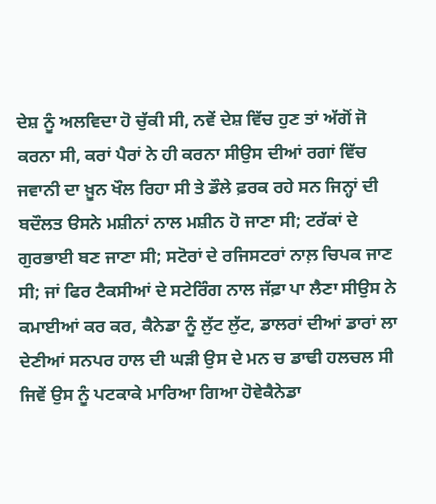ਦੇਸ਼ ਨੂੰ ਅਲਵਿਦਾ ਹੋ ਚੁੱਕੀ ਸੀ, ਨਵੇਂ ਦੇਸ਼ ਵਿੱਚ ਹੁਣ ਤਾਂ ਅੱਗੋਂ ਜੋ ਕਰਨਾ ਸੀ, ਕਰਾਂ ਪੈਰਾਂ ਨੇ ਹੀ ਕਰਨਾ ਸੀਉਸ ਦੀਆਂ ਰਗਾਂ ਵਿੱਚ ਜਵਾਨੀ ਦਾ ਖ਼ੂਨ ਖੌਲ ਰਿਹਾ ਸੀ ਤੇ ਡੌਲੇ ਫ਼ਰਕ ਰਹੇ ਸਨ ਜਿਨ੍ਹਾਂ ਦੀ ਬਦੌਲਤ ੳਸਨੇ ਮਸ਼ੀਨਾਂ ਨਾਲ ਮਸ਼ੀਨ ਹੋ ਜਾਣਾ ਸੀ; ਟਰੱਕਾਂ ਦੇ ਗੁਰਭਾਈ ਬਣ ਜਾਣਾ ਸੀ; ਸਟੋਰਾਂ ਦੇ ਰਜਿਸਟਰਾਂ ਨਾਲ਼ ਚਿਪਕ ਜਾਣ ਸੀ; ਜਾਂ ਫਿਰ ਟੈਕਸੀਆਂ ਦੇ ਸਟੇਰਿੰਗ ਨਾਲ ਜੱਫ਼ਾ ਪਾ ਲੈਣਾ ਸੀਉਸ ਨੇ ਕਮਾਈਆਂ ਕਰ ਕਰ, ਕੈਨੇਡਾ ਨੂੰ ਲੁੱਟ ਲੁੱਟ, ਡਾਲਰਾਂ ਦੀਆਂ ਡਾਰਾਂ ਲਾ ਦੇਣੀਆਂ ਸਨਪਰ ਹਾਲ ਦੀ ਘੜੀ ਉਸ ਦੇ ਮਨ ਚ ਡਾਢੀ ਹਲਚਲ ਸੀ ਜਿਵੇਂ ਉਸ ਨੂੰ ਪਟਕਾਕੇ ਮਾਰਿਆ ਗਿਆ ਹੋਵੇਕੈਨੇਡਾ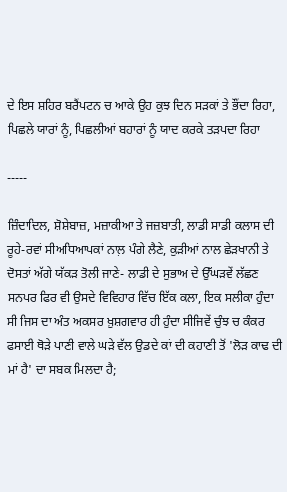ਦੇ ਇਸ ਸ਼ਹਿਰ ਬਰੈਂਪਟਨ ਚ ਆਕੇ ਉਹ ਕੁਝ ਦਿਨ ਸੜਕਾਂ ਤੇ ਭੌਂਦਾ ਰਿਹਾ, ਪਿਛਲੇ ਯਾਰਾਂ ਨੂੰ, ਪਿਛਲੀਆਂ ਬਹਾਰਾਂ ਨੂੰ ਯਾਦ ਕਰਕੇ ਤੜਪਦਾ ਰਿਹਾ

-----

ਜ਼ਿੰਦਾਦਿਲ, ਸ਼ੋਸ਼ੇਬਾਜ਼, ਮਜ਼ਾਕੀਆ ਤੇ ਜਜ਼ਬਾਤੀ, ਲਾਡੀ ਸਾਡੀ ਕਲਾਸ ਦੀ ਰੂਹੇ-ਰਵਾਂ ਸੀਅਧਿਆਪਕਾਂ ਨਾਲ਼ ਪੰਗੇ ਲੈਣੇ, ਕੁੜੀਆਂ ਨਾਲ ਛੇੜਖਾਨੀ ਤੇ ਦੋਸਤਾਂ ਅੱਗੇ ਯੱਕੜ ਤੋਲੀ ਜਾਣੇ- ਲਾਡੀ ਦੇ ਸੁਭਾਅ ਦੇ ਉੱਘੜਵੇਂ ਲੱਛਣ ਸਨਪਰ ਫਿਰ ਵੀ ਉਸਦੇ ਵਿਵਿਹਾਰ ਵਿੱਚ ਇੱਕ ਕਲਾ, ਇਕ ਸਲੀਕਾ ਹੁੰਦਾ ਸੀ ਜਿਸ ਦਾ ਅੰਤ ਅਕਸਰ ਖ਼ੁਸ਼ਗਵਾਰ ਹੀ ਹੁੰਦਾ ਸੀਜਿਵੇਂ ਚੁੰਝ ਚ ਕੰਕਰ ਫਸਾਈ ਥੋੜੇ ਪਾਣੀ ਵਾਲੇ ਘੜੇ ਵੱਲ ਉਡਦੇ ਕਾਂ ਦੀ ਕਹਾਣੀ ਤੋਂ 'ਲੋੜ ਕਾਢ ਦੀ ਮਾਂ ਹੈ' ਦਾ ਸਬਕ ਮਿਲਦਾ ਹੈ;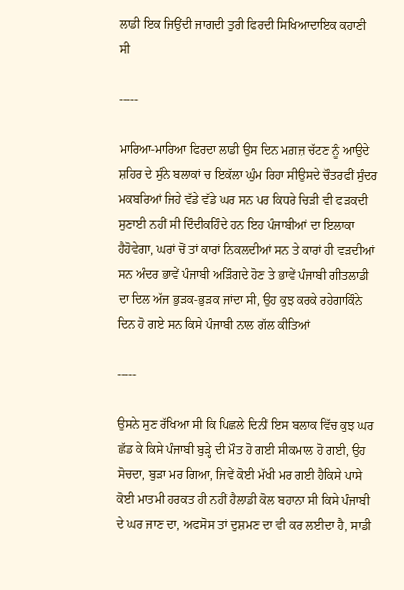ਲਾਡੀ ਇਕ ਜਿਉਂਦੀ ਜਾਗਦੀ ਤੁਰੀ ਫਿਰਦੀ ਸਿਖਿਆਦਾਇਕ ਕਹਾਣੀ ਸੀ

-----

ਮਾਰਿਆ-ਮਾਰਿਆ ਫਿਰਦਾ ਲਾਡੀ ਉਸ ਦਿਨ ਮਗ਼ਜ਼ ਚੱਟਣ ਨੂੰ ਆਉਦੇ ਸ਼ਹਿਰ ਦੇ ਸੁੰਨੇ ਬਲਾਕਾਂ ਚ ਇਕੱਲਾ ਘੁੰਮ ਰਿਹਾ ਸੀਉਸਦੇ ਚੌਤਰਫੀਂ ਸੁੰਦਰ ਮਕਬਰਿਆਂ ਜਿਹੇ ਵੱਡੇ ਵੱਡੇ ਘਰ ਸਨ ਪਰ ਕਿਧਰੇ ਚਿੜੀ ਵੀ ਫੜਕਦੀ ਸੁਣਾਈ ਨਹੀਂ ਸੀ ਦਿੰਦੀਕਹਿੰਦੇ ਹਨ ਇਹ ਪੰਜਾਬੀਆਂ ਦਾ ਇਲਾਕਾ ਹੈਹੋਵੇਗਾ, ਘਰਾਂ ਚੋਂ ਤਾਂ ਕਾਰਾਂ ਨਿਕਲਦੀਆਂ ਸਨ ਤੇ ਕਾਰਾਂ ਹੀ ਵੜਦੀਆਂ ਸਨ ਅੰਦਰ ਭਾਵੇਂ ਪੰਜਾਬੀ ਅੜਿੰਗਦੇ ਹੋਣ ਤੇ ਭਾਵੇਂ ਪੰਜਾਬੀ ਗੀਤਲਾਡੀ ਦਾ ਦਿਲ ਅੱਜ ਭੁੜਕ-ਭੁੜਕ ਜਾਂਦਾ ਸੀ, ਉਹ ਕੁਝ ਕਰਕੇ ਰਹੇਗਾਕਿੰਨੇ ਦਿਨ ਹੋ ਗਏ ਸਨ ਕਿਸੇ ਪੰਜਾਬੀ ਨਾਲ ਗੱਲ ਕੀਤਿਆਂ

-----

ਉਸਨੇ ਸੁਣ ਰੱਖਿਆ ਸੀ ਕਿ ਪਿਛਲੇ ਦਿਨੀਂ ਇਸ ਬਲਾਕ ਵਿੱਚ ਕੁਝ ਘਰ ਛੱਡ ਕੇ ਕਿਸੇ ਪੰਜਾਬੀ ਬੁੜ੍ਹੇ ਦੀ ਮੌਤ ਹੋ ਗਈ ਸੀਕਮਾਲ ਹੋ ਗਈ, ਉਹ ਸੋਚਦਾ, ਬੁੜਾ ਮਰ ਗਿਆ, ਜਿਵੇਂ ਕੋਈ ਮੱਖੀ ਮਰ ਗਈ ਹੈਕਿਸੇ ਪਾਸੇ ਕੋਈ ਮਾਤਮੀ ਹਰਕਤ ਹੀ ਨਹੀਂ ਹੈਲਾਡੀ ਕੋਲ ਬਹਾਨਾ ਸੀ ਕਿਸੇ ਪੰਜਾਬੀ ਦੇ ਘਰ ਜਾਣ ਦਾ, ਅਫਸੋਸ ਤਾਂ ਦੁਸ਼ਮਣ ਦਾ ਵੀ ਕਰ ਲਈਦਾ ਹੈ, ਸਾਡੀ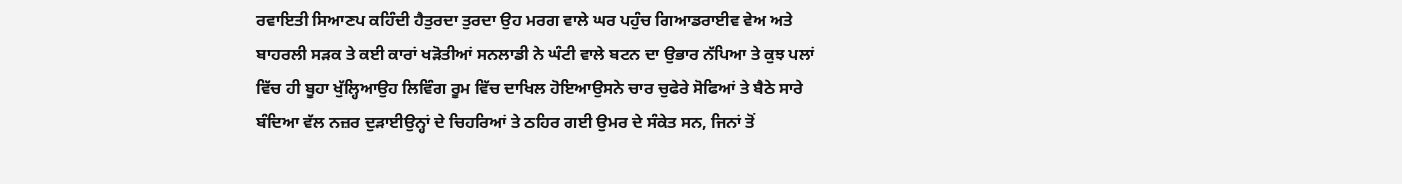ਰਵਾਇਤੀ ਸਿਆਣਪ ਕਹਿੰਦੀ ਹੈਤੁਰਦਾ ਤੁਰਦਾ ਉਹ ਮਰਗ ਵਾਲੇ ਘਰ ਪਹੁੰਚ ਗਿਆਡਰਾਈਵ ਵੇਅ ਅਤੇ ਬਾਹਰਲੀ ਸੜਕ ਤੇ ਕਈ ਕਾਰਾਂ ਖੜੋਤੀਆਂ ਸਨਲਾਡੀ ਨੇ ਘੰਟੀ ਵਾਲੇ ਬਟਨ ਦਾ ਉਭਾਰ ਨੱਪਿਆ ਤੇ ਕੁਝ ਪਲਾਂ ਵਿੱਚ ਹੀ ਬੂਹਾ ਖੁੱਲ੍ਹਿਆਉਹ ਲਿਵਿੰਗ ਰੂਮ ਵਿੱਚ ਦਾਖਿਲ ਹੋਇਆਉਸਨੇ ਚਾਰ ਚੁਫੇਰੇ ਸੋਫਿਆਂ ਤੇ ਬੈਠੇ ਸਾਰੇ ਬੰਦਿਆ ਵੱਲ ਨਜ਼ਰ ਦੁੜਾਈਉਨ੍ਹਾਂ ਦੇ ਚਿਹਰਿਆਂ ਤੇ ਠਹਿਰ ਗਈ ਉਮਰ ਦੇ ਸੰਕੇਤ ਸਨ, ਜਿਨਾਂ ਤੋਂ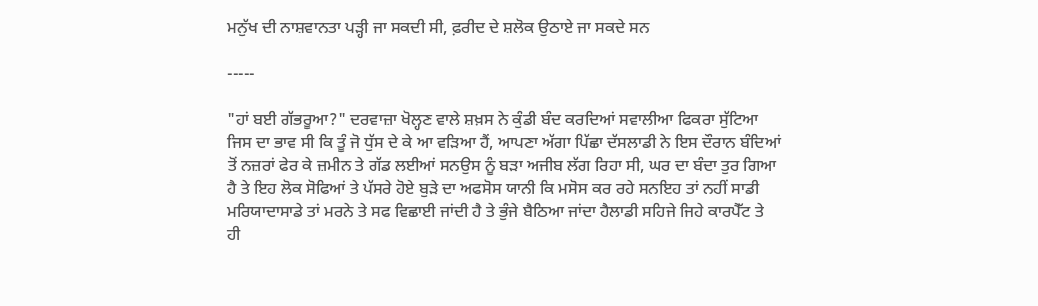ਮਨੁੱਖ ਦੀ ਨਾਸ਼ਵਾਨਤਾ ਪੜ੍ਹੀ ਜਾ ਸਕਦੀ ਸੀ, ਫ਼ਰੀਦ ਦੇ ਸ਼ਲੋਕ ਉਠਾਏ ਜਾ ਸਕਦੇ ਸਨ

-----

"ਹਾਂ ਬਈ ਗੱਭਰੂਆ?" ਦਰਵਾਜ਼ਾ ਖੋਲ੍ਹਣ ਵਾਲੇ ਸ਼ਖ਼ਸ ਨੇ ਕੁੰਡੀ ਬੰਦ ਕਰਦਿਆਂ ਸਵਾਲੀਆ ਫਿਕਰਾ ਸੁੱਟਿਆ ਜਿਸ ਦਾ ਭਾਵ ਸੀ ਕਿ ਤੂੰ ਜੋ ਧੁੱਸ ਦੇ ਕੇ ਆ ਵੜਿਆ ਹੈਂ, ਆਪਣਾ ਅੱਗਾ ਪਿੱਛਾ ਦੱਸਲਾਡੀ ਨੇ ਇਸ ਦੌਰਾਨ ਬੰਦਿਆਂ ਤੋਂ ਨਜ਼ਰਾਂ ਫੇਰ ਕੇ ਜ਼ਮੀਨ ਤੇ ਗੱਡ ਲਈਆਂ ਸਨਉਸ ਨੂੰ ਬੜਾ ਅਜੀਬ ਲੱਗ ਰਿਹਾ ਸੀ, ਘਰ ਦਾ ਬੰਦਾ ਤੁਰ ਗਿਆ ਹੈ ਤੇ ਇਹ ਲੋਕ ਸੋਫਿਆਂ ਤੇ ਪੱਸਰੇ ਹੋਏ ਬੁੜੇ ਦਾ ਅਫਸੋਸ ਯਾਨੀ ਕਿ ਮਸੋਸ ਕਰ ਰਹੇ ਸਨਇਹ ਤਾਂ ਨਹੀਂ ਸਾਡੀ ਮਰਿਯਾਦਾਸਾਡੇ ਤਾਂ ਮਰਨੇ ਤੇ ਸਫ ਵਿਛਾਈ ਜਾਂਦੀ ਹੈ ਤੇ ਭੁੰਜੇ ਬੈਠਿਆ ਜਾਂਦਾ ਹੈਲਾਡੀ ਸਹਿਜੇ ਜਿਹੇ ਕਾਰਪੈੱਟ ਤੇ ਹੀ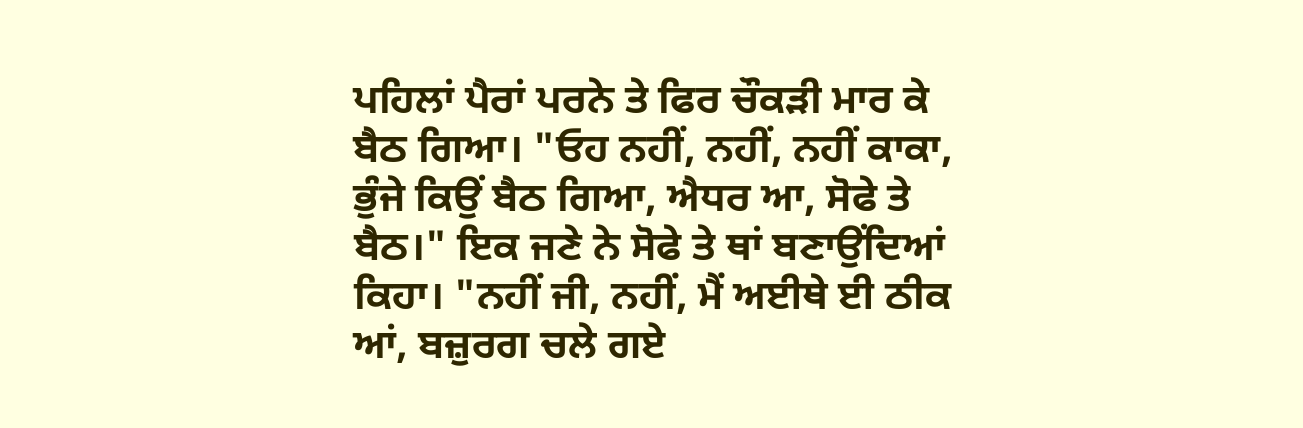ਪਹਿਲਾਂ ਪੈਰਾਂ ਪਰਨੇ ਤੇ ਫਿਰ ਚੌਕੜੀ ਮਾਰ ਕੇ ਬੈਠ ਗਿਆ। "ਓਹ ਨਹੀਂ, ਨਹੀਂ, ਨਹੀਂ ਕਾਕਾ, ਭੁੰਜੇ ਕਿਉਂ ਬੈਠ ਗਿਆ, ਐਧਰ ਆ, ਸੋਫੇ ਤੇ ਬੈਠ।" ਇਕ ਜਣੇ ਨੇ ਸੋਫੇ ਤੇ ਥਾਂ ਬਣਾਉਂਦਿਆਂ ਕਿਹਾ। "ਨਹੀਂ ਜੀ, ਨਹੀਂ, ਮੈਂ ਅਈਥੇ ਈ ਠੀਕ ਆਂ, ਬਜ਼ੁਰਗ ਚਲੇ ਗਏ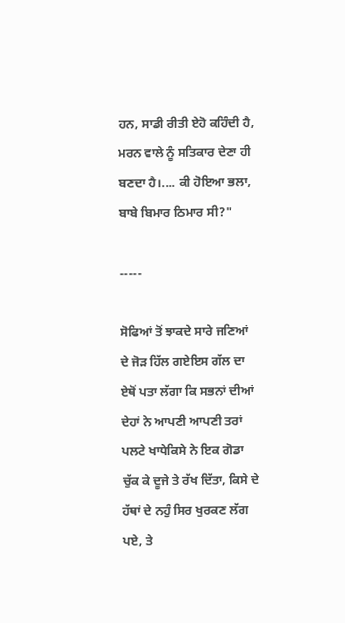ਹਨ, ਸਾਡੀ ਰੀਤੀ ਏਹੋ ਕਹਿੰਦੀ ਹੈ, ਮਰਨ ਵਾਲੇ ਨੂੰ ਸਤਿਕਾਰ ਦੇਣਾ ਹੀ ਬਣਦਾ ਹੈ।.... ਕੀ ਹੋਇਆ ਭਲਾ, ਬਾਬੇ ਬਿਮਾਰ ਠਿਮਾਰ ਸੀ?"

-----

ਸੋਫਿਆਂ ਤੋਂ ਝਾਕਦੇ ਸਾਰੇ ਜਣਿਆਂ ਦੇ ਜੋੜ ਹਿੱਲ ਗਏਇਸ ਗੱਲ ਦਾ ਏਥੋਂ ਪਤਾ ਲੱਗਾ ਕਿ ਸਭਨਾਂ ਦੀਆਂ ਦੇਹਾਂ ਨੇ ਆਪਣੀ ਆਪਣੀ ਤਰਾਂ ਪਲਟੇ ਖਾਧੇਕਿਸੇ ਨੇ ਇਕ ਗੋਡਾ ਚੁੱਕ ਕੇ ਦੂਜੇ ਤੇ ਰੱਖ ਦਿੱਤਾ, ਕਿਸੇ ਦੇ ਹੱਥਾਂ ਦੇ ਨਹੁੰ ਸਿਰ ਖੁਰਕਣ ਲੱਗ ਪਏ, ਤੇ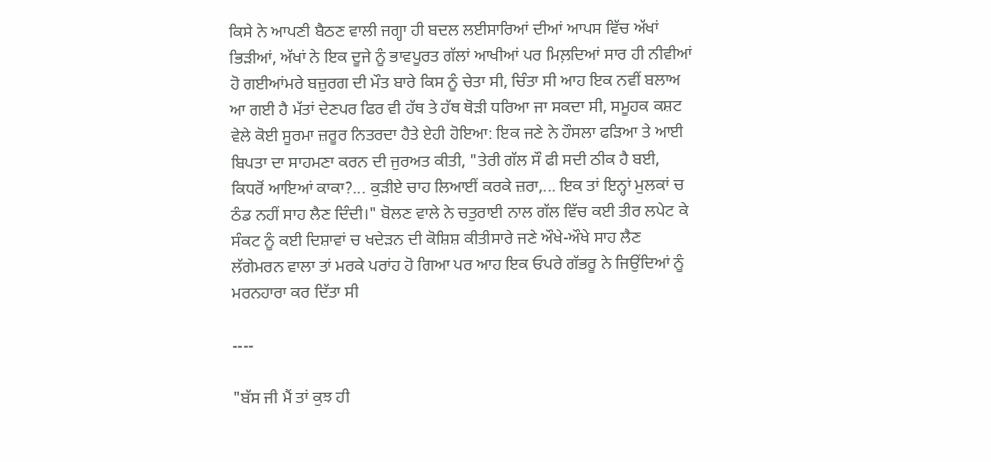ਕਿਸੇ ਨੇ ਆਪਣੀ ਬੈਠਣ ਵਾਲੀ ਜਗ੍ਹਾ ਹੀ ਬਦਲ ਲਈਸਾਰਿਆਂ ਦੀਆਂ ਆਪਸ ਵਿੱਚ ਅੱਖਾਂ ਭਿੜੀਆਂ, ਅੱਖਾਂ ਨੇ ਇਕ ਦੂਜੇ ਨੂੰ ਭਾਵਪੂਰਤ ਗੱਲਾਂ ਆਖੀਆਂ ਪਰ ਮਿਲ਼ਦਿਆਂ ਸਾਰ ਹੀ ਨੀਵੀਆਂ ਹੋ ਗਈਆਂਮਰੇ ਬਜ਼ੁਰਗ ਦੀ ਮੌਤ ਬਾਰੇ ਕਿਸ ਨੂੰ ਚੇਤਾ ਸੀ, ਚਿੰਤਾ ਸੀ ਆਹ ਇਕ ਨਵੀਂ ਬਲਾਅ ਆ ਗਈ ਹੈ ਮੱਤਾਂ ਦੇਣਪਰ ਫਿਰ ਵੀ ਹੱਥ ਤੇ ਹੱਥ ਥੋੜੀ ਧਰਿਆ ਜਾ ਸਕਦਾ ਸੀ, ਸਮੂਹਕ ਕਸ਼ਟ ਵੇਲੇ ਕੋਈ ਸੂਰਮਾ ਜ਼ਰੂਰ ਨਿਤਰਦਾ ਹੈਤੇ ਏਹੀ ਹੋਇਆ: ਇਕ ਜਣੇ ਨੇ ਹੌਸਲਾ ਫੜਿਆ ਤੇ ਆਈ ਬਿਪਤਾ ਦਾ ਸਾਹਮਣਾ ਕਰਨ ਦੀ ਜੁਰਅਤ ਕੀਤੀ, "ਤੇਰੀ ਗੱਲ ਸੌ ਫੀ ਸਦੀ ਠੀਕ ਹੈ ਬਈ, ਕਿਧਰੋਂ ਆਇਆਂ ਕਾਕਾ?... ਕੁੜੀਏ ਚਾਹ ਲਿਆਈਂ ਕਰਕੇ ਜ਼ਰਾ,... ਇਕ ਤਾਂ ਇਨ੍ਹਾਂ ਮੁਲਕਾਂ ਚ ਠੰਡ ਨਹੀਂ ਸਾਹ ਲੈਣ ਦਿੰਦੀ।" ਬੋਲਣ ਵਾਲੇ ਨੇ ਚਤੁਰਾਈ ਨਾਲ ਗੱਲ ਵਿੱਚ ਕਈ ਤੀਰ ਲਪੇਟ ਕੇ ਸੰਕਟ ਨੂੰ ਕਈ ਦਿਸ਼ਾਵਾਂ ਚ ਖਦੇੜਨ ਦੀ ਕੋਸ਼ਿਸ਼ ਕੀਤੀਸਾਰੇ ਜਣੇ ਔਖੇ-ਔਖੇ ਸਾਹ ਲੈਣ ਲੱਗੇਮਰਨ ਵਾਲਾ ਤਾਂ ਮਰਕੇ ਪਰਾਂਹ ਹੋ ਗਿਆ ਪਰ ਆਹ ਇਕ ਓਪਰੇ ਗੱਭਰੂ ਨੇ ਜਿਉਂਦਿਆਂ ਨੂੰ ਮਰਨਹਾਰਾ ਕਰ ਦਿੱਤਾ ਸੀ

----

"ਬੱਸ ਜੀ ਮੈਂ ਤਾਂ ਕੁਝ ਹੀ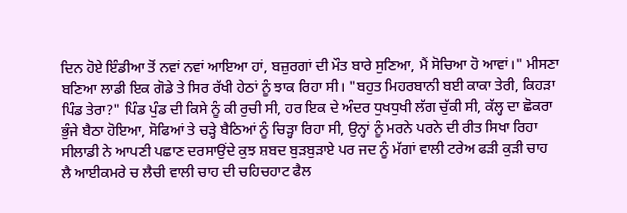ਦਿਨ ਹੋਏ ਇੰਡੀਆ ਤੋਂ ਨਵਾਂ ਨਵਾਂ ਆਇਆ ਹਾਂ, ਬਜ਼ੁਰਗਾਂ ਦੀ ਮੌਤ ਬਾਰੇ ਸੁਣਿਆ, ਮੈਂ ਸੋਚਿਆ ਹੋ ਆਵਾਂ।" ਮੀਸਣਾ ਬਣਿਆ ਲਾਡੀ ਇਕ ਗੋਡੇ ਤੇ ਸਿਰ ਰੱਖੀ ਹੇਠਾਂ ਨੂੰ ਝਾਕ ਰਿਹਾ ਸੀ। "ਬਹੁਤ ਮਿਹਰਬਾਨੀ ਬਈ ਕਾਕਾ ਤੇਰੀ, ਕਿਹੜਾ ਪਿੰਡ ਤੇਰਾ?" ਪਿੰਡ ਪੁੰਡ ਦੀ ਕਿਸੇ ਨੂੰ ਕੀ ਰੁਚੀ ਸੀ, ਹਰ ਇਕ ਦੇ ਅੰਦਰ ਧੁਖਧੁਖੀ ਲੱਗ ਚੁੱਕੀ ਸੀ, ਕੱਲ੍ਹ ਦਾ ਛੋਕਰਾ ਭੁੰਜੇ ਬੈਠਾ ਹੋਇਆ, ਸੋਫਿਆਂ ਤੇ ਚੜ੍ਹੇ ਬੈਠਿਆਂ ਨੂੰ ਚਿੜ੍ਹਾ ਰਿਹਾ ਸੀ, ਉਨ੍ਹਾਂ ਨੂੰ ਮਰਨੇ ਪਰਨੇ ਦੀ ਰੀਤ ਸਿਖਾ ਰਿਹਾ ਸੀਲਾਡੀ ਨੇ ਆਪਣੀ ਪਛਾਣ ਦਰਸਾਉਂਦੇ ਕੁਝ ਸ਼ਬਦ ਬੁੜਬੁੜਾਏ ਪਰ ਜਦ ਨੂੰ ਮੱਗਾਂ ਵਾਲੀ ਟਰੇਅ ਫੜੀ ਕੁੜੀ ਚਾਹ ਲੈ ਆਈਕਮਰੇ ਚ ਲੈਚੀ ਵਾਲੀ ਚਾਹ ਦੀ ਚਹਿਚਹਾਟ ਫੈਲ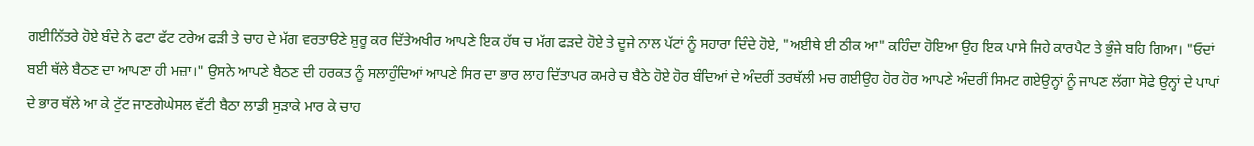ਗਈਨਿੱਤਰੇ ਹੋਏ ਬੰਦੇ ਨੇ ਫਟਾ ਫੱਟ ਟਰੇਅ ਫੜੀ ਤੇ ਚਾਹ ਦੇ ਮੱਗ ਵਰਤਾੳਣੇ ਸ਼ੁਰੂ ਕਰ ਦਿੱਤੇਅਖੀਰ ਆਪਣੇ ਇਕ ਹੱਥ ਚ ਮੱਗ ਫੜਦੇ ਹੋਏ ਤੇ ਦੂਜੇ ਨਾਲ ਪੱਟਾਂ ਨੂੰ ਸਹਾਰਾ ਦਿੰਦੇ ਹੋਏ, "ਅਈਥੇ ਈ ਠੀਕ ਆ" ਕਹਿੰਦਾ ਹੋਇਆ ਉਹ ਇਕ ਪਾਸੇ ਜਿਹੇ ਕਾਰਪੈਟ ਤੇ ਭੁੰਜੇ ਬਹਿ ਗਿਆ। "ਓਦਾਂ ਬਈ ਥੱਲੇ ਬੈਠਣ ਦਾ ਆਪਣਾ ਹੀ ਮਜ਼ਾ।" ਉਸਨੇ ਆਪਣੇ ਬੈਠਣ ਦੀ ਹਰਕਤ ਨੂੰ ਸਲਾਹੁੰਦਿਆਂ ਆਪਣੇ ਸਿਰ ਦਾ ਭਾਰ ਲਾਹ ਦਿੱਤਾਪਰ ਕਮਰੇ ਚ ਬੈਠੇ ਹੋਏ ਹੋਰ ਬੰਦਿਆਂ ਦੇ ਅੰਦਰੀਂ ਤਰਥੱਲੀ ਮਚ ਗਈਉਹ ਹੋਰ ਹੋਰ ਆਪਣੇ ਅੰਦਰੀਂ ਸਿਮਟ ਗਏਉਨ੍ਹਾਂ ਨੂੰ ਜਾਪਣ ਲੱਗਾ ਸੋਫੇ ਉਨ੍ਹਾਂ ਦੇ ਪਾਪਾਂ ਦੇ ਭਾਰ ਥੱਲੇ ਆ ਕੇ ਟੁੱਟ ਜਾਣਗੇਘੇਸਲ ਵੱਟੀ ਬੈਠਾ ਲਾਡੀ ਸੁੜਾਕੇ ਮਾਰ ਕੇ ਚਾਹ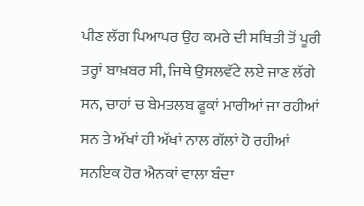ਪੀਣ ਲੱਗ ਪਿਆਪਰ ਉਹ ਕਮਰੇ ਦੀ ਸਥਿਤੀ ਤੋਂ ਪੂਰੀ ਤਰ੍ਹਾਂ ਬਾਖ਼ਬਰ ਸੀ, ਜਿਥੇ ਉਸਲਵੱਟੇ ਲਏ ਜਾਣ ਲੱਗੇ ਸਨ, ਚਾਹਾਂ ਚ ਬੇਮਤਲਬ ਫੂਕਾਂ ਮਾਰੀਆਂ ਜਾ ਰਹੀਆਂ ਸਨ ਤੇ ਅੱਖਾਂ ਹੀ ਅੱਖਾਂ ਨਾਲ ਗੱਲਾਂ ਹੋ ਰਹੀਆਂ ਸਨਇਕ ਹੋਰ ਐਨਕਾਂ ਵਾਲਾ ਬੰਦਾ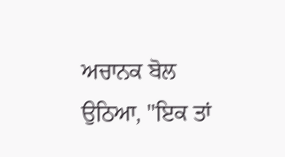ਅਚਾਨਕ ਬੋਲ ਉਠਿਆ, "ਇਕ ਤਾਂ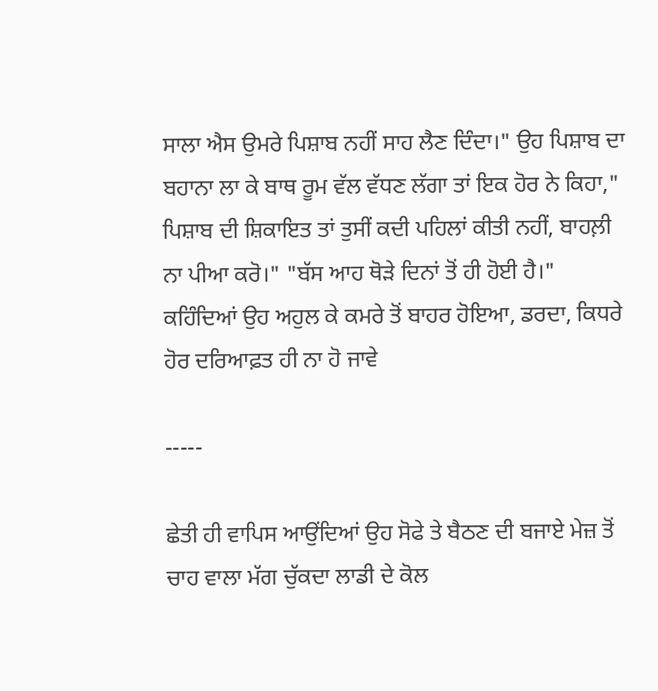ਸਾਲਾ ਐਸ ਉਮਰੇ ਪਿਸ਼ਾਬ ਨਹੀਂ ਸਾਹ ਲੈਣ ਦਿੰਦਾ।" ਉਹ ਪਿਸ਼ਾਬ ਦਾ ਬਹਾਨਾ ਲਾ ਕੇ ਬਾਥ ਰੂਮ ਵੱਲ ਵੱਧਣ ਲੱਗਾ ਤਾਂ ਇਕ ਹੋਰ ਨੇ ਕਿਹਾ," ਪਿਸ਼ਾਬ ਦੀ ਸ਼ਿਕਾਇਤ ਤਾਂ ਤੁਸੀਂ ਕਦੀ ਪਹਿਲਾਂ ਕੀਤੀ ਨਹੀਂ, ਬਾਹਲ਼ੀ ਨਾ ਪੀਆ ਕਰੋ।" "ਬੱਸ ਆਹ ਥੋੜੇ ਦਿਨਾਂ ਤੋਂ ਹੀ ਹੋਈ ਹੈ।" ਕਹਿੰਦਿਆਂ ਉਹ ਅਹੁਲ ਕੇ ਕਮਰੇ ਤੋਂ ਬਾਹਰ ਹੋਇਆ, ਡਰਦਾ, ਕਿਧਰੇ ਹੋਰ ਦਰਿਆਫ਼ਤ ਹੀ ਨਾ ਹੋ ਜਾਵੇ

-----

ਛੇਤੀ ਹੀ ਵਾਪਿਸ ਆਉਂਦਿਆਂ ਉਹ ਸੋਫੇ ਤੇ ਬੈਠਣ ਦੀ ਬਜਾਏ ਮੇਜ਼ ਤੋਂ ਚਾਹ ਵਾਲਾ ਮੱਗ ਚੁੱਕਦਾ ਲਾਡੀ ਦੇ ਕੋਲ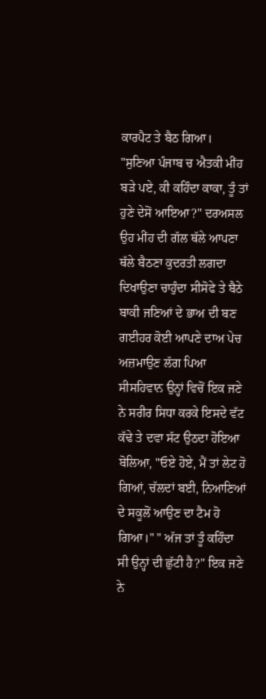ਕਾਰਪੈਟ ਤੇ ਬੈਠ ਗਿਆ। "ਸੁਣਿਆ ਪੰਜਾਬ ਚ ਐਤਕੀ ਮੀਂਹ ਬੜੇ ਪਏ, ਕੀ ਕਹਿੰਦਾ ਕਾਕਾ, ਤੂੰ ਤਾਂ ਹੁਣੇ ਦੇਸੋਂ ਆਇਆ?" ਦਰਅਸਲ ਉਹ ਮੀਂਹ ਦੀ ਗੱਲ ਥੱਲੇ ਆਪਣਾ ਥੱਲੇ ਬੈਠਣਾ ਕੁਦਰਤੀ ਲਗਦਾ ਦਿਖਾਉਣਾ ਚਾਹੁੰਦਾ ਸੀਸੋਫੇ ਤੇ ਬੈਠੇ ਬਾਕੀ ਜਣਿਆਂ ਦੇ ਭਾਅ ਦੀ ਬਣ ਗਈਹਰ ਕੋਈ ਆਪਣੇ ਦਾਅ ਪੇਚ ਅਜ਼ਮਾਉਣ ਲੱਗ ਪਿਆ ਸੀਸਹਿਵਾਨ ਉਨ੍ਹਾਂ ਵਿਚੋਂ ਇਕ ਜਣੇ ਨੇ ਸਰੀਰ ਸਿਧਾ ਕਰਕੇ ਇਸਦੇ ਵੱਟ ਕੱਢੇ ਤੇ ਦਵਾ ਸੱਟ ਉਠਦਾ ਹੋਇਆ ਬੋਲਿਆ, "ਓਏ ਹੋਏ, ਮੈਂ ਤਾਂ ਲੇਟ ਹੋ ਗਿਆਂ, ਚੱਲਦਾਂ ਬਈ, ਨਿਆਣਿਆਂ ਦੇ ਸਕੂਲੋਂ ਆਉਣ ਦਾ ਟੈਮ ਹੋ ਗਿਆ।" " ਅੱਜ ਤਾਂ ਤੂੰ ਕਹਿੰਦਾ ਸੀ ਉਨ੍ਹਾਂ ਦੀ ਛੁੱਟੀ ਹੈ?" ਇਕ ਜਣੇ ਨੇ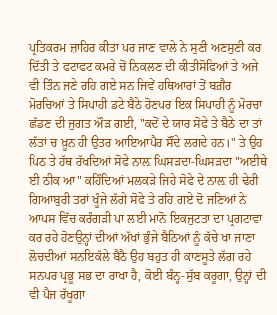ਪ੍ਰਤਿਕਰਮ ਜ਼ਾਹਿਰ ਕੀਤਾ ਪਰ ਜਾਣ ਵਾਲੇ ਨੇ ਸੁਣੀ ਅਣਸੁਣੀ ਕਰ ਦਿੱਤੀ ਤੇ ਫਟਾਫਟ ਕਮਰੇ ਚੋਂ ਨਿਕਲਣ ਦੀ ਕੀਤੀਸੋਫਿਆਂ ਤੇ ਅਜੇ ਵੀ ਤਿੰਨ ਜਣੇ ਰਹਿ ਗਏ ਸਨ ਜਿਵੇਂ ਹਥਿਆਰਾਂ ਤੋਂ ਬਗ਼ੈਰ ਮੋਰਚਿਆਂ ਤੇ ਸਿਪਾਹੀ ਡਟੇ ਬੈਠੇ ਹੋਣਪਰ ਇਕ ਸਿਪਾਹੀ ਨੂੰ ਮੋਰਚਾ ਛੱਡਣ ਦੀ ਜੁਗਤ ਔੜ ਗਈ, "ਕਦੋਂ ਦੇ ਯਾਰ ਸੋਫੇ ਤੇ ਬੈਠੇ ਦਾ ਤਾਂ ਲੱਤਾਂ ਚ ਖ਼ੂਨ ਹੀ ਉਤਰ ਆਇਆਪੈਰ ਸੌਂਦੇ ਲਗਦੇ ਹਨ।" ਤੇ ਉਹ ਪਿਠ ਤੇ ਹੱਥ ਰੱਖਦਿਆਂ ਸੋਫੇ ਨਾਲ਼ ਘਿਸੜਦਾ-ਘਿਸੜਦਾ "ਅਈਥੇ ਈ ਠੀਕ ਆ" ਕਹਿੰਦਿਆਂ ਮਲਕੜੇ ਜਿਹੇ ਸੋਫੇ ਦੇ ਨਾਲ਼ ਹੀ ਢੇਰੀ ਗਿਆਬੁਰੀ ਤਰਾਂ ਖੂੰਜੇ ਲੱਗੇ ਸੋਫੇ ਤੇ ਰਹਿ ਗਏ ਦੋ ਜਣਿਆਂ ਨੇ ਆਪਸ ਵਿੱਚ ਕਰੰਗੜੀ ਪਾ ਲਈ ਮਾਨੋ ਇਕਜੁਟਤਾ ਦਾ ਪ੍ਰਗਟਾਵਾ ਕਰ ਰਹੇ ਹੋਣਉਨ੍ਹਾਂ ਦੀਆਂ ਅੱਖਾਂ ਭੁੰਜੇ ਬੈਠਿਆਂ ਨੂੰ ਕੱਚੇ ਖਾ ਜਾਣਾ ਲੋਚਦੀਆਂ ਸਨਇਕੱਲੇ ਬੈਠੈ ਉਹ ਬਹੁਤ ਹੀ ਕਾਣਸੂਤੇ ਲੱਗ ਰਹੇ ਸਨਪਰ ਪ੍ਰਭੂ ਸਭ ਦਾ ਰਾਖਾ ਹੈ, ਕੋਈ ਬੰਨ੍ਹ-ਸੁੱਬ ਕਰੂਗਾ, ਉਨ੍ਹਾਂ ਦੀ ਵੀ ਪੈਜ ਰੱਖੂਗਾ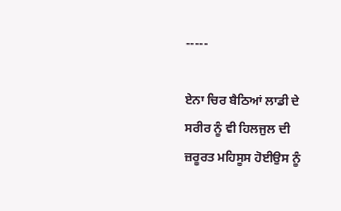-----

ਏਨਾ ਚਿਰ ਬੈਠਿਆਂ ਲਾਡੀ ਦੇ ਸਰੀਰ ਨੂੰ ਵੀ ਹਿਲਜੁਲ ਦੀ ਜ਼ਰੂਰਤ ਮਹਿਸੂਸ ਹੋਈਉਸ ਨੂੰ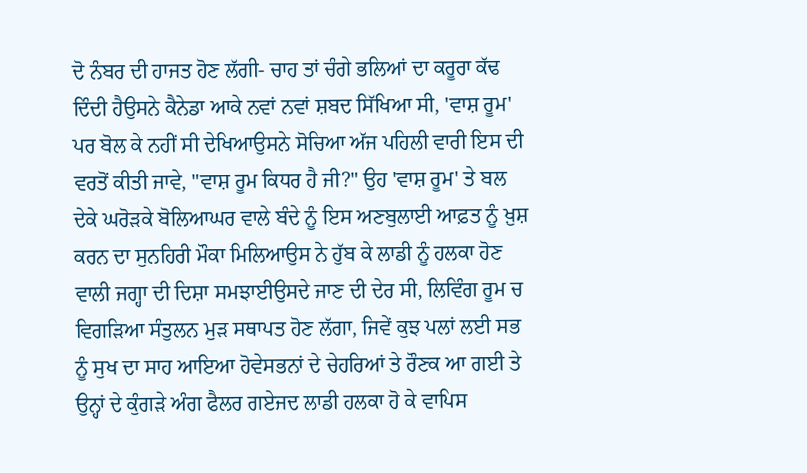ਦੋ ਨੰਬਰ ਦੀ ਹਾਜਤ ਹੋਣ ਲੱਗੀ- ਚਾਹ ਤਾਂ ਚੰਗੇ ਭਲਿਆਂ ਦਾ ਕਰੂਰਾ ਕੱਢ ਦਿੰਦੀ ਹੈਉਸਨੇ ਕੈਨੇਡਾ ਆਕੇ ਨਵਾਂ ਨਵਾਂ ਸ਼ਬਦ ਸਿੱਖਿਆ ਸੀ, 'ਵਾਸ਼ ਰੂਮ' ਪਰ ਬੋਲ ਕੇ ਨਹੀਂ ਸੀ ਦੇਖਿਆਉਸਨੇ ਸੋਚਿਆ ਅੱਜ ਪਹਿਲੀ ਵਾਰੀ ਇਸ ਦੀ ਵਰਤੋਂ ਕੀਤੀ ਜਾਵੇ, "ਵਾਸ਼ ਰੂਮ ਕਿਧਰ ਹੈ ਜੀ?" ਉਹ 'ਵਾਸ਼ ਰੂਮ' ਤੇ ਬਲ ਦੇਕੇ ਘਰੋੜਕੇ ਬੋਲਿਆਘਰ ਵਾਲੇ ਬੰਦੇ ਨੂੰ ਇਸ ਅਣਬੁਲਾਈ ਆਫ਼ਤ ਨੂੰ ਖ਼ੁਸ਼ ਕਰਨ ਦਾ ਸੁਨਹਿਰੀ ਮੌਕਾ ਮਿਲਿਆਉਸ ਨੇ ਹੁੱਬ ਕੇ ਲਾਡੀ ਨੂੰ ਹਲਕਾ ਹੋਣ ਵਾਲੀ ਜਗ੍ਹਾ ਦੀ ਦਿਸ਼ਾ ਸਮਝਾਈਉਸਦੇ ਜਾਣ ਦੀ ਦੇਰ ਸੀ, ਲਿਵਿੰਗ ਰੂਮ ਚ ਵਿਗੜਿਆ ਸੰਤੁਲਨ ਮੁੜ ਸਥਾਪਤ ਹੋਣ ਲੱਗਾ, ਜਿਵੇਂ ਕੁਝ ਪਲਾਂ ਲਈ ਸਭ ਨੂੰ ਸੁਖ ਦਾ ਸਾਹ ਆਇਆ ਹੋਵੇਸਭਨਾਂ ਦੇ ਚੇਹਰਿਆਂ ਤੇ ਰੌਣਕ ਆ ਗਈ ਤੇ ਉਨ੍ਹਾਂ ਦੇ ਕੁੰਗੜੇ ਅੰਗ ਫੈਲਰ ਗਏਜਦ ਲਾਡੀ ਹਲਕਾ ਹੋ ਕੇ ਵਾਪਿਸ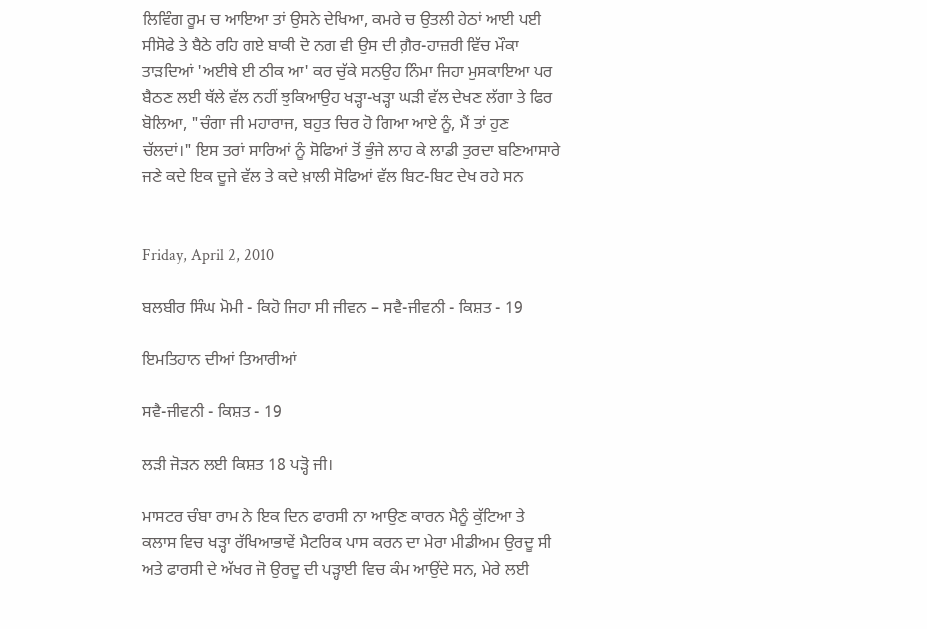ਲਿਵਿੰਗ ਰੂਮ ਚ ਆਇਆ ਤਾਂ ਉਸਨੇ ਦੇਖਿਆ, ਕਮਰੇ ਚ ਉਤਲੀ ਹੇਠਾਂ ਆਈ ਪਈ ਸੀਸੋਫੇ ਤੇ ਬੈਠੇ ਰਹਿ ਗਏ ਬਾਕੀ ਦੋ ਨਗ ਵੀ ਉਸ ਦੀ ਗ਼ੈਰ-ਹਾਜ਼ਰੀ ਵਿੱਚ ਮੌਕਾ ਤਾੜਦਿਆਂ 'ਅਈਥੇ ਈ ਠੀਕ ਆ' ਕਰ ਚੁੱਕੇ ਸਨਉਹ ਨਿੰਮਾ ਜਿਹਾ ਮੁਸਕਾਇਆ ਪਰ ਬੈਠਣ ਲਈ ਥੱਲੇ ਵੱਲ ਨਹੀਂ ਝੁਕਿਆਉਹ ਖੜ੍ਹਾ-ਖੜ੍ਹਾ ਘੜੀ ਵੱਲ ਦੇਖਣ ਲੱਗਾ ਤੇ ਫਿਰ ਬੋਲਿਆ, "ਚੰਗਾ ਜੀ ਮਹਾਰਾਜ, ਬਹੁਤ ਚਿਰ ਹੋ ਗਿਆ ਆਏ ਨੂੰ, ਮੈਂ ਤਾਂ ਹੁਣ ਚੱਲਦਾਂ।" ਇਸ ਤਰਾਂ ਸਾਰਿਆਂ ਨੂੰ ਸੋਫਿਆਂ ਤੋਂ ਭੁੰਜੇ ਲਾਹ ਕੇ ਲਾਡੀ ਤੁਰਦਾ ਬਣਿਆਸਾਰੇ ਜਣੇ ਕਦੇ ਇਕ ਦੂਜੇ ਵੱਲ ਤੇ ਕਦੇ ਖ਼ਾਲੀ ਸੋਫਿਆਂ ਵੱਲ ਬਿਟ-ਬਿਟ ਦੇਖ ਰਹੇ ਸਨ


Friday, April 2, 2010

ਬਲਬੀਰ ਸਿੰਘ ਮੋਮੀ - ਕਿਹੋ ਜਿਹਾ ਸੀ ਜੀਵਨ – ਸਵੈ-ਜੀਵਨੀ - ਕਿਸ਼ਤ - 19

ਇਮਤਿਹਾਨ ਦੀਆਂ ਤਿਆਰੀਆਂ

ਸਵੈ-ਜੀਵਨੀ - ਕਿਸ਼ਤ - 19

ਲੜੀ ਜੋੜਨ ਲਈ ਕਿਸ਼ਤ 18 ਪੜ੍ਹੋ ਜੀ।

ਮਾਸਟਰ ਚੰਬਾ ਰਾਮ ਨੇ ਇਕ ਦਿਨ ਫਾਰਸੀ ਨਾ ਆਉਣ ਕਾਰਨ ਮੈਨੂੰ ਕੁੱਟਿਆ ਤੇ ਕਲਾਸ ਵਿਚ ਖੜ੍ਹਾ ਰੱਖਿਆਭਾਵੇਂ ਮੈਟਰਿਕ ਪਾਸ ਕਰਨ ਦਾ ਮੇਰਾ ਮੀਡੀਅਮ ਉਰਦੂ ਸੀ ਅਤੇ ਫਾਰਸੀ ਦੇ ਅੱਖਰ ਜੋ ਉਰਦੂ ਦੀ ਪੜ੍ਹਾਈ ਵਿਚ ਕੰਮ ਆਉਂਦੇ ਸਨ, ਮੇਰੇ ਲਈ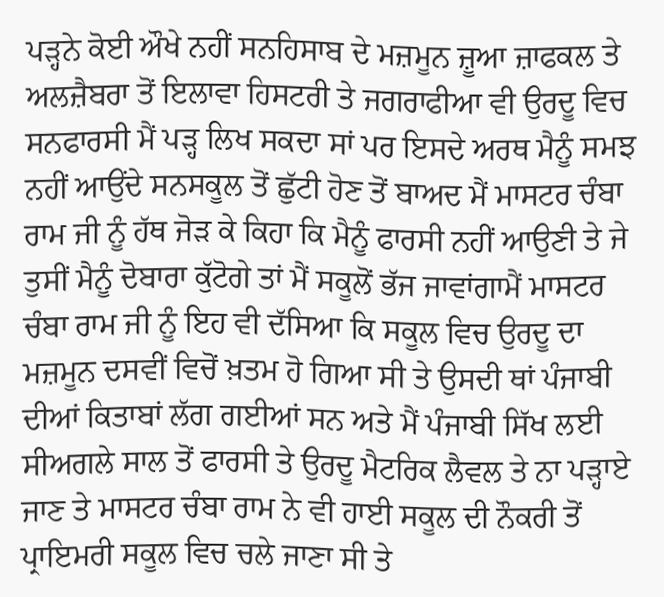ਪੜ੍ਹਨੇ ਕੋਈ ਔਖੇ ਨਹੀਂ ਸਨਹਿਸਾਬ ਦੇ ਮਜ਼ਮੂਨ ਜ਼ੂਆ ਜ਼ਾਫਕਲ ਤੇ ਅਲਜ਼ੈਬਰਾ ਤੋਂ ਇਲਾਵਾ ਹਿਸਟਰੀ ਤੇ ਜਗਰਾਫੀਆ ਵੀ ਉਰਦੂ ਵਿਚ ਸਨਫਾਰਸੀ ਮੈਂ ਪੜ੍ਹ ਲਿਖ ਸਕਦਾ ਸਾਂ ਪਰ ਇਸਦੇ ਅਰਥ ਮੈਨੂੰ ਸਮਝ ਨਹੀਂ ਆਉਂਦੇ ਸਨਸਕੂਲ ਤੋਂ ਛੁੱਟੀ ਹੋਣ ਤੋਂ ਬਾਅਦ ਮੈਂ ਮਾਸਟਰ ਚੰਬਾ ਰਾਮ ਜੀ ਨੂੰ ਹੱਥ ਜੋੜ ਕੇ ਕਿਹਾ ਕਿ ਮੈਨੂੰ ਫਾਰਸੀ ਨਹੀਂ ਆਉਣੀ ਤੇ ਜੇ ਤੁਸੀਂ ਮੈਨੂੰ ਦੋਬਾਰਾ ਕੁੱਟੋਗੇ ਤਾਂ ਮੈਂ ਸਕੂਲੋਂ ਭੱਜ ਜਾਵਾਂਗਾਮੈਂ ਮਾਸਟਰ ਚੰਬਾ ਰਾਮ ਜੀ ਨੂੰ ਇਹ ਵੀ ਦੱਸਿਆ ਕਿ ਸਕੂਲ ਵਿਚ ਉਰਦੂ ਦਾ ਮਜ਼ਮੂਨ ਦਸਵੀਂ ਵਿਚੋਂ ਖ਼ਤਮ ਹੋ ਗਿਆ ਸੀ ਤੇ ਉਸਦੀ ਥਾਂ ਪੰਜਾਬੀ ਦੀਆਂ ਕਿਤਾਬਾਂ ਲੱਗ ਗਈਆਂ ਸਨ ਅਤੇ ਮੈਂ ਪੰਜਾਬੀ ਸਿੱਖ ਲਈ ਸੀਅਗਲੇ ਸਾਲ ਤੋਂ ਫਾਰਸੀ ਤੇ ਉਰਦੂ ਮੈਟਰਿਕ ਲੈਵਲ ਤੇ ਨਾ ਪੜ੍ਹਾਏ ਜਾਣ ਤੇ ਮਾਸਟਰ ਚੰਬਾ ਰਾਮ ਨੇ ਵੀ ਹਾਈ ਸਕੂਲ ਦੀ ਨੌਕਰੀ ਤੋਂ ਪ੍ਰਾਇਮਰੀ ਸਕੂਲ ਵਿਚ ਚਲੇ ਜਾਣਾ ਸੀ ਤੇ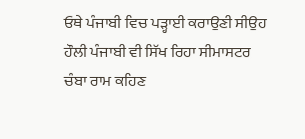ਓਥੇ ਪੰਜਾਬੀ ਵਿਚ ਪੜ੍ਹਾਈ ਕਰਾਉਣੀ ਸੀਉਹ ਹੌਲੀ ਪੰਜਾਬੀ ਵੀ ਸਿੱਖ ਰਿਹਾ ਸੀਮਾਸਟਰ ਚੰਬਾ ਰਾਮ ਕਹਿਣ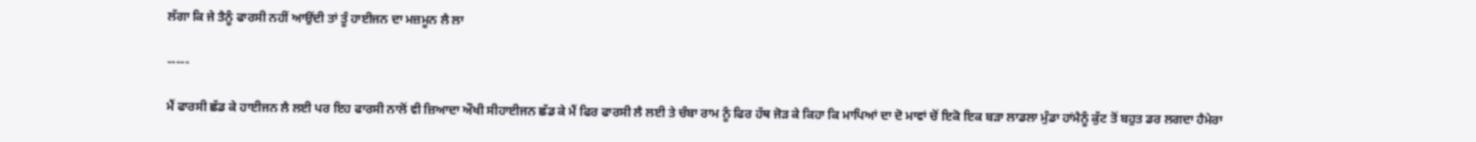ਲੱਗਾ ਕਿ ਜੇ ਤੈਨੂੰ ਫਾਰਸੀ ਨਹੀਂ ਆਉਂਦੀ ਤਾਂ ਤੂੰ ਹਾਈਜਨ ਦਾ ਮਜ਼ਮੂਨ ਲੈ ਲਾ

-----

ਮੈਂ ਫਾਰਸੀ ਛੱਡ ਕੇ ਹਾਈਜਨ ਲੈ ਲਈ ਪਰ ਇਹ ਫਾਰਸੀ ਨਾਲੋਂ ਵੀ ਜ਼ਿਆਦਾ ਔਖੀ ਸੀਹਾਈਜਨ ਛੱਡ ਕੇ ਮੈਂ ਫਿਰ ਫਾਰਸੀ ਲੈ ਲਈ ਤੇ ਚੰਬਾ ਰਾਮ ਨੂੰ ਫਿਰ ਹੱਥ ਜੋੜ ਕੇ ਕਿਹਾ ਕਿ ਮਾਪਿਆਂ ਦਾ ਦੋ ਮਾਵਾਂ ਚੋਂ ਇਕੋ ਇਕ ਬੜਾ ਲਾਡਲਾ ਮੁੰਡਾ ਹਾਂਮੈਨੂੰ ਕੁੱਟ ਤੋਂ ਬਹੁਤ ਡਰ ਲਗਦਾ ਹੈਮੇਰਾ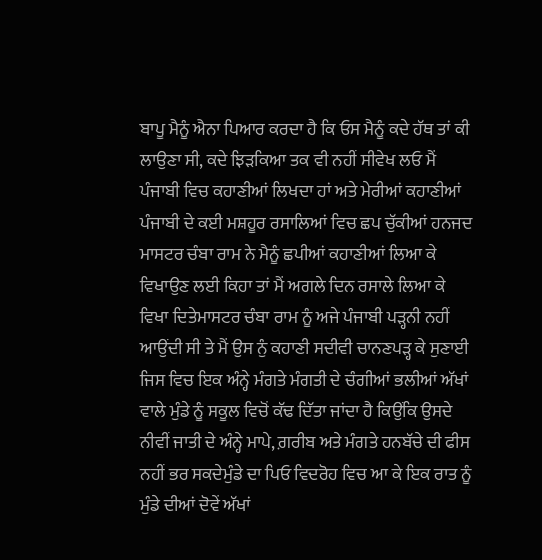ਬਾਪੂ ਮੈਨੂੰ ਐਨਾ ਪਿਆਰ ਕਰਦਾ ਹੈ ਕਿ ਓਸ ਮੈਨੂੰ ਕਦੇ ਹੱਥ ਤਾਂ ਕੀ ਲਾਉਣਾ ਸੀ, ਕਦੇ ਝਿੜਕਿਆ ਤਕ ਵੀ ਨਹੀਂ ਸੀਵੇਖ ਲਓ ਮੈਂ ਪੰਜਾਬੀ ਵਿਚ ਕਹਾਣੀਆਂ ਲਿਖਦਾ ਹਾਂ ਅਤੇ ਮੇਰੀਆਂ ਕਹਾਣੀਆਂ ਪੰਜਾਬੀ ਦੇ ਕਈ ਮਸ਼ਹੂਰ ਰਸਾਲਿਆਂ ਵਿਚ ਛਪ ਚੁੱਕੀਆਂ ਹਨਜਦ ਮਾਸਟਰ ਚੰਬਾ ਰਾਮ ਨੇ ਮੈਨੂੰ ਛਪੀਆਂ ਕਹਾਣੀਆਂ ਲਿਆ ਕੇ ਵਿਖਾਉਣ ਲਈ ਕਿਹਾ ਤਾਂ ਮੈਂ ਅਗਲੇ ਦਿਨ ਰਸਾਲੇ ਲਿਆ ਕੇ ਵਿਖਾ ਦਿਤੇਮਾਸਟਰ ਚੰਬਾ ਰਾਮ ਨੂੰ ਅਜੇ ਪੰਜਾਬੀ ਪੜ੍ਹਨੀ ਨਹੀਂ ਆਉਂਦੀ ਸੀ ਤੇ ਮੈਂ ਉਸ ਨੁੰ ਕਹਾਣੀ ਸਦੀਵੀ ਚਾਨਣਪੜ੍ਹ ਕੇ ਸੁਣਾਈ ਜਿਸ ਵਿਚ ਇਕ ਅੰਨ੍ਹੇ ਮੰਗਤੇ ਮੰਗਤੀ ਦੇ ਚੰਗੀਆਂ ਭਲੀਆਂ ਅੱਖਾਂ ਵਾਲੇ ਮੁੰਡੇ ਨੂੰ ਸਕੂਲ ਵਿਚੋਂ ਕੱਢ ਦਿੱਤਾ ਜਾਂਦਾ ਹੈ ਕਿਉਂਕਿ ਉਸਦੇ ਨੀਵੀਂ ਜਾਤੀ ਦੇ ਅੰਨ੍ਹੇ ਮਾਪੇ, ਗ਼ਰੀਬ ਅਤੇ ਮੰਗਤੇ ਹਨਬੱਚੇ ਦੀ ਫੀਸ ਨਹੀਂ ਭਰ ਸਕਦੇਮੁੰਡੇ ਦਾ ਪਿਓ ਵਿਦਰੋਹ ਵਿਚ ਆ ਕੇ ਇਕ ਰਾਤ ਨੂੰ ਮੁੰਡੇ ਦੀਆਂ ਦੋਵੇਂ ਅੱਖਾਂ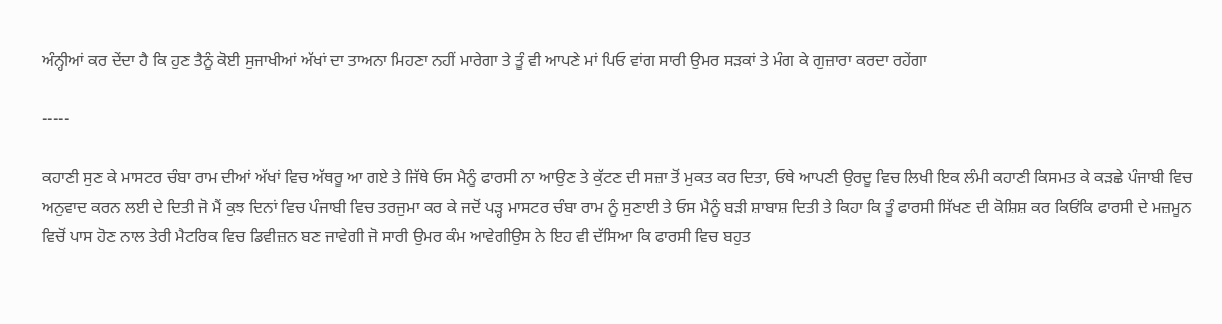ਅੰਨ੍ਹੀਆਂ ਕਰ ਦੇਂਦਾ ਹੈ ਕਿ ਹੁਣ ਤੈਨੂੰ ਕੋਈ ਸੁਜਾਖੀਆਂ ਅੱਖਾਂ ਦਾ ਤਾਅਨਾ ਮਿਹਣਾ ਨਹੀਂ ਮਾਰੇਗਾ ਤੇ ਤੂੰ ਵੀ ਆਪਣੇ ਮਾਂ ਪਿਓ ਵਾਂਗ ਸਾਰੀ ਉਮਰ ਸੜਕਾਂ ਤੇ ਮੰਗ ਕੇ ਗੁਜ਼ਾਰਾ ਕਰਦਾ ਰਹੇਂਗਾ

-----

ਕਹਾਣੀ ਸੁਣ ਕੇ ਮਾਸਟਰ ਚੰਬਾ ਰਾਮ ਦੀਆਂ ਅੱਖਾਂ ਵਿਚ ਅੱਥਰੂ ਆ ਗਏ ਤੇ ਜਿੱਥੇ ਓਸ ਮੈਨੂੰ ਫਾਰਸੀ ਨਾ ਆਉਣ ਤੇ ਕੁੱਟਣ ਦੀ ਸਜ਼ਾ ਤੋਂ ਮੁਕਤ ਕਰ ਦਿਤਾ, ਓਥੇ ਆਪਣੀ ਉਰਦੂ ਵਿਚ ਲਿਖੀ ਇਕ ਲੰਮੀ ਕਹਾਣੀ ਕਿਸਮਤ ਕੇ ਕੜਛੇ ਪੰਜਾਬੀ ਵਿਚ ਅਨੁਵਾਦ ਕਰਨ ਲਈ ਦੇ ਦਿਤੀ ਜੋ ਮੈਂ ਕੁਝ ਦਿਨਾਂ ਵਿਚ ਪੰਜਾਬੀ ਵਿਚ ਤਰਜੁਮਾ ਕਰ ਕੇ ਜਦੋਂ ਪੜ੍ਹ ਮਾਸਟਰ ਚੰਬਾ ਰਾਮ ਨੂੰ ਸੁਣਾਈ ਤੇ ਓਸ ਮੈਨੂੰ ਬੜੀ ਸ਼ਾਬਾਸ਼ ਦਿਤੀ ਤੇ ਕਿਹਾ ਕਿ ਤੂੰ ਫਾਰਸੀ ਸਿੱਖਣ ਦੀ ਕੋਸ਼ਿਸ਼ ਕਰ ਕਿਓਂਕਿ ਫਾਰਸੀ ਦੇ ਮਜ਼ਮੂਨ ਵਿਚੋਂ ਪਾਸ ਹੋਣ ਨਾਲ ਤੇਰੀ ਮੈਟਰਿਕ ਵਿਚ ਡਿਵੀਜ਼ਨ ਬਣ ਜਾਵੇਗੀ ਜੋ ਸਾਰੀ ਉਮਰ ਕੰਮ ਆਵੇਗੀਉਸ ਨੇ ਇਹ ਵੀ ਦੱਸਿਆ ਕਿ ਫਾਰਸੀ ਵਿਚ ਬਹੁਤ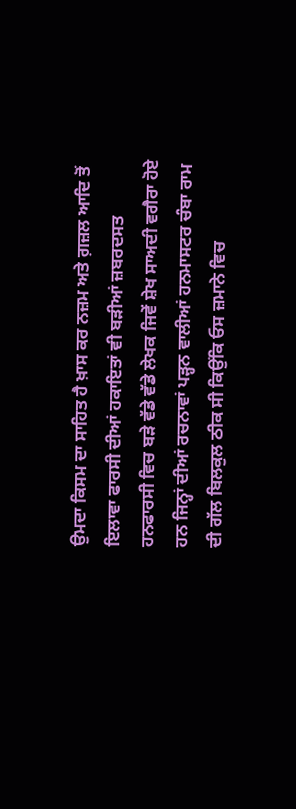ਉਮਦਾ ਕਿਸਮ ਦਾ ਸਾਹਿਤ ਹੈ ਖ਼ਾਸ ਕਰ ਨਜ਼ਮ ਅਤੇ ਗ਼ਜ਼ਲ ਆਦਿ ਤੋਂ ਇਲਾਵਾ ਫਾਰਸੀ ਦੀਆਂ ਹਕਾਇਤਾਂ ਵੀ ਬੜੀਆਂ ਜ਼ਬਰਦਸਤ ਹਨਫਾਰਸੀ ਵਿਚ ਬੜੇ ਵੱਡੇ ਵੱਡੇ ਲੇਖਕ ਜਿਵੇਂ ਸ਼ੇਖ ਸਾਅਦੀ ਵਗੈਰਾ ਹੋਏ ਹਨ ਜਿਨ੍ਹਾਂ ਦੀਆਂ ਰਚਨਾਵਾਂ ਪੜ੍ਹਨ ਵਾਲੀਆਂ ਹਨਮਾਸਟਰ ਚੰਬਾ ਰਾਮ ਦੀ ਗੱਲ ਬਿਲਕੁਲ ਠੀਕ ਸੀ ਕਿਉਂਕਿ ਓਸ ਜ਼ਮਾਨੇ ਵਿਚ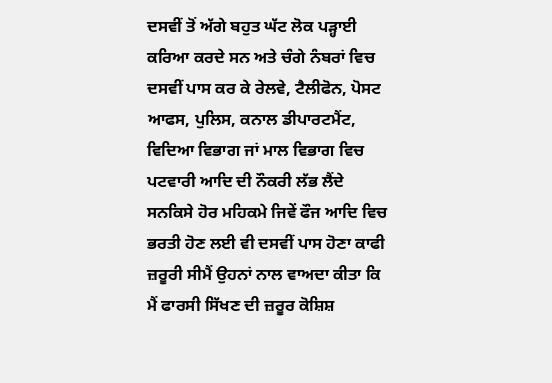ਦਸਵੀਂ ਤੋਂ ਅੱਗੇ ਬਹੁਤ ਘੱਟ ਲੋਕ ਪੜ੍ਹਾਈ ਕਰਿਆ ਕਰਦੇ ਸਨ ਅਤੇ ਚੰਗੇ ਨੰਬਰਾਂ ਵਿਚ ਦਸਵੀਂ ਪਾਸ ਕਰ ਕੇ ਰੇਲਵੇ, ਟੈਲੀਫੋਨ, ਪੋਸਟ ਆਫਸ, ਪੁਲਿਸ, ਕਨਾਲ ਡੀਪਾਰਟਮੈਂਟ, ਵਿਦਿਆ ਵਿਭਾਗ ਜਾਂ ਮਾਲ ਵਿਭਾਗ ਵਿਚ ਪਟਵਾਰੀ ਆਦਿ ਦੀ ਨੌਕਰੀ ਲੱਭ ਲੈਂਦੇ ਸਨਕਿਸੇ ਹੋਰ ਮਹਿਕਮੇ ਜਿਵੇਂ ਫੌਜ ਆਦਿ ਵਿਚ ਭਰਤੀ ਹੋਣ ਲਈ ਵੀ ਦਸਵੀਂ ਪਾਸ ਹੋਣਾ ਕਾਫੀ ਜ਼ਰੂਰੀ ਸੀਮੈਂ ਉਹਨਾਂ ਨਾਲ ਵਾਅਦਾ ਕੀਤਾ ਕਿ ਮੈਂ ਫਾਰਸੀ ਸਿੱਖਣ ਦੀ ਜ਼ਰੂਰ ਕੋਸ਼ਿਸ਼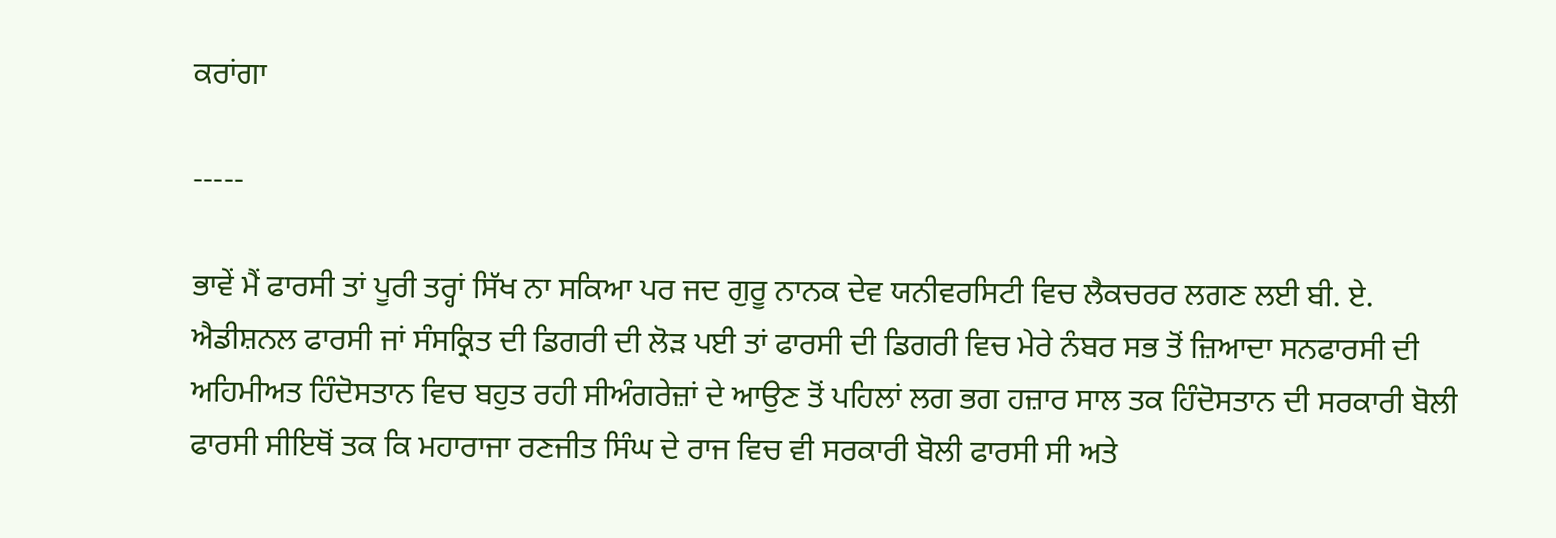ਕਰਾਂਗਾ

-----

ਭਾਵੇਂ ਮੈਂ ਫਾਰਸੀ ਤਾਂ ਪੂਰੀ ਤਰ੍ਹਾਂ ਸਿੱਖ ਨਾ ਸਕਿਆ ਪਰ ਜਦ ਗੁਰੂ ਨਾਨਕ ਦੇਵ ਯਨੀਵਰਸਿਟੀ ਵਿਚ ਲੈਕਚਰਰ ਲਗਣ ਲਈ ਬੀ. ਏ. ਐਡੀਸ਼ਨਲ ਫਾਰਸੀ ਜਾਂ ਸੰਸਕ੍ਰਿਤ ਦੀ ਡਿਗਰੀ ਦੀ ਲੋੜ ਪਈ ਤਾਂ ਫਾਰਸੀ ਦੀ ਡਿਗਰੀ ਵਿਚ ਮੇਰੇ ਨੰਬਰ ਸਭ ਤੋਂ ਜ਼ਿਆਦਾ ਸਨਫਾਰਸੀ ਦੀ ਅਹਿਮੀਅਤ ਹਿੰਦੋਸਤਾਨ ਵਿਚ ਬਹੁਤ ਰਹੀ ਸੀਅੰਗਰੇਜ਼ਾਂ ਦੇ ਆਉਣ ਤੋਂ ਪਹਿਲਾਂ ਲਗ ਭਗ ਹਜ਼ਾਰ ਸਾਲ ਤਕ ਹਿੰਦੋਸਤਾਨ ਦੀ ਸਰਕਾਰੀ ਬੋਲੀ ਫਾਰਸੀ ਸੀਇਥੋਂ ਤਕ ਕਿ ਮਹਾਰਾਜਾ ਰਣਜੀਤ ਸਿੰਘ ਦੇ ਰਾਜ ਵਿਚ ਵੀ ਸਰਕਾਰੀ ਬੋਲੀ ਫਾਰਸੀ ਸੀ ਅਤੇ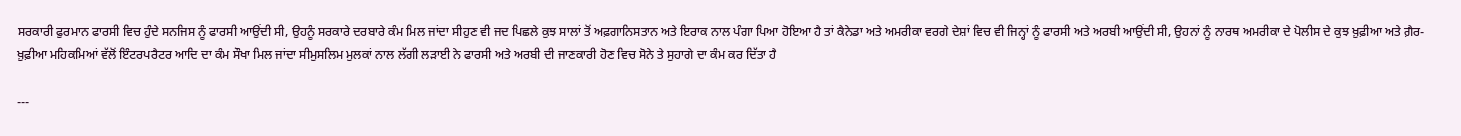ਸਰਕਾਰੀ ਫੁਰਮਾਨ ਫਾਰਸੀ ਵਿਚ ਹੁੰਦੇ ਸਨਜਿਸ ਨੂੰ ਫਾਰਸੀ ਆਉਂਦੀ ਸੀ, ਉਹਨੂੰ ਸਰਕਾਰੇ ਦਰਬਾਰੇ ਕੰਮ ਮਿਲ ਜਾਂਦਾ ਸੀਹੁਣ ਵੀ ਜਦ ਪਿਛਲੇ ਕੁਝ ਸਾਲਾਂ ਤੋਂ ਅਫ਼ਗਾਨਿਸਤਾਨ ਅਤੇ ਇਰਾਕ ਨਾਲ ਪੰਗਾ ਪਿਆ ਹੋਇਆ ਹੈ ਤਾਂ ਕੈਨੇਡਾ ਅਤੇ ਅਮਰੀਕਾ ਵਰਗੇ ਦੇਸ਼ਾਂ ਵਿਚ ਵੀ ਜਿਨ੍ਹਾਂ ਨੂੰ ਫਾਰਸੀ ਅਤੇ ਅਰਬੀ ਆਉਂਦੀ ਸੀ, ਉਹਨਾਂ ਨੂੰ ਨਾਰਥ ਅਮਰੀਕਾ ਦੇ ਪੋਲੀਸ ਦੇ ਕੁਝ ਖ਼ੁਫ਼ੀਆ ਅਤੇ ਗ਼ੈਰ-ਖ਼ੁਫ਼ੀਆ ਮਹਿਕਮਿਆਂ ਵੱਲੋਂ ਇੰਟਰਪਰੈਟਰ ਆਦਿ ਦਾ ਕੰਮ ਸੌਖਾ ਮਿਲ ਜਾਂਦਾ ਸੀਮੁਸਲਿਮ ਮੁਲਕਾਂ ਨਾਲ ਲੱਗੀ ਲੜਾਈ ਨੇ ਫਾਰਸੀ ਅਤੇ ਅਰਬੀ ਦੀ ਜਾਣਕਾਰੀ ਹੋਣ ਵਿਚ ਸੋਨੇ ਤੇ ਸੁਹਾਗੇ ਦਾ ਕੰਮ ਕਰ ਦਿੱਤਾ ਹੈ

---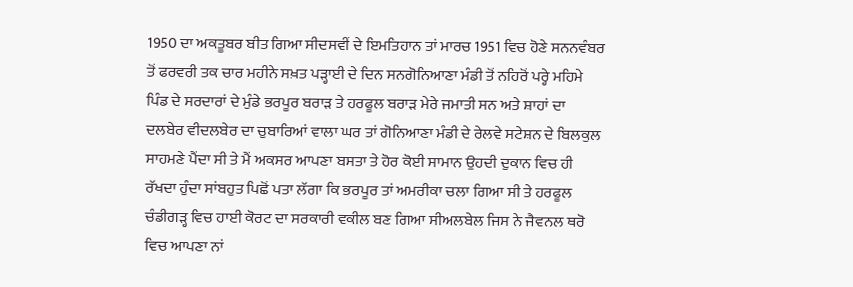1950 ਦਾ ਅਕਤੂਬਰ ਬੀਤ ਗਿਆ ਸੀਦਸਵੀਂ ਦੇ ਇਮਤਿਹਾਨ ਤਾਂ ਮਾਰਚ 1951 ਵਿਚ ਹੋਣੇ ਸਨਨਵੰਬਰ ਤੋਂ ਫਰਵਰੀ ਤਕ ਚਾਰ ਮਹੀਨੇ ਸਖ਼ਤ ਪੜ੍ਹਾਈ ਦੇ ਦਿਨ ਸਨਗੋਨਿਆਣਾ ਮੰਡੀ ਤੋਂ ਨਹਿਰੋਂ ਪਰ੍ਹੇ ਮਹਿਮੇ ਪਿੰਡ ਦੇ ਸਰਦਾਰਾਂ ਦੇ ਮੁੰਡੇ ਭਰਪੂਰ ਬਰਾੜ ਤੇ ਹਰਫੂਲ ਬਰਾੜ ਮੇਰੇ ਜਮਾਤੀ ਸਨ ਅਤੇ ਸ਼ਾਹਾਂ ਦਾ ਦਲਬੇਰ ਵੀਦਲਬੇਰ ਦਾ ਚੁਬਾਰਿਆਂ ਵਾਲਾ ਘਰ ਤਾਂ ਗੋਨਿਆਣਾ ਮੰਡੀ ਦੇ ਰੇਲਵੇ ਸਟੇਸ਼ਨ ਦੇ ਬਿਲਕੁਲ ਸਾਹਮਣੇ ਪੈਂਦਾ ਸੀ ਤੇ ਮੈਂ ਅਕਸਰ ਆਪਣਾ ਬਸਤਾ ਤੇ ਹੋਰ ਕੋਈ ਸਾਮਾਨ ਉਹਦੀ ਦੁਕਾਨ ਵਿਚ ਹੀ ਰੱਖਦਾ ਹੁੰਦਾ ਸਾਂਬਹੁਤ ਪਿਛੋਂ ਪਤਾ ਲੱਗਾ ਕਿ ਭਰਪੂਰ ਤਾਂ ਅਮਰੀਕਾ ਚਲਾ ਗਿਆ ਸੀ ਤੇ ਹਰਫੂਲ ਚੰਡੀਗੜ੍ਹ ਵਿਚ ਹਾਈ ਕੋਰਟ ਦਾ ਸਰਕਾਰੀ ਵਕੀਲ ਬਣ ਗਿਆ ਸੀਅਲਬੇਲ ਜਿਸ ਨੇ ਜੈਵਨਲ ਥਰੋ ਵਿਚ ਆਪਣਾ ਨਾਂ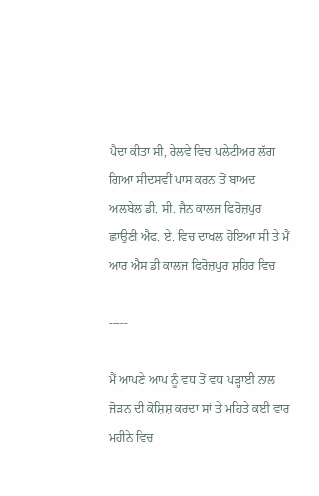ਪੈਦਾ ਕੀਤਾ ਸੀ, ਰੇਲਵੇ ਵਿਚ ਪਲੇਟੀਅਰ ਲੱਗ ਗਿਆ ਸੀਦਸਵੀਂ ਪਾਸ ਕਰਨ ਤੋਂ ਬਾਅਦ ਅਲਬੇਲ ਡੀ. ਸੀ. ਜੈਨ ਕਾਲਜ ਫਿਰੋਜ਼ਪੁਰ ਛਾਉਣੀ ਐਫ. ਏ. ਵਿਚ ਦਾਖਲ ਹੋਇਆ ਸੀ ਤੇ ਮੈਂ ਆਰ ਐਸ ਡੀ ਕਾਲਜ ਫਿਰੋਜ਼ਪੁਰ ਸ਼ਹਿਰ ਵਿਚ

-----

ਮੈਂ ਆਪਣੇ ਆਪ ਨੂੰ ਵਧ ਤੋਂ ਵਧ ਪੜ੍ਹਾਈ ਨਾਲ ਜੋੜਨ ਦੀ ਕੋਸ਼ਿਸ਼ ਕਰਦਾ ਸਾਂ ਤੇ ਮਹਿਤੇ ਕਈ ਵਾਰ ਮਹੀਨੇ ਵਿਚ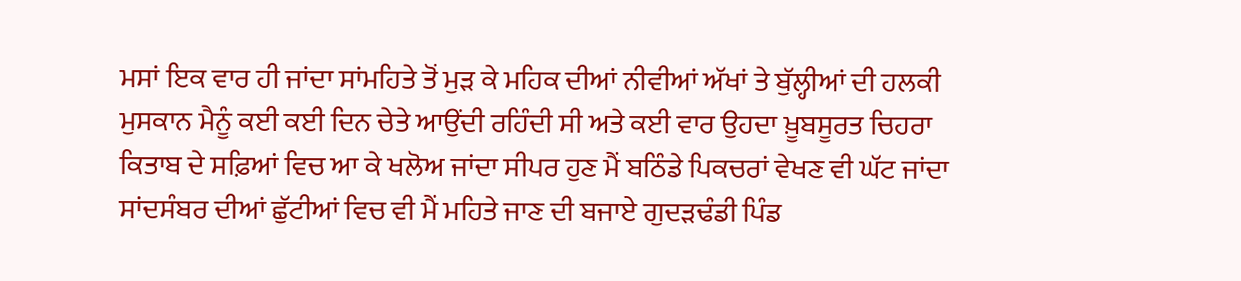ਮਸਾਂ ਇਕ ਵਾਰ ਹੀ ਜਾਂਦਾ ਸਾਂਮਹਿਤੇ ਤੋਂ ਮੁੜ ਕੇ ਮਹਿਕ ਦੀਆਂ ਨੀਵੀਆਂ ਅੱਖਾਂ ਤੇ ਬੁੱਲ੍ਹੀਆਂ ਦੀ ਹਲਕੀ ਮੁਸਕਾਨ ਮੈਨੂੰ ਕਈ ਕਈ ਦਿਨ ਚੇਤੇ ਆਉਂਦੀ ਰਹਿੰਦੀ ਸੀ ਅਤੇ ਕਈ ਵਾਰ ਉਹਦਾ ਖ਼ੂਬਸੂਰਤ ਚਿਹਰਾ ਕਿਤਾਬ ਦੇ ਸਫ਼ਿਆਂ ਵਿਚ ਆ ਕੇ ਖਲੋਅ ਜਾਂਦਾ ਸੀਪਰ ਹੁਣ ਮੈਂ ਬਠਿੰਡੇ ਪਿਕਚਰਾਂ ਵੇਖਣ ਵੀ ਘੱਟ ਜਾਂਦਾ ਸਾਂਦਸੰਬਰ ਦੀਆਂ ਛੁੱਟੀਆਂ ਵਿਚ ਵੀ ਮੈਂ ਮਹਿਤੇ ਜਾਣ ਦੀ ਬਜਾਏ ਗੁਦੜਢੰਡੀ ਪਿੰਡ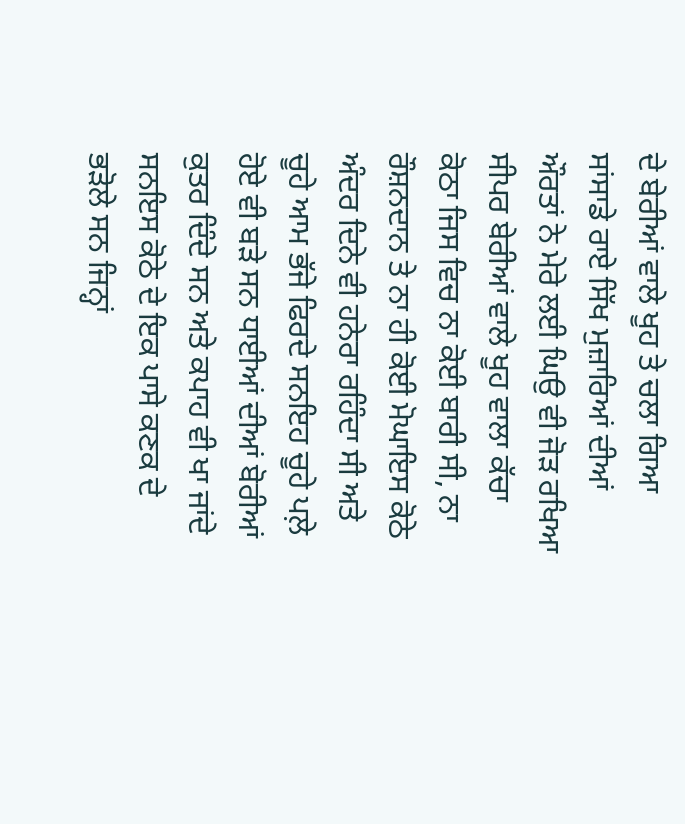ਦੇ ਬੇਰੀਆਂ ਵਾਲੇ ਖੂਹ ਤੇ ਚਲਾ ਗਿਆ ਸਾਂਸਾਡੇ ਰਾਏ ਸਿੱਖ ਮੁਜ਼ਾਰਿਆਂ ਦੀਆਂ ਔਰਤਾਂ ਨੇ ਮੇਰੇ ਲਈ ਘਿਉ ਵੀ ਜੋੜ ਰਖਿਆ ਸੀਪਰ ਬੇਰੀਆਂ ਵਾਲੇ ਖੂਹ ਵਾਲਾ ਕੱਚਾ ਕੋਠਾ ਜਿਸ ਵਿਚ ਨਾ ਕੋਈ ਬਾਰੀ ਸੀ, ਨਾ ਰੌਸ਼ਨਦਾਨ ਤੇ ਨਾ ਹੀ ਕੋਈ ਮੋਘਾਇਸ ਕੋਠੇ ਅੰਦਰ ਦਿਨੇ ਵੀ ਹਨੇਰਾ ਰਹਿੰਦਾ ਸੀ ਅਤੇ ਚੂਹੇ ਆਮ ਭੱਜੇ ਫਿਰਦੇ ਸਨਇਹ ਚੂਹੇ ਪਲ਼ੇ ਹੋਏ ਵੀ ਬੜੇ ਸਨ ਧਾਈਆਂ ਦੀਆਂ ਬੋਰੀਆਂ ਕੁਤਰ ਦਿੰਦੇ ਸਨ ਅਤੇ ਕਪਾਹ ਵੀ ਖਾ ਜਾਂਦੇ ਸਨਇਸ ਕੋਠੇ ਦੇ ਇਕ ਪਾਸੇ ਕਣਕ ਦੇ ਭੜੋਲੇ ਸਨ ਜਿਨ੍ਹਾਂ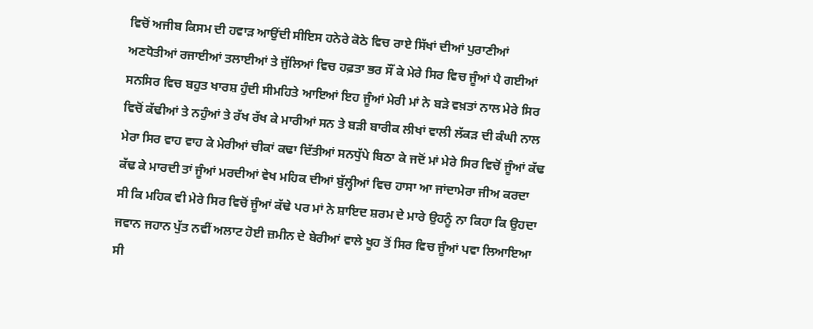ਵਿਚੋਂ ਅਜੀਬ ਕਿਸਮ ਦੀ ਹਵਾੜ ਆਉਂਦੀ ਸੀਇਸ ਹਨੇਰੇ ਕੋਠੇ ਵਿਚ ਰਾਏ ਸਿੱਖਾਂ ਦੀਆਂ ਪੁਰਾਣੀਆਂ ਅਣਧੋਤੀਆਂ ਰਜਾਈਆਂ ਤਲਾਈਆਂ ਤੇ ਜੁੱਲਿਆਂ ਵਿਚ ਹਫ਼ਤਾ ਭਰ ਸੌਂ ਕੇ ਮੇਰੇ ਸਿਰ ਵਿਚ ਜੂੰਆਂ ਪੈ ਗਈਆਂ ਸਨਸਿਰ ਵਿਚ ਬਹੁਤ ਖਾਰਸ਼ ਹੁੰਦੀ ਸੀਮਹਿਤੇ ਆਇਆਂ ਇਹ ਜੂੰਆਂ ਮੇਰੀ ਮਾਂ ਨੇ ਬੜੇ ਵਖ਼ਤਾਂ ਨਾਲ ਮੇਰੇ ਸਿਰ ਵਿਚੋਂ ਕੱਢੀਆਂ ਤੇ ਨਹੁੰਆਂ ਤੇ ਰੱਖ ਰੱਖ ਕੇ ਮਾਰੀਆਂ ਸਨ ਤੇ ਬੜੀ ਬਾਰੀਕ ਲੀਖਾਂ ਵਾਲੀ ਲੱਕੜ ਦੀ ਕੰਘੀ ਨਾਲ ਮੇਰਾ ਸਿਰ ਵਾਹ ਵਾਹ ਕੇ ਮੇਰੀਆਂ ਚੀਕਾਂ ਕਢਾ ਦਿੱਤੀਆਂ ਸਨਧੁੱਪੇ ਬਿਠਾ ਕੇ ਜਦੋਂ ਮਾਂ ਮੇਰੇ ਸਿਰ ਵਿਚੋਂ ਜੂੰਆਂ ਕੱਢ ਕੱਢ ਕੇ ਮਾਰਦੀ ਤਾਂ ਜੂੰਆਂ ਮਰਦੀਆਂ ਵੇਖ ਮਹਿਕ ਦੀਆਂ ਬੁੱਲ੍ਹੀਆਂ ਵਿਚ ਹਾਸਾ ਆ ਜਾਂਦਾਮੇਰਾ ਜੀਅ ਕਰਦਾ ਸੀ ਕਿ ਮਹਿਕ ਵੀ ਮੇਰੇ ਸਿਰ ਵਿਚੋਂ ਜੂੰਆਂ ਕੱਢੇ ਪਰ ਮਾਂ ਨੇ ਸ਼ਾਇਦ ਸ਼ਰਮ ਦੇ ਮਾਰੇ ਉਹਨੂੰ ਨਾ ਕਿਹਾ ਕਿ ਉਹਦਾ ਜਵਾਨ ਜਹਾਨ ਪੁੱਤ ਨਵੀਂ ਅਲਾਟ ਹੋਈ ਜ਼ਮੀਨ ਦੇ ਬੇਰੀਆਂ ਵਾਲੇ ਖੂਹ ਤੋਂ ਸਿਰ ਵਿਚ ਜੂੰਆਂ ਪਵਾ ਲਿਆਇਆ ਸੀ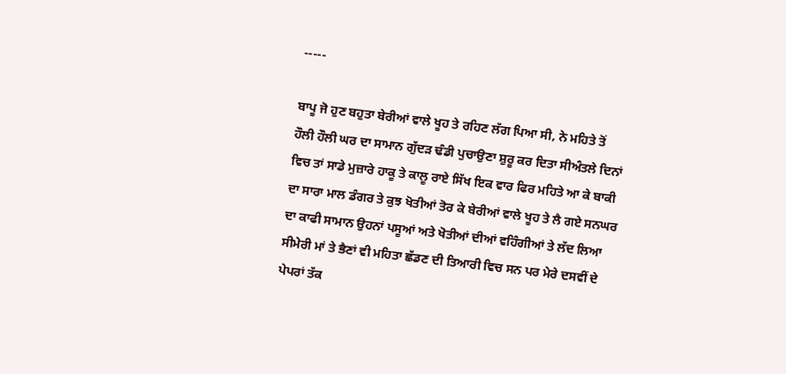-----

ਬਾਪੂ ਜੋ ਹੁਣ ਬਹੁਤਾ ਬੇਰੀਆਂ ਵਾਲੇ ਖੂਹ ਤੇ ਰਹਿਣ ਲੱਗ ਪਿਆ ਸੀ, ਨੇ ਮਹਿਤੇ ਤੋਂ ਹੌਲੀ ਹੌਲੀ ਘਰ ਦਾ ਸਾਮਾਨ ਗੁੱਦੜ ਢੰਡੀ ਪੁਚਾਉਣਾ ਸ਼ੁਰੂ ਕਰ ਦਿਤਾ ਸੀਅੰਤਲੇ ਦਿਨਾਂ ਵਿਚ ਤਾਂ ਸਾਡੇ ਮੁਜ਼ਾਰੇ ਹਾਕੂ ਤੇ ਕਾਲੂ ਰਾਏ ਸਿੱਖ ਇਕ ਵਾਰ ਫਿਰ ਮਹਿਤੇ ਆ ਕੇ ਬਾਕੀ ਦਾ ਸਾਰਾ ਮਾਲ ਡੰਗਰ ਤੇ ਕੁਝ ਖੋਤੀਆਂ ਤੋਰ ਕੇ ਬੇਰੀਆਂ ਵਾਲੇ ਖੂਹ ਤੇ ਲੈ ਗਏ ਸਨਘਰ ਦਾ ਕਾਫੀ ਸਾਮਾਨ ਉਹਨਾਂ ਪਸੂਆਂ ਅਤੇ ਖੋਤੀਆਂ ਦੀਆਂ ਵਹਿੰਗੀਆਂ ਤੇ ਲੱਦ ਲਿਆ ਸੀਮੇਰੀ ਮਾਂ ਤੇ ਭੈਣਾਂ ਵੀ ਮਹਿਤਾ ਛੱਡਣ ਦੀ ਤਿਆਰੀ ਵਿਚ ਸਨ ਪਰ ਮੇਰੇ ਦਸਵੀਂ ਦੇ ਪੇਪਰਾਂ ਤੱਕ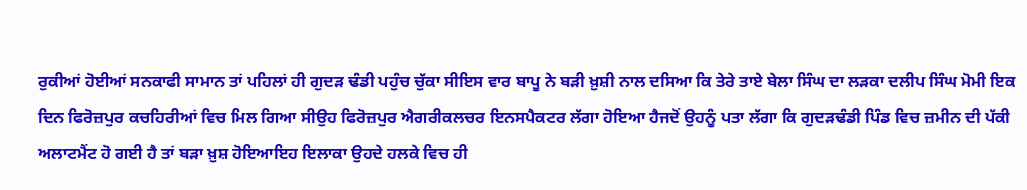ਰੁਕੀਆਂ ਹੋਈਆਂ ਸਨਕਾਫੀ ਸਾਮਾਨ ਤਾਂ ਪਹਿਲਾਂ ਹੀ ਗੁਦੜ ਢੰਡੀ ਪਹੁੰਚ ਚੁੱਕਾ ਸੀਇਸ ਵਾਰ ਬਾਪੂ ਨੇ ਬੜੀ ਖ਼ੁਸ਼ੀ ਨਾਲ ਦਸਿਆ ਕਿ ਤੇਰੇ ਤਾਏ ਬੇਲਾ ਸਿੰਘ ਦਾ ਲੜਕਾ ਦਲੀਪ ਸਿੰਘ ਮੋਮੀ ਇਕ ਦਿਨ ਫਿਰੋਜ਼ਪੁਰ ਕਚਹਿਰੀਆਂ ਵਿਚ ਮਿਲ ਗਿਆ ਸੀਉਹ ਫਿਰੋਜ਼ਪੁਰ ਐਗਰੀਕਲਚਰ ਇਨਸਪੈਕਟਰ ਲੱਗਾ ਹੋਇਆ ਹੈਜਦੋਂ ਉਹਨੂੰ ਪਤਾ ਲੱਗਾ ਕਿ ਗੁਦੜਢੰਡੀ ਪਿੰਡ ਵਿਚ ਜ਼ਮੀਨ ਦੀ ਪੱਕੀ ਅਲਾਟਮੈਂਟ ਹੋ ਗਈ ਹੈ ਤਾਂ ਬੜਾ ਖ਼ੁਸ਼ ਹੋਇਆਇਹ ਇਲਾਕਾ ਉਹਦੇ ਹਲਕੇ ਵਿਚ ਹੀ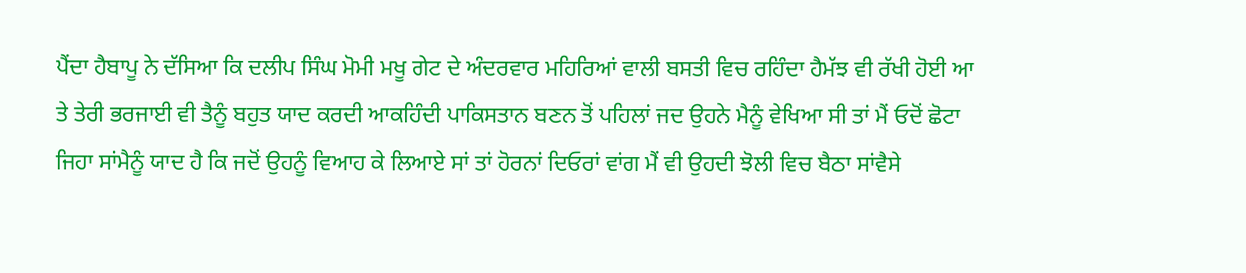ਪੈਂਦਾ ਹੈਬਾਪੂ ਨੇ ਦੱਸਿਆ ਕਿ ਦਲੀਪ ਸਿੰਘ ਮੋਮੀ ਮਖੂ ਗੇਟ ਦੇ ਅੰਦਰਵਾਰ ਮਹਿਰਿਆਂ ਵਾਲੀ ਬਸਤੀ ਵਿਚ ਰਹਿੰਦਾ ਹੈਮੱਝ ਵੀ ਰੱਖੀ ਹੋਈ ਆ ਤੇ ਤੇਰੀ ਭਰਜਾਈ ਵੀ ਤੈਨੂੰ ਬਹੁਤ ਯਾਦ ਕਰਦੀ ਆਕਹਿੰਦੀ ਪਾਕਿਸਤਾਨ ਬਣਨ ਤੋਂ ਪਹਿਲਾਂ ਜਦ ਉਹਨੇ ਮੈਨੂੰ ਵੇਖਿਆ ਸੀ ਤਾਂ ਮੈਂ ਓਦੋਂ ਛੋਟਾ ਜਿਹਾ ਸਾਂਮੈਨੂੰ ਯਾਦ ਹੈ ਕਿ ਜਦੋਂ ਉਹਨੂੰ ਵਿਆਹ ਕੇ ਲਿਆਏ ਸਾਂ ਤਾਂ ਹੋਰਨਾਂ ਦਿਓਰਾਂ ਵਾਂਗ ਮੈਂ ਵੀ ਉਹਦੀ ਝੋਲੀ ਵਿਚ ਬੈਠਾ ਸਾਂਵੈਸੇ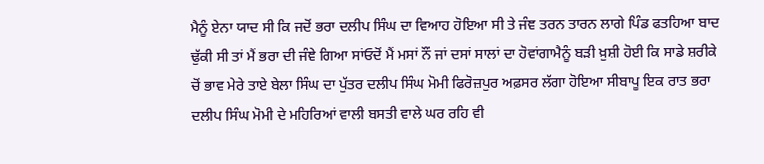ਮੈਨੂੰ ਏਨਾ ਯਾਦ ਸੀ ਕਿ ਜਦੋਂ ਭਰਾ ਦਲੀਪ ਸਿੰਘ ਦਾ ਵਿਆਹ ਹੋਇਆ ਸੀ ਤੇ ਜੰਞ ਤਰਨ ਤਾਰਨ ਲਾਗੇ ਪਿੰਡ ਫਤਹਿਆ ਬਾਦ ਢੁੱਕੀ ਸੀ ਤਾਂ ਮੈਂ ਭਰਾ ਦੀ ਜੰਞੇ ਗਿਆ ਸਾਂਓਦੋਂ ਮੈਂ ਮਸਾਂ ਨੌਂ ਜਾਂ ਦਸਾਂ ਸਾਲਾਂ ਦਾ ਹੋਵਾਂਗਾਮੈਨੂੰ ਬੜੀ ਖ਼ੁਸ਼ੀ ਹੋਈ ਕਿ ਸਾਡੇ ਸ਼ਰੀਕੇ ਚੋਂ ਭਾਵ ਮੇਰੇ ਤਾਏ ਬੇਲਾ ਸਿੰਘ ਦਾ ਪੁੱਤਰ ਦਲੀਪ ਸਿੰਘ ਮੋਮੀ ਫਿਰੋਜ਼ਪੁਰ ਅਫ਼ਸਰ ਲੱਗਾ ਹੋਇਆ ਸੀਬਾਪੂ ਇਕ ਰਾਤ ਭਰਾ ਦਲੀਪ ਸਿੰਘ ਮੋਮੀ ਦੇ ਮਹਿਰਿਆਂ ਵਾਲੀ ਬਸਤੀ ਵਾਲੇ ਘਰ ਰਹਿ ਵੀ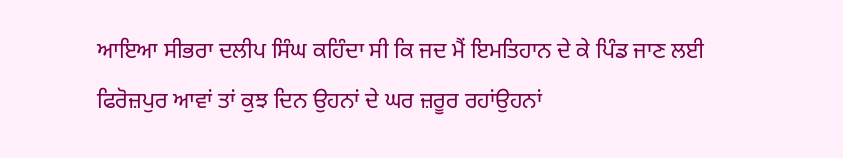ਆਇਆ ਸੀਭਰਾ ਦਲੀਪ ਸਿੰਘ ਕਹਿੰਦਾ ਸੀ ਕਿ ਜਦ ਮੈਂ ਇਮਤਿਹਾਨ ਦੇ ਕੇ ਪਿੰਡ ਜਾਣ ਲਈ ਫਿਰੋਜ਼ਪੁਰ ਆਵਾਂ ਤਾਂ ਕੁਝ ਦਿਨ ਉਹਨਾਂ ਦੇ ਘਰ ਜ਼ਰੂਰ ਰਹਾਂਉਹਨਾਂ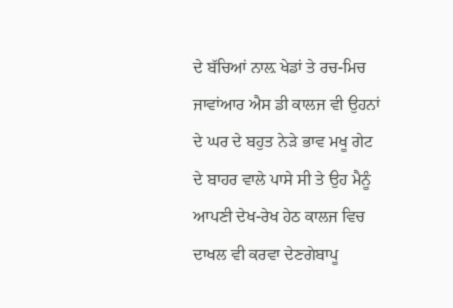ਦੇ ਬੱਚਿਆਂ ਨਾਲ਼ ਖੇਡਾਂ ਤੇ ਰਚ-ਮਿਚ ਜਾਵਾਂਆਰ ਐਸ ਡੀ ਕਾਲਜ ਵੀ ਉਹਨਾਂ ਦੇ ਘਰ ਦੇ ਬਹੁਤ ਨੇੜੇ ਭਾਵ ਮਖੂ ਗੇਟ ਦੇ ਬਾਹਰ ਵਾਲੇ ਪਾਸੇ ਸੀ ਤੇ ਉਹ ਮੈਨੂੰ ਆਪਣੀ ਦੇਖ-ਰੇਖ ਹੇਠ ਕਾਲਜ ਵਿਚ ਦਾਖਲ ਵੀ ਕਰਵਾ ਦੇਣਗੇਬਾਪੂ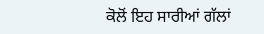ਕੋਲੋਂ ਇਹ ਸਾਰੀਆਂ ਗੱਲਾਂ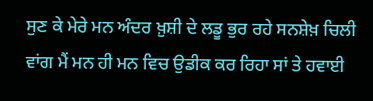ਸੁਣ ਕੇ ਮੇਰੇ ਮਨ ਅੰਦਰ ਖ਼ੁਸ਼ੀ ਦੇ ਲਡੂ ਭੁਰ ਰਹੇ ਸਨਸ਼ੇਖ਼ ਚਿਲੀ ਵਾਂਗ ਮੈਂ ਮਨ ਹੀ ਮਨ ਵਿਚ ਉਡੀਕ ਕਰ ਰਿਹਾ ਸਾਂ ਤੇ ਹਵਾਈ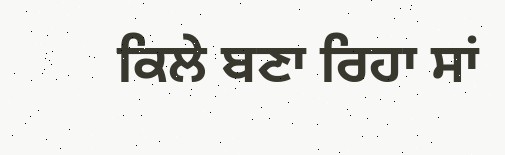ਕਿਲੇ ਬਣਾ ਰਿਹਾ ਸਾਂ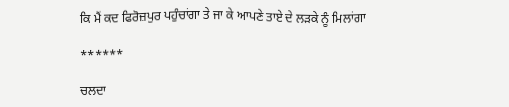ਕਿ ਮੈਂ ਕਦ ਫਿਰੋਜ਼ਪੁਰ ਪਹੁੰਚਾਂਗਾ ਤੇ ਜਾ ਕੇ ਆਪਣੇ ਤਾਏ ਦੇ ਲੜਕੇ ਨੂੰ ਮਿਲਾਂਗਾ

******

ਚਲਦਾ